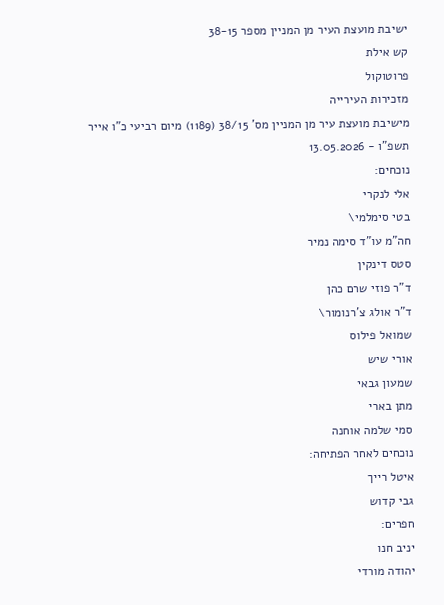ישיבת מועצת העיר מן המניין מספר 38-15
קש אילת
פרוטוקול
מזכירות העירייה
מישיבת מועצת עיר מן המניין מס' 38/15 (1189) מיום רביעי כ"ו אייר תשפ"ו - 13.05.2026
נוכחים:
אלי לנקרי
בטי סימלמי\
חה"מ עו"ד סימה נמיר
סטס דינקין
ד"ר פוזי שרם כהן
ד"ר אולג צ'רנומור\
שמואל פילוס
אורי שיש
שמעון גבאי
מתן בארי
סמי שלמה אוחנה
נוכחים לאחר הפתיחה:
איטל רייך
גבי קדוש
חפרים:
יניב חנו
יהודה מורדי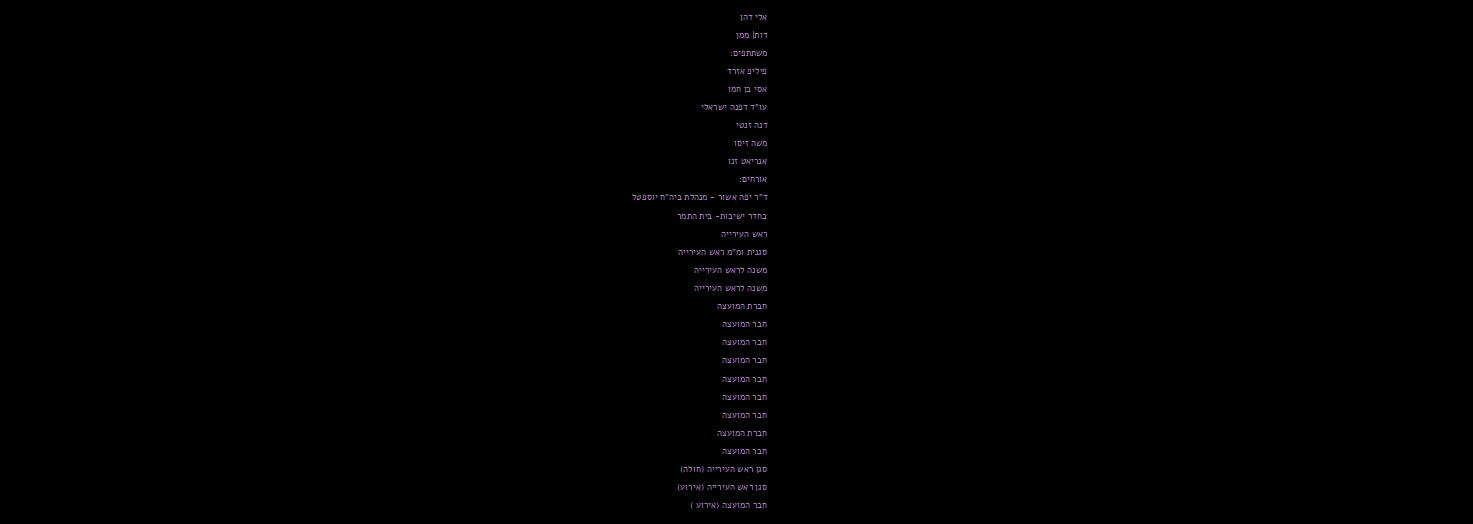אלי דהן
דות| ממן
משתתפים:
פיליפ אזרד
אסי בן חמו
עו"ד דפנה ישראלי
דנה זנטי
משה זיסו
אנריאט זנו
אורחים:
ד"ר יפה אשור - מנהלת ביה"ח יוספטל
בחדר ישיבות- בית התמר
ראש העירייה
סגנית ומ"מ ראש העירייה
משנה לראש העירייה
משנה לראש העירייה
חברת המועצה
חבר המועצה
חבר המועצה
חבר המועצה
חבר המועצה
חבר המועצה
חבר המועצה
חברת המועצה
חבר המועצה
סגן ראש העירייה (חולה)
סגן ראש העירייה (אירוע)
חבר המועצה (אירוע )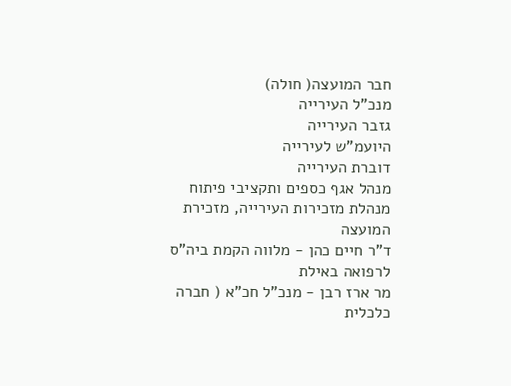חבר המועצה( חולה)
מנכ"ל העירייה
גזבר העירייה
היועמ"ש לעירייה
דוברת העירייה
מנהל אגף כספים ותקציבי פיתוח
מנהלת מזכירות העירייה, מזכירת המועצה
ד"ר חיים כהן - מלווה הקמת ביה"ס לרפואה באילת
מר ארז רבן - מנכ"ל חכ"א ( חברה כלכלית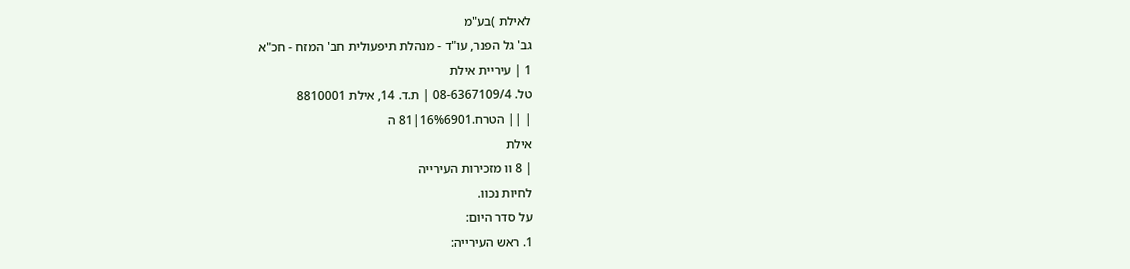לאילת )בע"מ
גב' גל הפנר, עו"ד - מנהלת תיפעולית חב' המזח - חכ"א
1 | עיריית אילת
טל. 08-6367109/4 | ת.ד. 14, אילת 8810001
| || הטרח.16%6901|81 ה
אילת
| 8 וו מזכירות העירייה
לחיות נכוו.
על סדר היום:
1. ראש העירייה: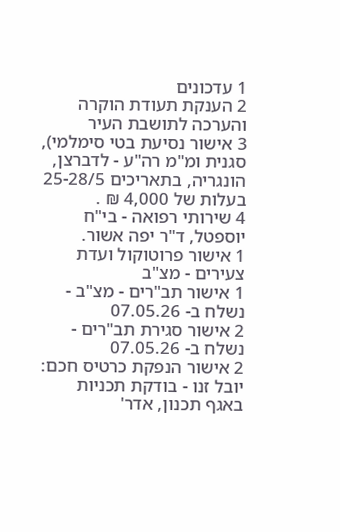1 עדכונים
2 הענקת תעודת הוקרה והערכה לתושבת העיר
3 אישור נסיעת בטי סימלמי), סגנית ומ"מ רה"ע - לדברצן, הונגריה, בתאריכים 25-28/5 בעלות של 4,000 ₪ .
4 שירותי רפואה - בי"ח יוספטל, ד"ר יפה אשור.
1 אישור פרוטוקול ועדת צעירים - מצ"ב
1 אישור תב"רים - מצ"ב - נשלח ב- 07.05.26
2 אישור סגירת תב"רים - נשלח ב- 07.05.26
2 אישור הנפקת כרטיס חכם: יובל זנו - בודקת תכניות באגף תכנון, אדר'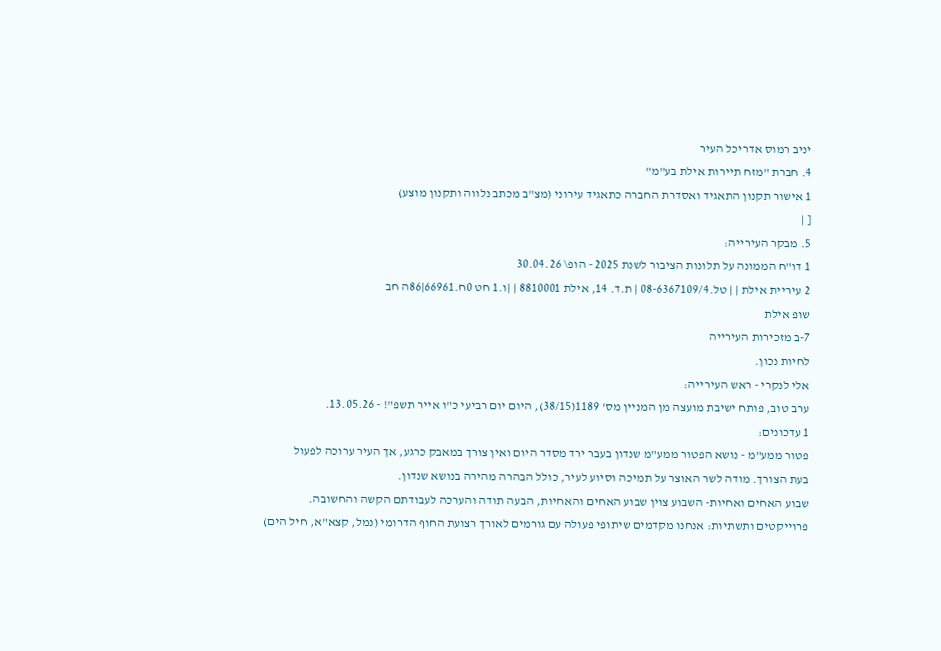יניב רמוס אדריכל העיר
4. חברת "מזח תיירות אילת בע"מ"
1 אישור תקנון התאגיד ואסדרת החברה כתאגיד עירוני (מצ"ב מכתב נלווה ותקנון מוצע)
[ |
5. מבקר העירייה:
1 דו"ח הממונה על תלונות הציבור לשנת 2025 - הופ\ 30.04.26
2 עיריית אילת | | טל.08-6367109/4 | ת.ד. 14, אילת 8810001 | |ו.1 חט 0ח.66961|86ה חב
שופ אילת
7-ב מזכירות העירייה
לחיות נכון.
אלי לנקרי - ראש העירייה:
ערב טוב, פותח ישיבת מועצה מן המניין מס' 1189(38/15), היום יום רביעי כ"ו אייר תשפ"! - 13.05.26.
1 עדכונים:
פטור ממע"מ - נושא הפטור ממע"מ שנדון בעבר ירד מסדר היום ואין צורך במאבק כרגע, אך העיר ערוכה לפעול
בעת הצורך. מודה לשר האוצר על תמיכה וסיוע לעיר, כולל הבהרה מהירה בנושא שנדון.
שבוע האחים ואחיות- השבוע צוין שבוע האחים והאחיות, הבעה תודה והערכה לעבודתם הקשה והחשובה.
פרוייקטים ותשתיות: אנחנו מקדמים שיתופי פעולה עם גורמים לאורך רצועת החוף הדרומי (נמל, קצא"א, חיל הים)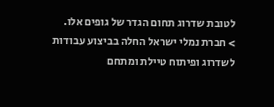לטובת שדרוג תחום הגדר של גופים אלו.
> חברת נמלי ישראל החלה בביצוע עבודות לשדרוג ופיתוח טיילת ומתחם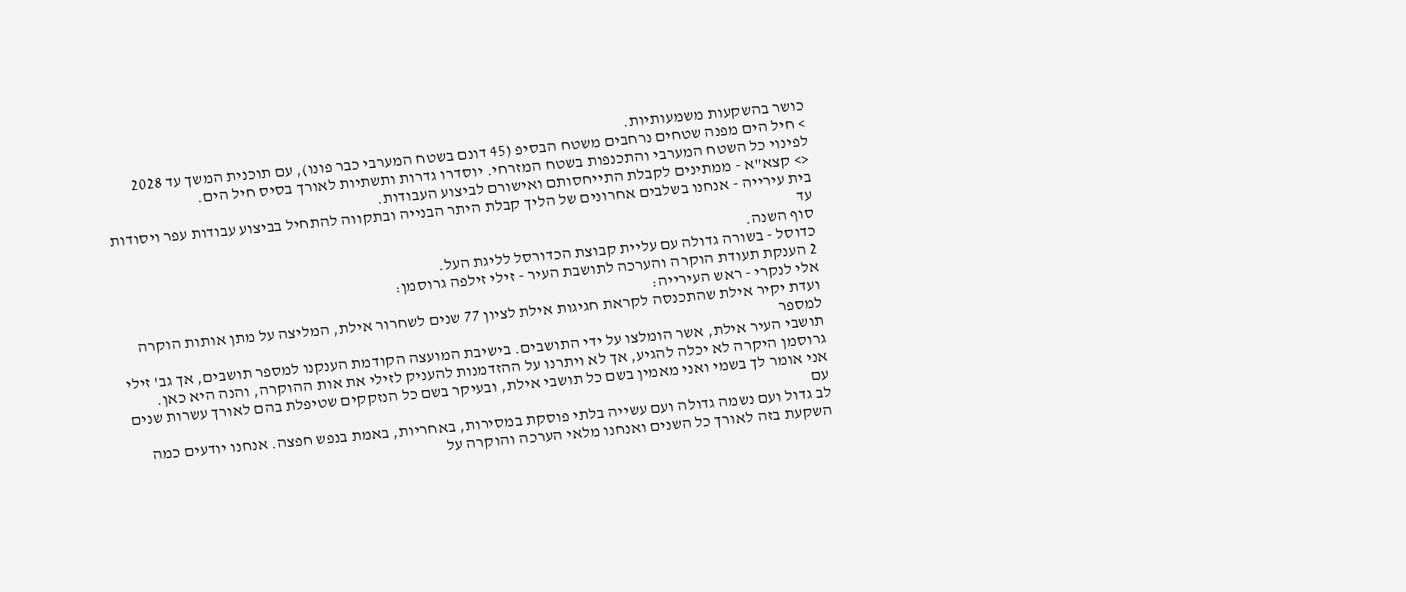כושר בהשקעות משמעותיות.
> חיל הים מפנה שטחים נרחבים משטח הבסיפ (45 דונם בשטח המערבי כבר פונו), עם תוכנית המשך עד 2028
לפינוי כל השטח המערבי והתכנפות בשטח המזרחי. יוסדרו גדרות ותשתיות לאורך בסיס חיל הים.
<> קצא"א - ממתינים לקבלת התייחסותם ואישורם לביצוע העבודות.
בית עירייה - אנחנו בשלבים אחרונים של הליך קבלת היתר הבנייה ובתקווה להתחיל בביצוע עבודות עפר ויסודות עד
סוף השנה.
כדוסל - בשורה גדולה עם עליית קבוצת הכדורסל לליגת העל.
2 הענקת תעודת הוקרה והערכה לתושבת העיר - זילי זילפה גרוסמן:
אלי לנקרי - ראש העירייה:
ועדת יקיר אילת שהתכנסה לקראת חגיגות אילת לציון 77 שנים לשחרור אילת, המליצה על מתן אותות הוקרה למספר
תושבי העיר אילת, אשר הומלצו על ידי התושבים. בישיבת המועצה הקודמת הענקנו למספר תושבים, אך גב' זילי
גרוסמן היקרה לא יכלה להגיע, אך לא ויתרנו על ההזדמנות להעניק לזילי את אות ההוקרה, והנה היא כאן.
אני אומר לך בשמי ואני מאמין בשם כל תושבי אילת, ובעיקר בשם כל הנזקקים שטיפלת בהם לאורך עשרות שנים עם
לב גדול ועם נשמה גדולה ועם עשייה בלתי פוסקת במסירות, באחריות, באמת בנפש חפצה. אנחנו יודעים כמה
השקעת בזה לאורך כל השנים ואנחנו מלאי הערכה והוקרה על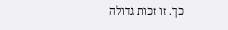כך. זו זכות גדולה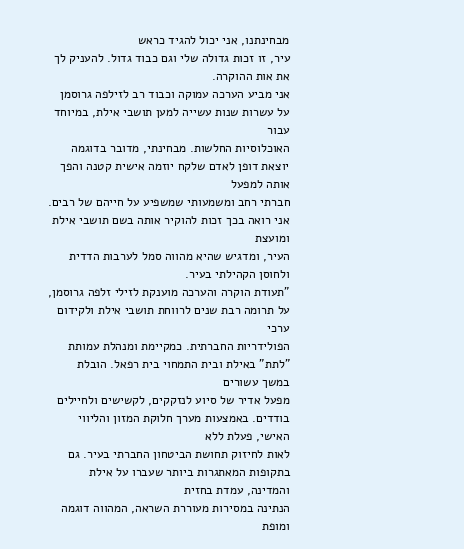מבחינתנו, אני יכול להגיד כראש
עיר, זו זכות גדולה שלי וגם כבוד גדול. להעניק לך את אות ההוקרה.
אני מביע הערכה עמוקה וכבוד רב לזילפה גרוסמן על עשרות שנות עשייה למען תושבי אילת, במיוחד עבור
האוכלוסיות החלשות. מבחינתי, מדובר בדוגמה יוצאת דופן לאדם שלקח יוזמה אישית קטנה והפך אותה למפעל
חברתי רחב ומשמעותי שמשפיע על חייהם של רבים. אני רואה בכך זכות להוקיר אותה בשם תושבי אילת ומועצת
העיר, ומדגיש שהיא מהווה סמל לערבות הדדית ולחוסן הקהילתי בעיר.
"תעודת הוקרה והערכה מוענקת לזילי זלפה גרוסמן, על תרומה רבת שנים לרווחת תושבי אילת ולקידום ערכי
הפולידריות החברתית. כמקיימת ומנהלת עמותת "לתת" באילת ובית התמחוי בית רפאל. הובלת במשך עשורים
מפעל אדיר של סיוע לנזקקים, לקשישים ולחיילים בודדים. באמצעות מערך חלוקת המזון והליווי האישי, פעלת ללא
לאות לחיזוק תחושת הביטחון החברתי בעיר. גם בתקופות המאתגרות ביותר שעברו על אילת והמדינה, עמדת בחזית
הנתינה במסירות מעוררת השראה, המהווה דוגמה ומופת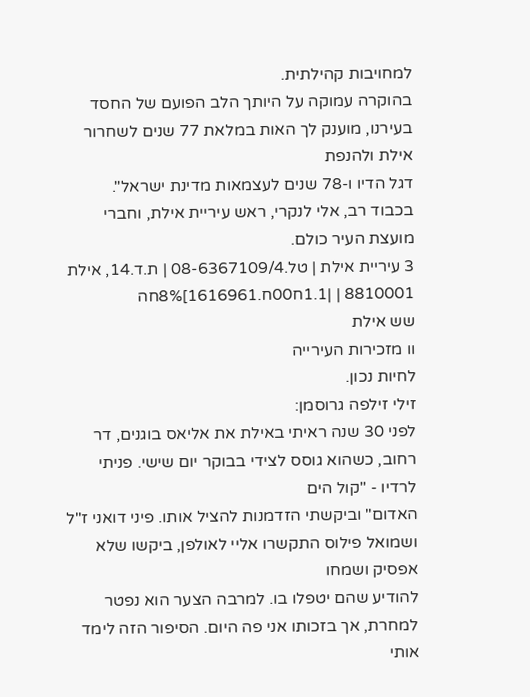למחויבות קהילתית.
בהוקרה עמוקה על היותך הלב הפועם של החסד בעירנו, מוענק לך האות במלאת 77 שנים לשחרור אילת ולהנפת
דגל הדיו ו-78 שנים לעצמאות מדינת ישראל".
בכבוד רב, אלי לנקרי, ראש עיריית אילת, וחברי מועצת העיר כולם.
3 עיריית אילת | טל.08-6367109/4 | ת.ד.14, אילת 8810001 | |1.1ח00ח.1616961]8%חה
שש אילת
וו מזכירות העירייה
לחיות נכון.
זילי זילפה גרוסמן:
לפני 30 שנה ראיתי באילת את אליאס בוגנים, דר רחוב, כשהוא גוסס לצידי בבוקר יום שישי. פניתי לרדיו - "קול הים
האדום" וביקשתי הזדמנות להציל אותו. פיני דואני ז"ל ושמואל פילוס התקשרו אליי לאולפן, ביקשו שלא אפסיק ושמחו
להודיע שהם יטפלו בו. למרבה הצער הוא נפטר למחרת, אך בזכותו אני פה היום. הסיפור הזה לימד אותי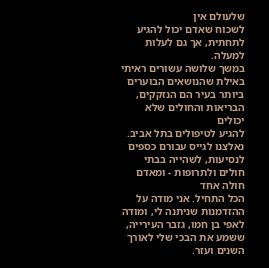שלעולם אין
לשכוח שאדם יכול להגיע לתחתית, אך גם לעלות למעלה.
במשך שלושה עשורים ראיתי באילת שהנושאים הבוערים ביותר בעיר הם הנזקקים, הבריאות והחולים שלא יכולים
להגיע לטיפולים בתל אביב. נאלצנו לגייס עבורם כספים לנסיעות, לשהייה בבתי חולים ולתרופות - ומאדם חולה אחד
הכל התחיל. אני מודה על ההזדמנות שניתנה לי, ומודה לאפי בן חמו, גזבר העירייה, ששמע את הבכי שלי לאורך
השנים ועזר.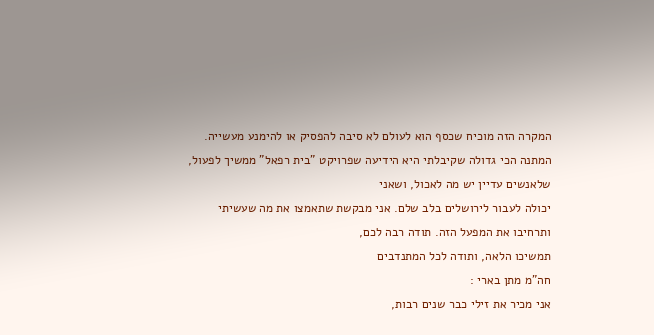המקרה הזה מוכיח שכסף הוא לעולם לא סיבה להפסיק או להימנע מעשייה.
המתנה הכי גדולה שקיבלתי היא הידיעה שפרויקט "בית רפאל" ממשיך לפעול, שלאנשים עדיין יש מה לאכול, ושאני
יכולה לעבור לירושלים בלב שלם. אני מבקשת שתאמצו את מה שעשיתי ותרחיבו את המפעל הזה. תודה רבה לכם,
תמשיכו הלאה, ותודה לכל המתנדבים
חה"מ מתן בארי :
אני מכיר את זילי כבר שנים רבות,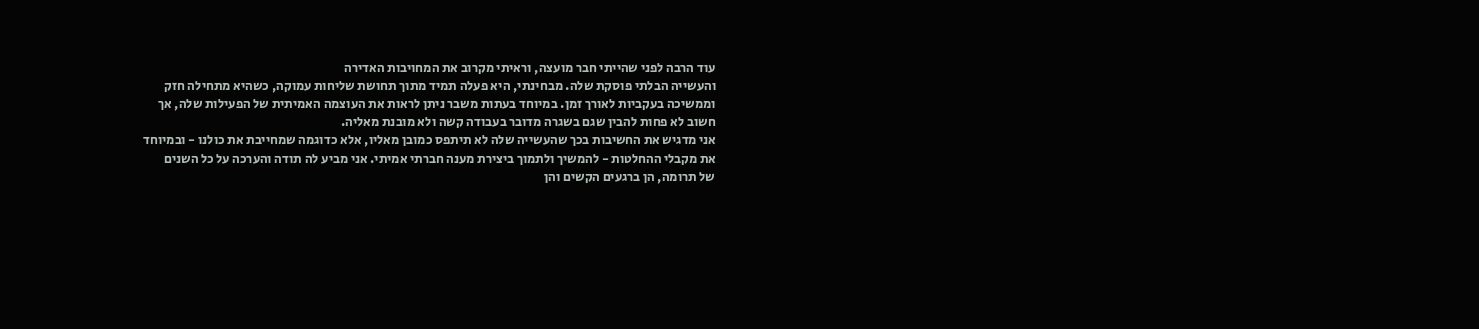עוד הרבה לפני שהייתי חבר מועצה, וראיתי מקרוב את המחויבות האדירה
והעשייה הבלתי פוסקת שלה. מבחינתי, היא פעלה תמיד מתוך תחושת שליחות עמוקה, כשהיא מתחילה חזק
וממשיכה בעקביות לאורך זמן. במיוחד בעתות משבר ניתן לראות את העוצמה האמיתית של הפעילות שלה, אך
חשוב לא פחות להבין שגם בשגרה מדובר בעבודה קשה ולא מובנת מאליה.
אני מדגיש את החשיבות בכך שהעשייה שלה לא תיתפס כמובן מאליו, אלא כדוגמה שמחייבת את כולנו - ובמיוחד
את מקבלי ההחלטות - להמשיך ולתמוך ביצירת מענה חברתי אמיתי. אני מביע לה תודה והערכה על כל השנים
של תרומה, הן ברגעים הקשים והן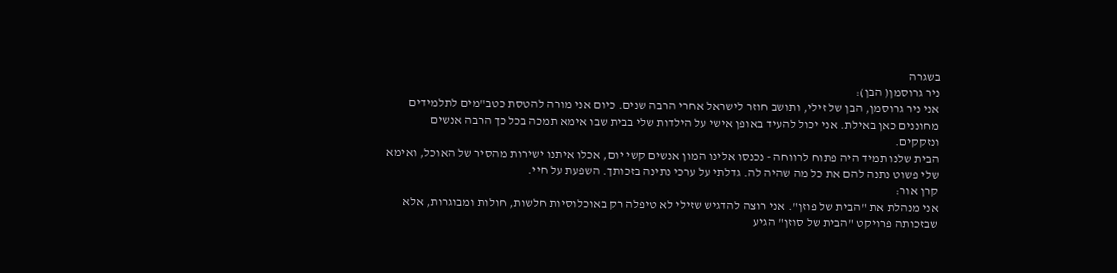בשגרה
ניר גרוסמן( הבן):
אני ניר גרוסמן, הבן של זילי, ותושב חוזר לישראל אחרי הרבה שנים. כיום אני מורה להטסת כטב"מים לתלמידים
מחוננים כאן באילת. אני יכול להעיד באופן אישי על הילדות שלי בבית שבו אימא תמכה בכל כך הרבה אנשים
ונזקקים.
הבית שלנו תמיד היה פתוח לרווחה - נכנסו אלינו המון אנשים קשי יום, אכלו איתנו ישירות מהסיר של האוכל, ואימא
שלי פשוט נתנה להם את כל מה שהיה לה. גדלתי על ערכי נתינה בזכותך. השפעת על חיי.
קרן אור:
אני מנהלת את "הבית של פוזן". אני רוצה להדגיש שזילי לא טיפלה רק באוכלוסיות חלשות, חולות ומבוגרות, אלא
שבזכותה פרויקט "הבית של סוזן" הגיע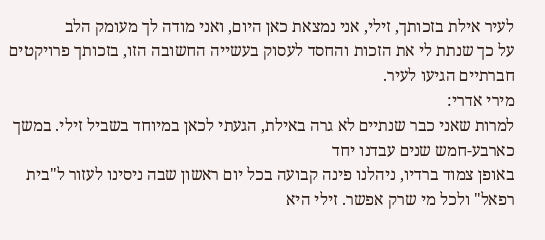לעיר אילת בזכותך, זילי, אני נמצאת כאן היום, ואני מודה לך מעומק הלב
על כך שנתת לי את הזכות והחסד לעסוק בעשייה החשובה הזו, בזכותך פרויקטים חברתיים הגיעו לעיר.
מירי אדרי:
למרות שאני כבר שנתיים לא גרה באילת, הגעתי לכאן במיוחד בשביל זילי. במשך כארבע-חמש שנים עבדנו יחד
באופן צמוד ברדיו, ניהלנו פינה קבועה בכל יום ראשון שבה ניסינו לעזור ל"בית רפאל" ולכל מי שרק אפשר. זילי היא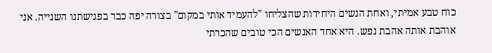כוח טבע אמיתי, ואחת הנשים היחידות שהצליחו "להעמיד אותי במקום" בצורה יפה כבר בפגישתנו השנייה. אני
אוהבת אותה אהבת נפש. היא אחד האנשים הכי טובים שהכרתי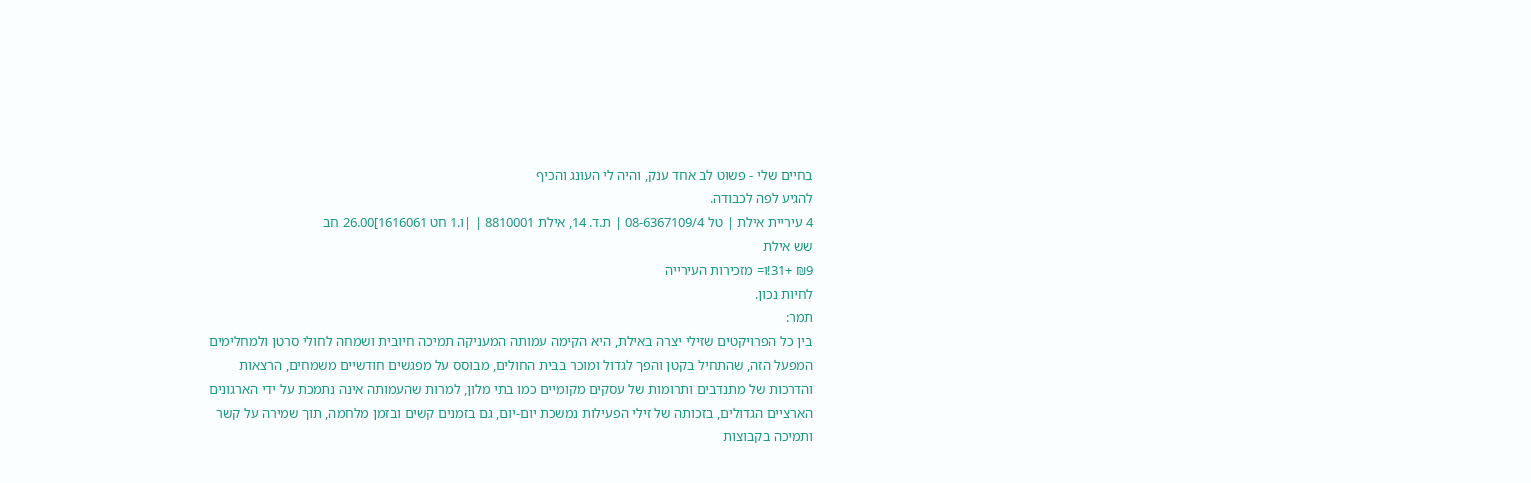בחיים שלי - פשוט לב אחד ענק, והיה לי העונג והכיף
להגיע לפה לכבודה.
4 עיריית אילת | טל 08-6367109/4 | ת.ד. 14, אילת 8810001 | |ו.1 חט 1616061]26.00 חב
שש אילת
₪9 +31!ו= מזכירות העירייה
לחיות נכון.
תמר:
בין כל הפרויקטים שזילי יצרה באילת, היא הקימה עמותה המעניקה תמיכה חיובית ושמחה לחולי סרטן ולמחלימים
המפעל הזה, שהתחיל בקטן והפך לגדול ומוכר בבית החולים, מבוסס על מפגשים חודשיים משמחים, הרצאות
והדרכות של מתנדבים ותרומות של עסקים מקומיים כמו בתי מלון, למרות שהעמותה אינה נתמכת על ידי הארגונים
הארציים הגדולים, בזכותה של זילי הפעילות נמשכת יום-יום, גם בזמנים קשים ובזמן מלחמה, תוך שמירה על קשר
ותמיכה בקבוצות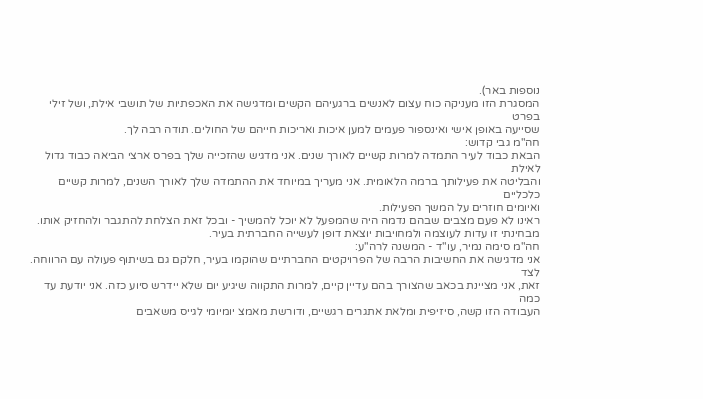נוספות באר).
המסגרת הזו מעניקה כוח עצום לאנשים ברגעיהם הקשים ומדגישה את האכפתיות של תושבי אילת, ושל זילי בפרט
שסייעה באופן אישי ואינספור פעמים למען איכות ואריכות חייהם של החולים. תודה רבה לך.
חה"מ גבי קדוש:
הבאת כבוד לעיר התמדה למרות קשיים לאורך שנים. אני מדגיש שהזכייה שלך בפרס ארצי הביאה כבוד גדול לאילת
והבליטה את פעילותך ברמה הלאומית. אני מעריך במיוחד את ההתמדה שלך לאורך השנים, למרות קשיים כלכליים
ואיומים חוזרים על המשך הפעילות.
ראינו לא פעם מצבים שבהם נדמה היה שהמפעל לא יוכל להמשיך - ובכל זאת הצלחת להתגבר ולהחזיק אותו.
מבחינתי זו עדות לעוצמה ולמחויבות יוצאת דופן לעשייה החברתית בעיר.
חה"מ סימה נמיר, עו"ד - המשנה לרה"ע:
אני מדגישה את החשיבות הרבה של הפרויקטים החברתיים שהוקמו בעיר, חלקם גם בשיתוף פעולה עם הרווחה. לצד
זאת, אני מציינת בכאב שהצורך בהם עדיין קיים, למרות התקווה שיגיע יום שלא יידרש סיוע כזה. אני יודעת עד כמה
העבודה הזו קשה, סיזיפית ומלאת אתגרים רגשיים, ודורשת מאמצ יומיומי לגייס משאבים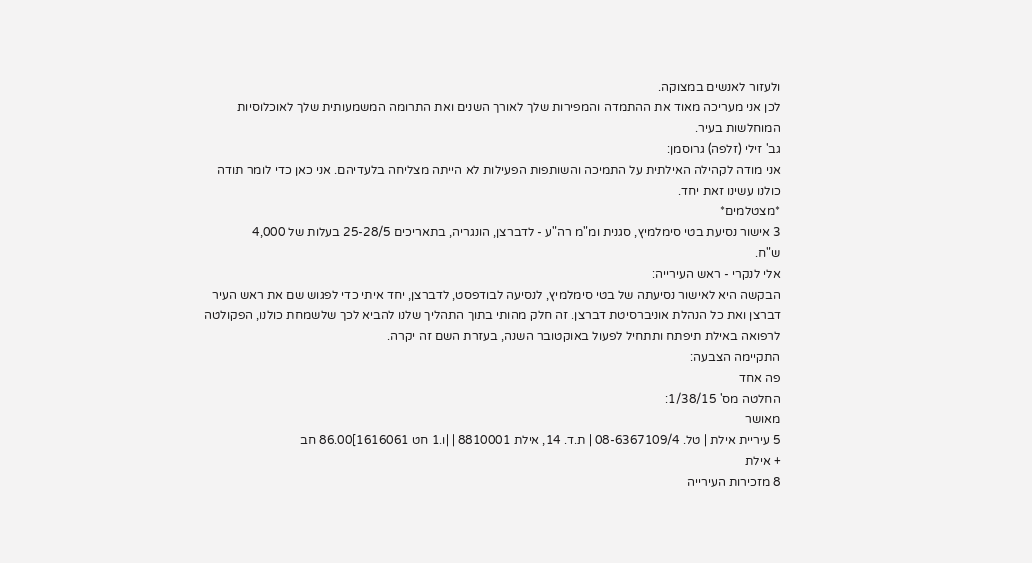ולעזור לאנשים במצוקה.
לכן אני מעריכה מאוד את ההתמדה והמפירות שלך לאורך השנים ואת התרומה המשמעותית שלך לאוכלוסיות
המוחלשות בעיר.
גב' זילי (זלפה) גרוסמן:
אני מודה לקהילה האילתית על התמיכה והשותפות הפעילות לא הייתה מצליחה בלעדיהם. אני כאן כדי לומר תודה
כולנו עשינו זאת יחד.
*מצטלמים*
3 אישור נסיעת בטי סימלמיץ, סגנית ומ"מ רה"ע - לדברצן, הונגריה, בתאריכים 25-28/5 בעלות של 4,000
ש"ח.
אלי לנקרי - ראש העירייה:
הבקשה היא לאישור נסיעתה של בטי סימלמיץ, לנסיעה לבודפסט, לדברצן, יחד איתי כדי לפגוש שם את ראש העיר
דברצן ואת כל הנהלת אוניברסיטת דברצן. זה חלק מהותי בתוך התהליך שלנו להביא לכך שלשמחת כולנו, הפקולטה
לרפואה באילת תיפתח ותתחיל לפעול באוקטובר השנה, בעזרת השם זה יקרה.
התקיימה הצבעה:
פה אחד
החלטה מס' 1/38/15:
מאושר
5 עיריית אילת | טל. 08-6367109/4 | ת.ד. 14, אילת 8810001 | |ו.1 חט 1616061]86.00 חב
+ אילת
8 מזכירות העירייה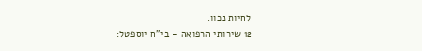לחיות נכוו.
12 שירותי הרפואה - בי"ח יוספטל: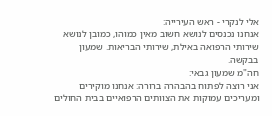אלי לנקרי - ראש העירייה:
אנחנו נכנסים לנושא חשוב מאין כמוהו, כמובן לנושא שירותי הרפואה באילת, שירותי הבריאות. שמעון בבקשה.
חה"מ שמעון גבאי:
אני רוצה לפתוח בהבהרה ברורה: אנחנו מוקירים ומעריכים עמוקות את הצוותים הרפואיים בבית החולים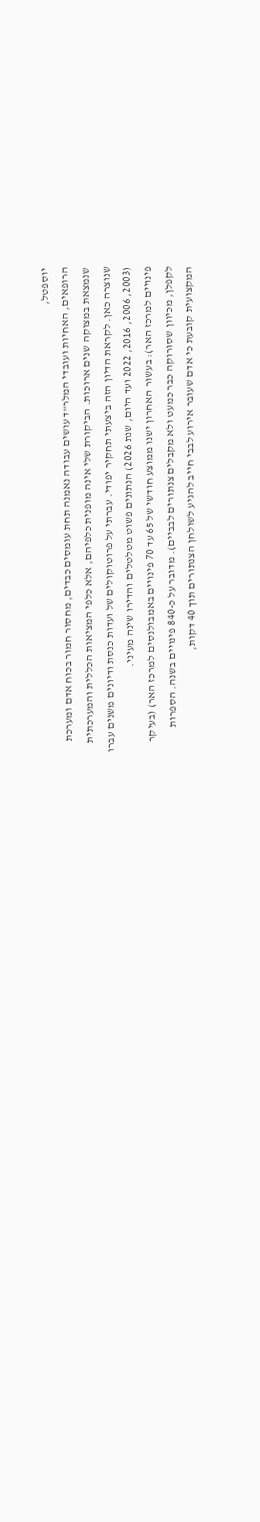יוספטל,
הרופאים, האחיות ועובדי המלר"ד עושים עבודה נאמנה תחת עומסים כבדים, מחסור חמור בכוח אדם ומערכת
שנמצאת במצוקה שנים ארוכות. הביקורת שלי אינה מופנית כלפיהם, אלא כלפי המציאות הכללית והמערכתית
שנוצרה כאן. לקראת הדיון הזה ביצעתי תחקיר יפודי. עברתי על פרוטוקולים של ועדות כנסת ודיונים משנים עברו
(2003, 2006, 2016, 2022 ועד היום, שנת 2026) הנתונים פשוט מטלטלים והדירו שינה מעיני.
פינויים למרכז האר): בעשור האחרון ישנו ממוצע חודשי של 65 עד 70 פינויים באמבולנסים למרכז האר) (בעיקר
לקפלן, מכיוון שסורוקה כבר כמעט ולא מקבלים צנתורים לבביים). מדובר על כ-840 פינויים בשנה. הספרות
המקצועית קובעת כי אדם שעובר אירוע לבבי חייב להגיע לשולחן הצנתורים תוך 40 דקות,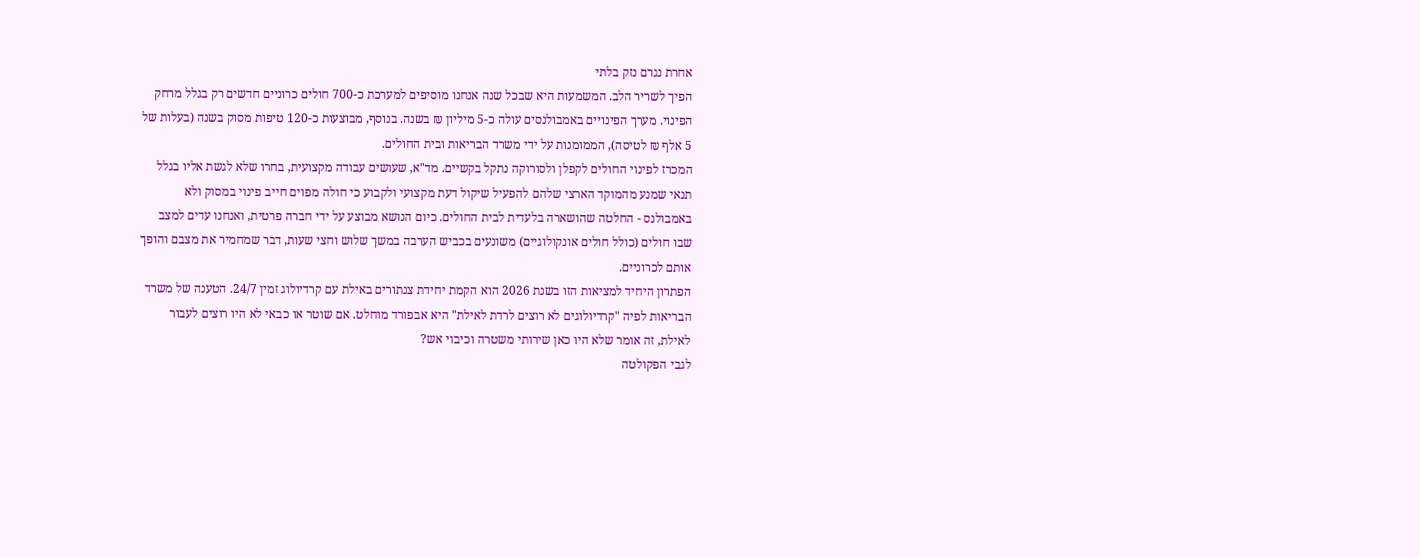אחרת נגרם נזק בלתי
הפיך לשריר הלב. המשמעות היא שבכל שנה אנחנו מוסיפים למערכת כ-700 חולים כרוניים חדשים רק בגלל מרחק
הפינוי. מערך הפינויים באמבולנסים עולה כ-5 מיליון ₪ בשנה. בנוסף, מבוצעות כ-120 טיפות מסוק בשנה (בעלות של
5 אלף ₪ לטיסה), הממומנות על ידי משרד הבריאות ובית החולים.
המכרז לפינוי החולים לקפלן ולסורוקה נתקל בקשיים. מד"א, שעושים עבודה מקצועית, בחרו שלא לגשת אליו בגלל
תנאי שמנע מהמוקד הארצי שלהם להפעיל שיקול דעת מקצועי ולקבוע כי חולה מפוים חייב פינוי במסוק ולא
באמבולנס - החלטה שהושארה בלעדית לבית החולים. כיום הנושא מבוצע על ידי חברה פרטית, ואנחנו עדים למצב
שבו חולים (כולל חולים אונקולוגיים) משונעים בכביש הערבה במשך שלוש וחצי שעות, דבר שמחמיר את מצבם והופך
אותם לכרוניים.
הפתרון היחיד למציאות הזו בשנת 2026 הוא הקמת יחידת צנתורים באילת עם קרדיולוג זמין 24/7. הטענה של משרד
הבריאות לפיה "קרדיולוגים לא רוצים לרדת לאילת" היא אבפורד מוחלט. אם שוטר או כבאי לא היו רוצים לעבור
לאילת, זה אומר שלא היו כאן שירותי משטרה וכיבוי אש?
לגבי הפקולטה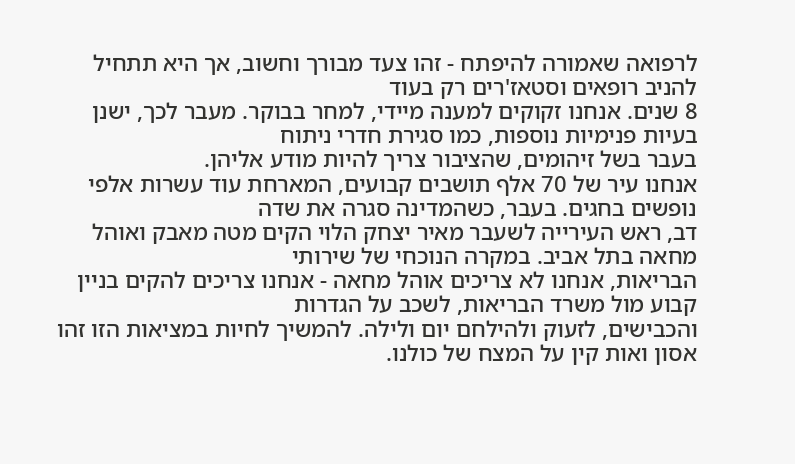לרפואה שאמורה להיפתח - זהו צעד מבורך וחשוב, אך היא תתחיל להניב רופאים וסטאז'רים רק בעוד
8 שנים. אנחנו זקוקים למענה מיידי, למחר בבוקר. מעבר לכך, ישנן בעיות פנימיות נוספות, כמו סגירת חדרי ניתוח
בעבר בשל זיהומים, שהציבור צריך להיות מודע אליהן.
אנחנו עיר של 70 אלף תושבים קבועים, המארחת עוד עשרות אלפי נופשים בחגים. בעבר, כשהמדינה סגרה את שדה
דב, ראש העירייה לשעבר מאיר יצחק הלוי הקים מטה מאבק ואוהל מחאה בתל אביב. במקרה הנוכחי של שירותי
הבריאות, אנחנו לא צריכים אוהל מחאה - אנחנו צריכים להקים בניין קבוע מול משרד הבריאות, לשכב על הגדרות
והכבישים, לזעוק ולהילחם יום ולילה. להמשיך לחיות במציאות הזו זהו אסון ואות קין על המצח של כולנו.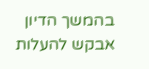בהמשך הדיון
אבקש להעלות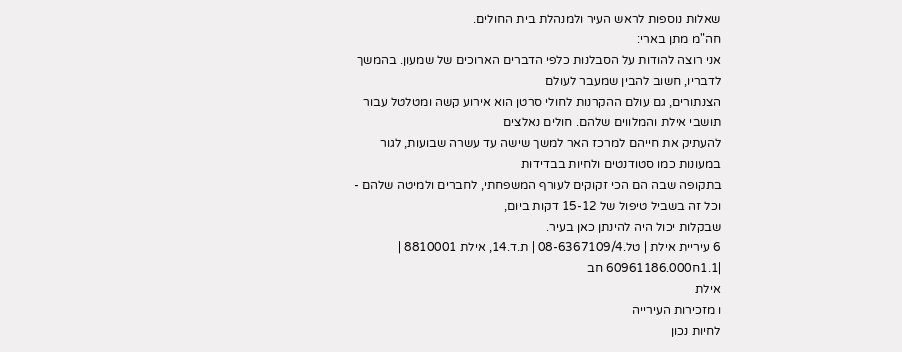שאלות נוספות לראש העיר ולמנהלת בית החולים.
חה"מ מתן בארי:
אני רוצה להודות על הסבלנות כלפי הדברים הארוכים של שמעון. בהמשך לדבריו, חשוב להבין שמעבר לעולם
הצנתורים, גם עולם ההקרנות לחולי סרטן הוא אירוע קשה ומטלטל עבור תושבי אילת והמלווים שלהם. חולים נאלצים
להעתיק את חייהם למרכז האר למשך שישה עד עשרה שבועות, לגור במעונות כמו סטודנטים ולחיות בבדידות
בתקופה שבה הם הכי זקוקים לעורף המשפחתי, לחברים ולמיטה שלהם - וכל זה בשביל טיפול של 15-12 דקות ביום,
שבקלות יכול היה להינתן כאן בעיר.
6 עיריית אילת | טל.08-6367109/4 | ת.ד.14, אילת 8810001 | |1.1ח60961186.000 חב
אילת
ו מזכירות העירייה
לחיות נכון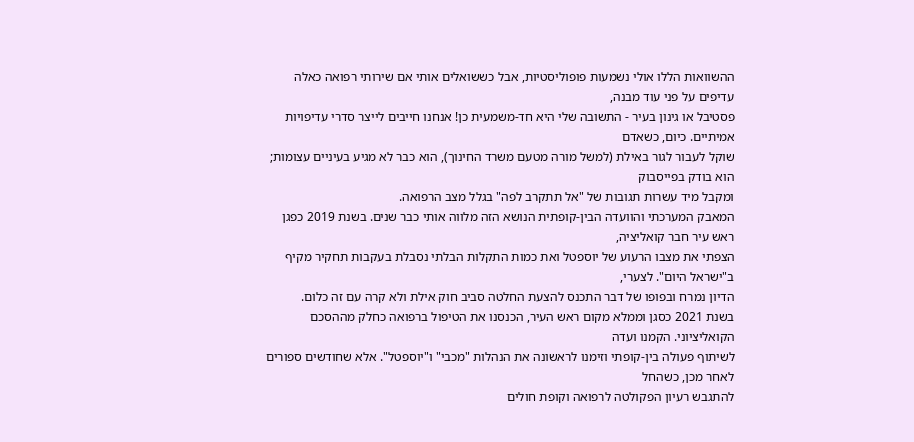ההשוואות הללו אולי נשמעות פופוליסטיות, אבל כששואלים אותי אם שירותי רפואה כאלה עדיפים על פני עוד מבנה,
פסטיבל או גינון בעיר - התשובה שלי היא חד-משמעית כן! אנחנו חייבים לייצר סדרי עדיפויות אמיתיים. כיום, כשאדם
שוקל לעבור לגור באילת (למשל מורה מטעם משרד החינוך), הוא כבר לא מגיע בעיניים עצומות; הוא בודק בפייסבוק
ומקבל מיד עשרות תגובות של "אל תתקרב לפה" בגלל מצב הרפואה.
המאבק המערכתי והוועדה הבין-קופתית הנושא הזה מלווה אותי כבר שנים. בשנת 2019 כפגן ראש עיר חבר קואליציה,
הצפתי את מצבו הרעוע של יוספטל ואת כמות התקלות הבלתי נסבלת בעקבות תחקיר מקיף ב"ישראל היום". לצערי,
הדיון נמרח ובפופו של דבר התכנס להצעת החלטה סביב חוק אילת ולא קרה עם זה כלום.
בשנת 2021 כסגן וממלא מקום ראש העיר, הכנסנו את הטיפול ברפואה כחלק מההסכם הקואליציוני. הקמנו ועדה
לשיתוף פעולה בין-קופתי וזימנו לראשונה את הנהלות "מכבי" ו"יוספטל". אלא שחודשים ספורים לאחר מכן, כשהחל
להתגבש רעיון הפקולטה לרפואה וקופת חולים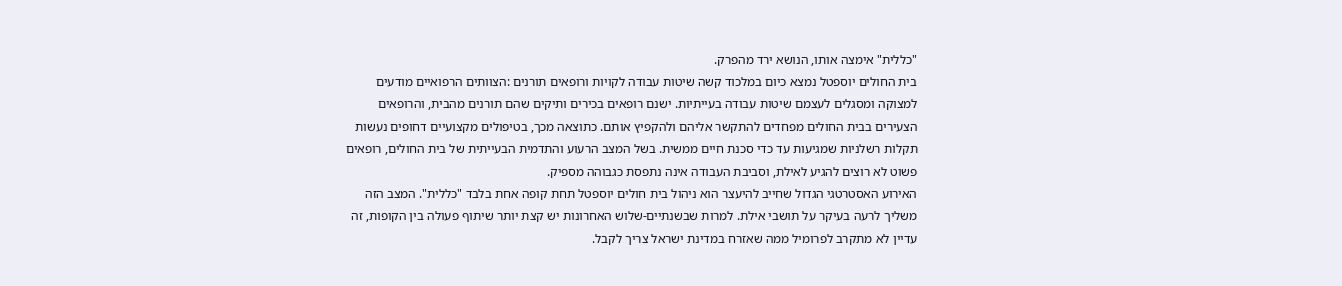"כללית" אימצה אותו, הנושא ירד מהפרק.
בית החולים יוספטל נמצא כיום במלכוד קשה שיטות עבודה לקויות ורופאים תורנים :הצוותים הרפואיים מודעים
למצוקה ומסגלים לעצמם שיטות עבודה בעייתיות. ישנם רופאים בכירים ותיקים שהם תורנים מהבית, והרופאים
הצעירים בבית החולים מפחדים להתקשר אליהם ולהקפיץ אותם. כתוצאה מכך, בטיפולים מקצועיים דחופים נעשות
תקלות רשלניות שמגיעות עד כדי סכנת חיים ממשית. בשל המצב הרעוע והתדמית הבעייתית של בית החולים, רופאים
פשוט לא רוצים להגיע לאילת, וסביבת העבודה אינה נתפסת כגבוהה מספיק.
האירוע האסטרטגי הגדול שחייב להיעצר הוא ניהול בית חולים יוספטל תחת קופה אחת בלבד "כללית". המצב הזה
משליך לרעה בעיקר על תושבי אילת. למרות שבשנתיים-שלוש האחרונות יש קצת יותר שיתוף פעולה בין הקופות, זה
עדיין לא מתקרב לפרומיל ממה שאזרח במדינת ישראל צריך לקבל.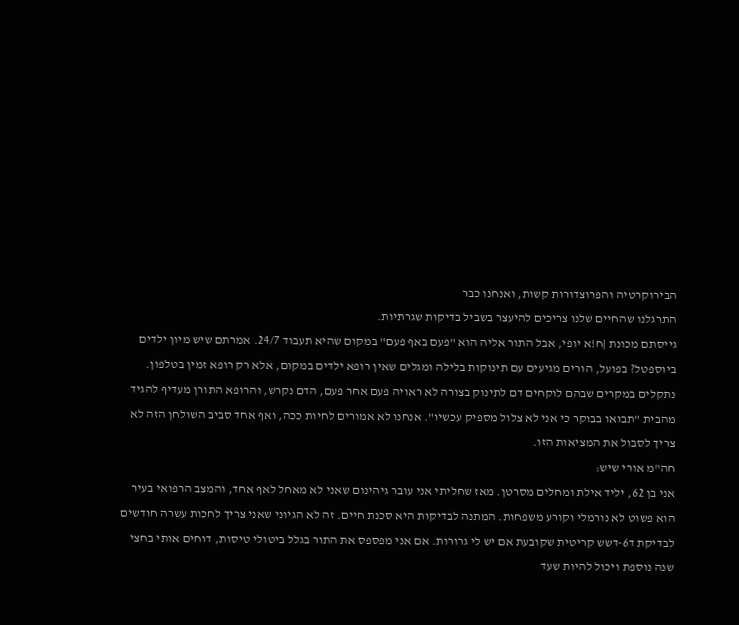הבירוקרטיה והפרוצדורות קשות, ואנחנו כבר
התרגלנו שהחיים שלנו צריכים להיעצר בשביל בדיקות שגרתיות.
גייסתם מכונת |ח!א יופי, אבל התור אליה הוא "פעם באף פעם" במקום שהיא תעבוד 24/7. אמרתם שיש מיון ילדים
ביוספטל? בפועל, הורים מגיעים עם תינוקות בלילה ומגלים שאין רופא ילדים במקום, אלא רק רופא זמין בטלפון.
נתקלים במקרים שבהם לוקחים דם לתינוק בצורה לא ראויה פעם אחר פעם, הדם נקרש, והרופא התורן מעדיף להגיד
מהבית "תבואו בבוקר כי אני לא צלול מספיק עכשיו". אנחנו לא אמורים לחיות ככה, ואף אחד סביב השולחן הזה לא
צריך לסבול את המציאות הזו.
חה"מ אורי שיש:
אני בן 62, יליד אילת ומחלים מסרטן. מאז שחליתי אני עובר גיהינום שאני לא מאחל לאף אחד, והמצב הרפואי בעיר
הוא פשוט לא נורמלי וקורע משפחות. המתנה לבדיקות היא סכנת חיים. זה לא הגיוני שאני צריך לחכות עשרה חודשים
לבדיקת ד6-דשש קריטית שקובעת אם יש לי גרורות. אם אני מפספס את התור בגלל ביטולי טיסות, דוחים אותי בחצי
שנה נוספת ויכול להיות שעד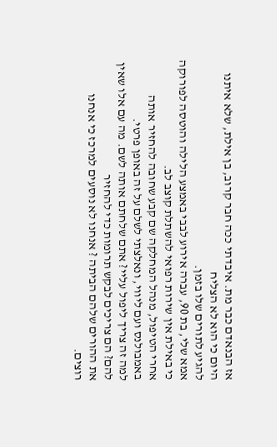אז הבנאדם כבר מת. איבדתי ככה חבר קרוב, בן אילת, שלא איתנו היום כי הוא לא הצליח
להגיע לתורים שלו בזמן.
אמא שלי, בת 90, עברה אירוע לבבי באמצע הלילה והוטסה לפורוקה כי באילת אין שירות רפואי להשתלת קוצב לב.
אחרי הטיפול, מנהל המחלקה שם קבע שחובה להחזיר אותה באמבולנס ועם ליווי, ונאלצתי לשלם על זה באופן פרטי.
למה זה צריך ליפול עליי? אתם שלחתם אותה לשם. מה עם אלו שאין להם? הם צריכים לבקש תרומות כדי להחזיר
את ההורים שלהם הביתה ? אנחנו לא נוסעים למרכז כי אנחנו רוצים.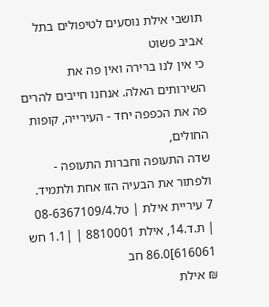תושבי אילת נוסעים לטיפולים בתל אביב פשוט
כי אין לנו ברירה ואין פה את השירותים האלה. אנחנו חייבים להרים פה את הכפפה יחד - העירייה, קופות החולים,
שדה התעופה וחברות התעופה - ולפתור את הבעיה הזו אחת ולתמיד.
7 עיריית אילת | טל.08-6367109/4 | ת.ד.14, אילת 8810001 | |1.1 חש 616061]86.0 חב
₪ אילת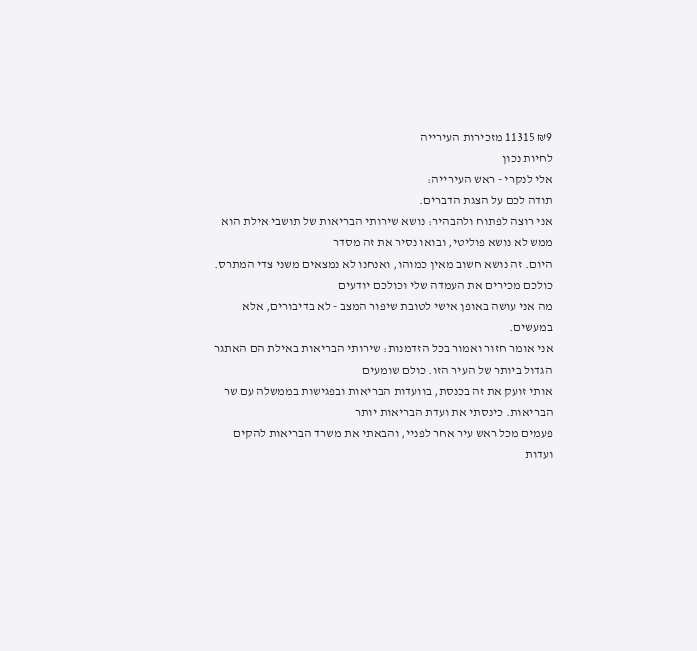₪9 11315 מזכירות העירייה
לחיות נכון
אלי לנקרי - ראש העירייה:
תודה לכם על הצגת הדברים.
אני רוצה לפתוח ולהבהיר: נושא שירותי הבריאות של תושבי אילת הוא ממש לא נושא פוליטי, ובואו נסיר את זה מסדר
היום. זה נושא חשוב מאין כמוהו, ואנחנו לא נמצאים משני צדי המתרס. כולכם מכירים את העמדה שלי וכולכם יודעים
מה אני עושה באופן אישי לטובת שיפור המצב - לא בדיבורים, אלא במעשים.
אני אומר חזור ואמור בכל הזדמנות: שירותי הבריאות באילת הם האתגר הגדול ביותר של העיר הזו. כולם שומעים
אותי זועק את זה בכנסת, בוועדות הבריאות ובפגישות בממשלה עם שר הבריאות. כינסתי את ועדת הבריאות יותר
פעמים מכל ראש עיר אחר לפניי, והבאתי את משרד הבריאות להקים ועדות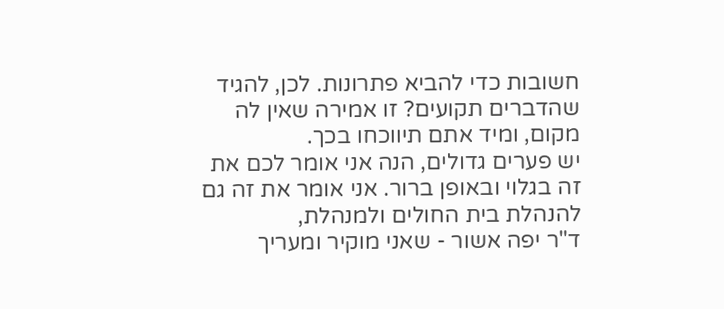חשובות כדי להביא פתרונות. לכן, להגיד
שהדברים תקועים? זו אמירה שאין לה מקום, ומיד אתם תיווכחו בכך.
יש פערים גדולים, הנה אני אומר לכם את זה בגלוי ובאופן ברור. אני אומר את זה גם להנהלת בית החולים ולמנהלת,
ד"ר יפה אשור - שאני מוקיר ומעריך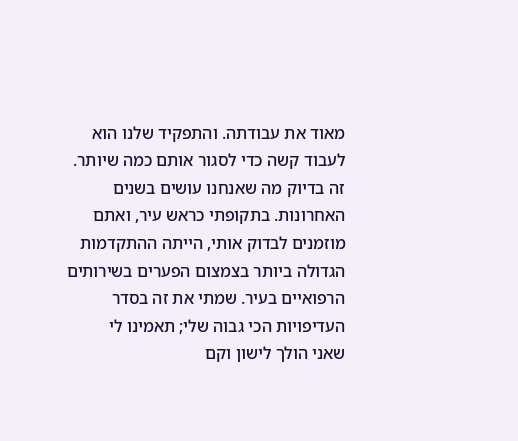מאוד את עבודתה. והתפקיד שלנו הוא לעבוד קשה כדי לסגור אותם כמה שיותר.
זה בדיוק מה שאנחנו עושים בשנים האחרונות. בתקופתי כראש עיר, ואתם מוזמנים לבדוק אותי, הייתה ההתקדמות
הגדולה ביותר בצמצום הפערים בשירותים הרפואיים בעיר. שמתי את זה בסדר העדיפויות הכי גבוה שלי; תאמינו לי
שאני הולך לישון וקם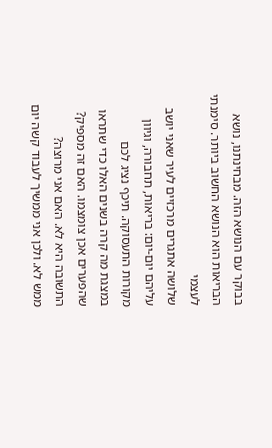בבוקר עם הנושא הזה. מבחינתנו, נושא הבריאות הוא הנושא החשוב ביותר. סימנתי לעצמי
שלושה אתגרים מרכזיים לעיר שאני יושב עליהם יום-יום: בריאות, תחבורה, וגיוון מקורות התעסוקה. תיכף נציג לכם
במצגת מה קרה בשנים האלו כדי שתראו שהפערים אכן צומצמו. האם זה מספיק? התשובה היא לא. האם אני מרוצה?
ממש לא. ולכן אני ממשיך לעבוד קשה יום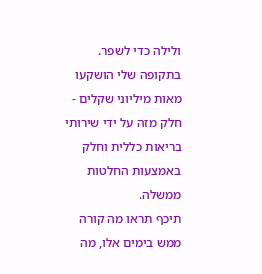ולילה כדי לשפר.
בתקופה שלי הושקעו מאות מיליוני שקלים - חלק מזה על ידי שירותי בריאות כללית וחלק באמצעות החלטות ממשלה.
תיכף תראו מה קורה ממש בימים אלו, מה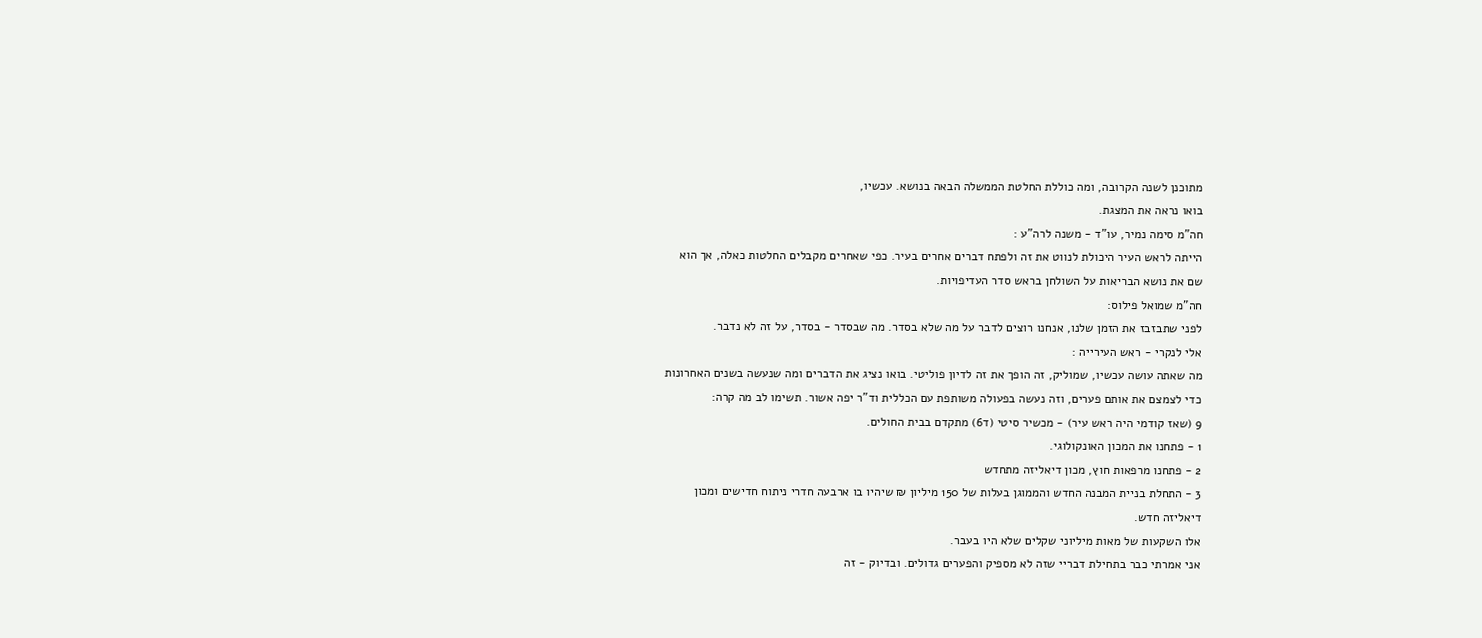מתוכנן לשנה הקרובה, ומה כוללת החלטת הממשלה הבאה בנושא. עכשיו,
בואו נראה את המצגת.
חה"מ סימה נמיר, עו"ד - משנה לרה"ע :
הייתה לראש העיר היכולת לנווט את זה ולפתח דברים אחרים בעיר. כפי שאחרים מקבלים החלטות כאלה, אך הוא
שם את נושא הבריאות על השולחן בראש סדר העדיפויות.
חה"מ שמואל פילוס:
לפני שתבזבז את הזמן שלנו, אנחנו רוצים לדבר על מה שלא בסדר. מה שבסדר - בסדר, על זה לא נדבר.
אלי לנקרי - ראש העירייה :
מה שאתה עושה עכשיו, שמוליק, זה הופך את זה לדיון פוליטי. בואו נציג את הדברים ומה שנעשה בשנים האחרונות
כדי לצמצם את אותם פערים, וזה נעשה בפעולה משותפת עם הכללית וד"ר יפה אשור. תשימו לב מה קרה:
9 (שאז קודמי היה ראש עיר) - מכשיר סיטי (ד6) מתקדם בבית החולים.
1 - פתחנו את המכון האונקולוגי.
2 - פתחנו מרפאות חוץ, מכון דיאליזה מתחדש
3 - התחלת בניית המבנה החדש והממוגן בעלות של 150 מיליון ₪ שיהיו בו ארבעה חדרי ניתוח חדישים ומכון
דיאליזה חדש.
אלו השקעות של מאות מיליוני שקלים שלא היו בעבר.
אני אמרתי כבר בתחילת דבריי שזה לא מספיק והפערים גדולים. ובדיוק - זה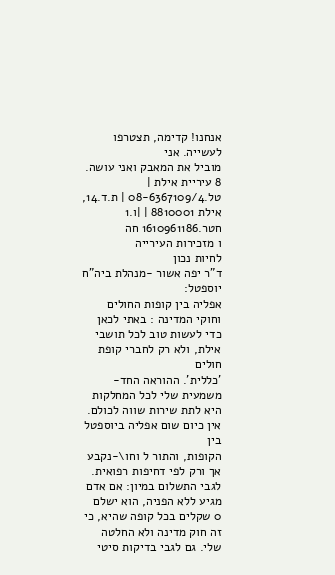אנחנו! קדימה, תצטרפו לעשייה. אני
מוביל את המאבק ואני עושה.
8 עיריית אילת | טל.08-6367109/4 | ת.ד.14, אילת 8810001 | |ו.1 חטר.1610961186 חה
ו מזכירות העירייה
לחיות נכון
ד"ר יפה אשור -מנהלת ביה"ח יוספטל:
אפליה בין קופות החולים וחוקי המדינה : באתי לכאן כדי לעשות טוב לכל תושבי אילת, ולא רק לחברי קופת חולים
'כללית'. ההוראה החד-משמעית שלי לכל המחלקות היא לתת שירות שווה לכולם. אין כיום שום אפליה ביוספטל בין
הקופות, והתור ל וחו\-נקבע אך ורק לפי דחיפות רפואית. לגבי התשלום במיון: אם אדם מגיע ללא הפניה, הוא ישלם
0 שקלים בכל קופה שהיא, כי זה חוק מדינה ולא החלטה שלי. גם לגבי בדיקות סיטי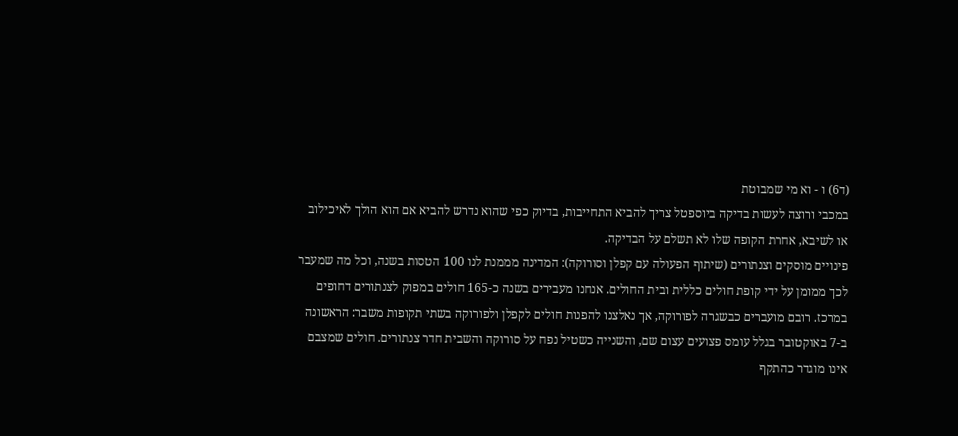(ד6) ו - וא מי שמבוטת
במכבי ורוצה לעשות בדיקה ביוספטל צריך להביא התחייבות, בדיוק כפי שהוא נדרש להביא אם הוא הולך לאיכילוב
או לשיבא, אחרת הקופה שלו לא תשלם על הבדיקה.
פינויים מוסקים וצנתורים (שיתוף הפעולה עם קפלן וסורוקה): המדינה מממנת לנו 100 הטסות בשנה, וכל מה שמעבר
לכך ממומן על ידי קופת חולים כללית ובית החולים. אנחנו מעבירים בשנה כ-165 חולים במפוק לצנתורים דחופים
במרכז. רובם מועברים כבשגרה לפורוקה, אך נאלצנו להפנות חולים לקפלן ולפורוקה בשתי תקופות משבר: הראשונה
ב-7 באוקטובר בגלל עומס פצועים עצום שם, והשנייה כשטיל נפח על סורוקה והשבית חדר צנתורים. חולים שמצבם
אינו מוגדר כהתקף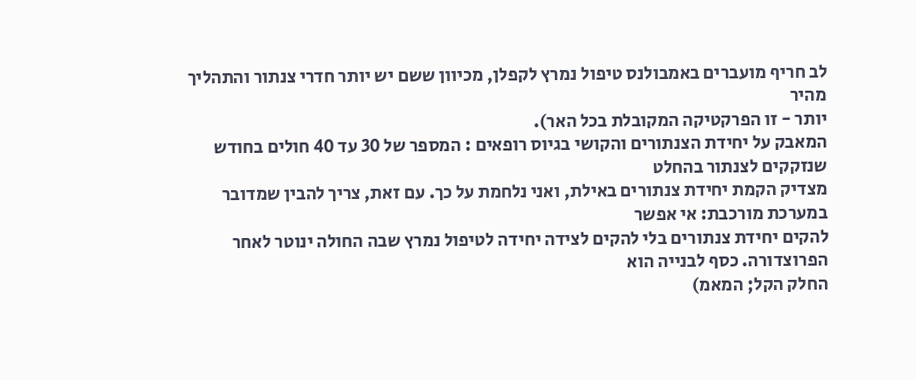לב חריף מועברים באמבולנס טיפול נמרץ לקפלן, מכיוון ששם יש יותר חדרי צנתור והתהליך מהיר
יותר - זו הפרקטיקה המקובלת בכל האר).
המאבק על יחידת הצנתורים והקושי בגיוס רופאים : המספר של 30 עד 40 חולים בחודש שנזקקים לצנתור בהחלט
מצדיק הקמת יחידת צנתורים באילת, ואני נלחמת על כך. עם זאת, צריך להבין שמדובר במערכת מורכבת: אי אפשר
להקים יחידת צנתורים בלי להקים לצידה יחידה לטיפול נמרץ שבה החולה ינוטר לאחר הפרוצדורה. כסף לבנייה הוא
החלק הקל; המאמ)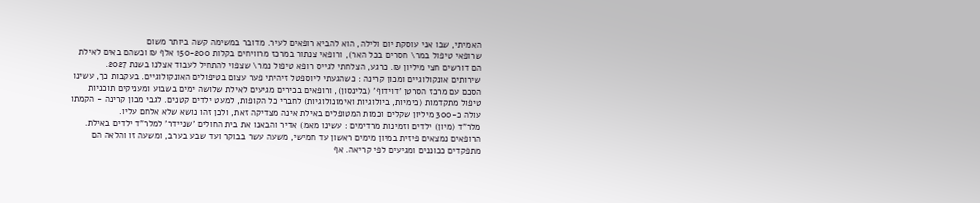האמיתי, שבו אני עוסקת יום ולילה, הוא להביא רופאים לעיר. מדובר במשימה קשה ביותר משום
שרופאי טיפול במר\ חסרים בכל האר), ורופאי צנתור במרכז מרוויחים בקלות 150-200 אלף ₪ וכשהם באים לאילת
הם דורשים חצי מיליון ₪. כרגע, הצלחתי לגייס רופא טיפול נמר\ שצפוי להתחיל לעבוד אצלנו בשנת 2027.
שירותים אונקולוגיים ומכון קרינה : כשהגעתי ליוספטל זיהיתי פער עצום בטיפולים האונקולוגיים. בעקבות כך, עשינו
הסכם עם מרכז הסרטן 'דוידוף' (בלינסון), ורופאים בכירים מגיעים לאילת שלושה ימים בשבוע ומעניקים תוכניות
טיפול מתקדמות (כימיות, ביולוגיות ואימונולוגיות) לחברי כל הקופות, למעט ילדים קטנים. לגבי מכון קרינה - הקמתו
עולה כ-300 מיליון שקלים וכמות המטופלים באילת אינה מצדיקה זאת, ולכן זהו נושא שלא אלחם עליו.
מלר"ד (מיון) ילדים וזמינות מרדימים : עשינו מאמ) אדיר והבאנו את בית החולים 'שניידר' למלר"ד ילדים באילת.
הרופאים נמצאים פיזית במיון מימים ראשון עד חמישי, משעה עשר בבוקר ועד שבע בערב, ומשעה זו והלאה הם
מתפקדים ככוננים ומגיעים לפי קריאה. אף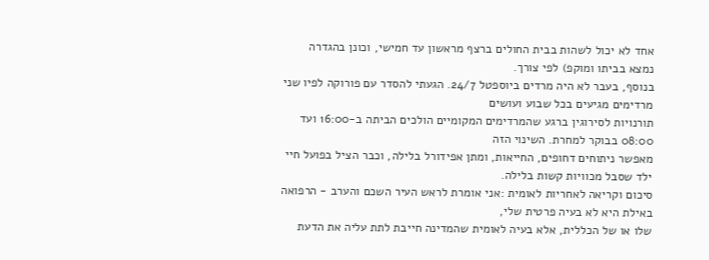אחד לא יכול לשהות בבית החולים ברצף מראשון עד חמישי, וכונן בהגדרה
נמצא בביתו ומוקפ) לפי צורך.
בנוסף, בעבר לא היה מרדים ביוספטל 24/7. הגעתי להסדר עם פורוקה לפיו שני מרדימים מגיעים בכל שבוע ועושים
תורנויות לסירוגין ברגע שהמרדימים המקומיים הולכים הביתה ב-16:00 ועד 08:00 בבוקר למחרת. השינוי הזה
מאפשר ניתוחים דחופים, החייאות, ומתן אפידורל בלילה, וכבר הציל בפועל חיי ילד שסבל מכוויות קשות בלילה.
סיכום וקריאה לאחריות לאומית :אני אומרת לראש העיר השכם והערב - הרפואה באילת היא לא בעיה פרטית שלי,
שלו או של הכללית, אלא בעיה לאומית שהמדינה חייבת לתת עליה את הדעת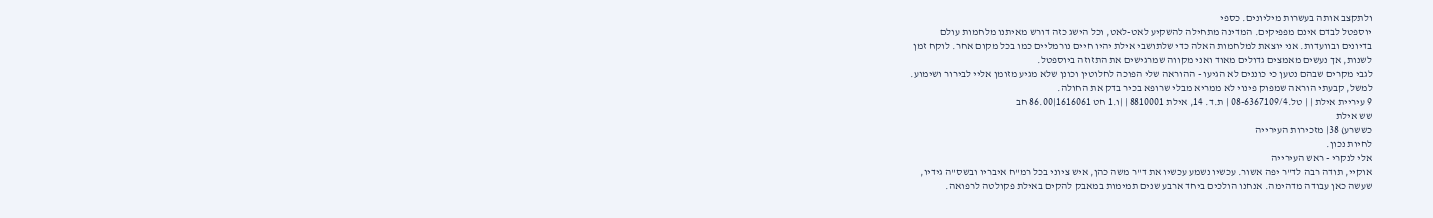ולתקצב אותה בעשרות מיליונים. כספי
יוספטל לבדם אינם מפפיקים. המדינה מתחילה להשקיע לאט-לאט, וכל הישג כזה דורש מאיתנו מלחמות עולם
בדיונים ובוועדות. אני יוצאת למלחמות האלה כדי שלתושבי אילת יהיו חיים נורמליים כמו בכל מקום אחר. לוקח זמן
לשנות, אך נעשים מאמצים גדולים מאוד ואני מקווה שמרגישים את התזוזה ביוספטל.
לגבי מקרים שבהם נטען כי כוננים לא הגיעו - ההוראה שלי הפוכה לחלוטין וכונן שלא מגיע מזומן אליי לבירור ושימוע.
למשל, קבעתי הוראה שמפוק פינוי לא ממריא מבלי שרופא בכיר בדק את החולה.
9 עיריית אילת | | טל.08-6367109/4 | ת.ד. 14, אילת 8810001 | |ו.1 חט 1616061|86.00 חב
שש אילת
כששרע) 38| מזכירות העירייה
לחיות נכון.
אלי לנקרי - ראש העירייה
אוקיי, תודה רבה לד"ר יפה אשור. עכשיו נשמע עכשיו את ד"ר משה כהן, איש ציוני בכל רמ"ח איבריו ובשס"ה גידיו,
שעשה כאן עבודה מדהימה. אנחנו הולכים ביחד ארבע שנים תמימות במאבק להקים באילת פקולטה לרפואה.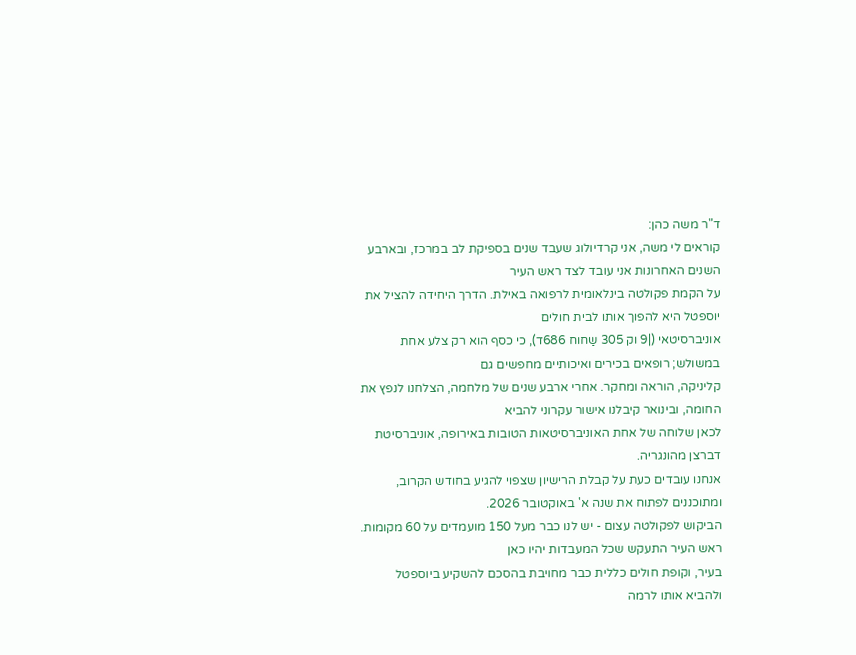ד"ר משה כהן:
קוראים לי משה, אני קרדיולוג שעבד שנים בספיקת לב במרכז, ובארבע השנים האחרונות אני עובד לצד ראש העיר
על הקמת פקולטה בינלאומית לרפואה באילת. הדרך היחידה להציל את יוספטל היא להפוך אותו לבית חולים
אוניברסיטאי (|9 וק 305 שַחוח 686ד), כי כסף הוא רק צלע אחת במשולש; רופאים בכירים ואיכותיים מחפשים גם
קליניקה, הוראה ומחקר. אחרי ארבע שנים של מלחמה, הצלחנו לנפץ את החומה, ובינואר קיבלנו אישור עקרוני להביא
לכאן שלוחה של אחת האוניברסיטאות הטובות באירופה, אוניברסיטת דברצן מהונגריה.
אנחנו עובדים כעת על קבלת הרישיון שצפוי להגיע בחודש הקרוב, ומתוכננים לפתוח את שנה א' באוקטובר 2026.
הביקוש לפקולטה עצום - יש לנו כבר מעל 150 מועמדים על 60 מקומות. ראש העיר התעקש שכל המעבדות יהיו כאן
בעיר, וקופת חולים כללית כבר מחויבת בהסכם להשקיע ביוספטל ולהביא אותו לרמה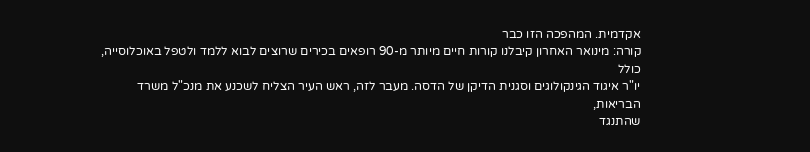אקדמית. המהפכה הזו כבר
קורה: מינואר האחרון קיבלנו קורות חיים מיותר מ-90 רופאים בכירים שרוצים לבוא ללמד ולטפל באוכלוסייה, כולל
יו"ר איגוד הגינקולוגים וסגנית הדיקן של הדסה. מעבר לזה, ראש העיר הצליח לשכנע את מנכ"ל משרד הבריאות,
שהתנגד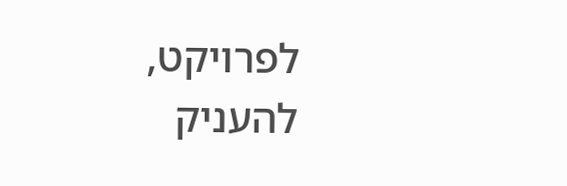לפרויקט, להעניק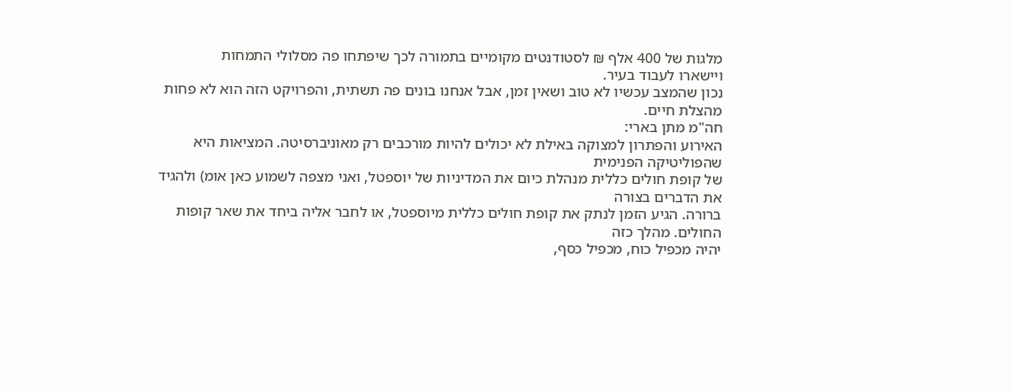מלגות של 400 אלף ₪ לסטודנטים מקומיים בתמורה לכך שיפתחו פה מסלולי התמחות
ויישארו לעבוד בעיר.
נכון שהמצב עכשיו לא טוב ושאין זמן, אבל אנחנו בונים פה תשתית, והפרויקט הזה הוא לא פחות מהצלת חיים.
חה"מ מתן בארי:
האירוע והפתרון למצוקה באילת לא יכולים להיות מורכבים רק מאוניברסיטה. המציאות היא שהפוליטיקה הפנימית
של קופת חולים כללית מנהלת כיום את המדיניות של יוספטל, ואני מצפה לשמוע כאן אומ) ולהגיד את הדברים בצורה
ברורה. הגיע הזמן לנתק את קופת חולים כללית מיוספטל, או לחבר אליה ביחד את שאר קופות החולים. מהלך כזה
יהיה מכפיל כוח, מכפיל כסף,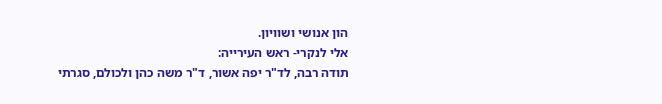הון אנושי ושוויון.
אלי לנקרי- ראש העירייה:
תודה רבה, לד"ר יפה אשור, ד"ר משה כהן ולכולם, סגרתי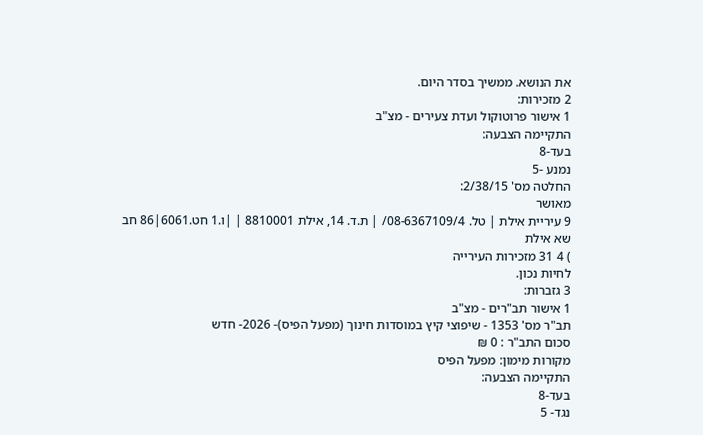את הנושא. ממשיך בסדר היום.
2 מזכירות:
1 אישור פרוטוקול ועדת צעירים - מצ"ב
התקיימה הצבעה:
בעד-8
נמנע -5
החלטה מס' 2/38/15:
מאושר
9 עיריית אילת | טל. 08-6367109/4/ | ת.ד. 14, אילת 8810001 | |ו.1 חט.6061|86 חב
שא אילת
) 4 31 מזכירות העירייה
לחיות נכון.
3 גזברות:
1 אישור תב"רים - מצ"ב
תב"ר מס' 1353 - שיפוצי קיץ במוסדות חינוך (מפעל הפיס)- 2026- חדש
סכום התב"ר : 0 ₪
מקורות מימון: מפעל הפיס
התקיימה הצבעה:
בעד-8
נגד- 5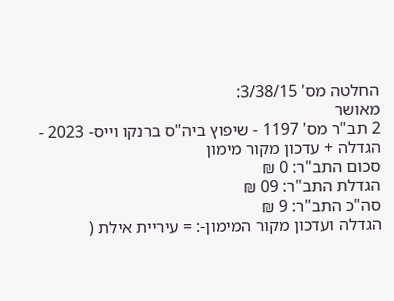החלטה מס' 3/38/15:
מאושר
2 תב"ר מס' 1197 - שיפוץ ביה"ס ברנקו וייס- 2023 - הגדלה + עדכון מקור מימון
סכום התב"ר: 0 ₪
הגדלת התב"ר: 09 ₪
סה"כ התב"ר: 9 ₪
הגדלה ועדכון מקור המימון-: = עיריית אילת (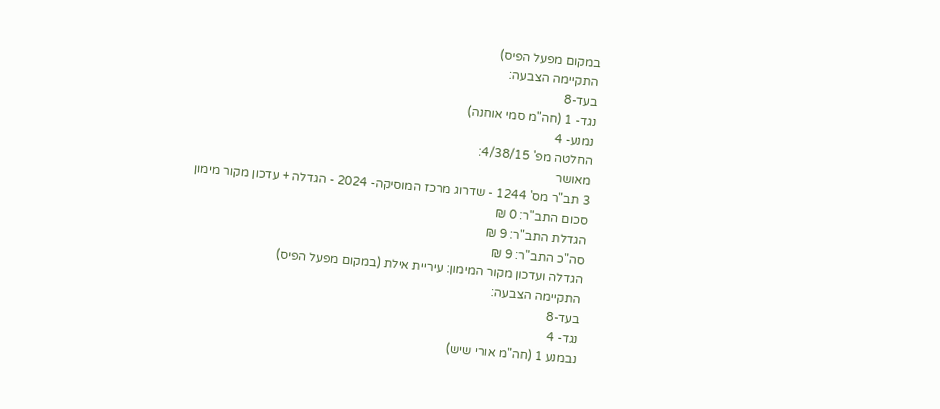במקום מפעל הפיס)
התקיימה הצבעה:
בעד-8
נגד- 1 (חה"מ סמי אוחנה)
נמנע- 4
החלטה מפ' 4/38/15:
מאושר
3 תב"ר מס' 1244 - שדרוג מרכז המוסיקה- 2024 - הגדלה + עדכון מקור מימון
סכום התב"ר: 0 ₪
הגדלת התב"ר: 9 ₪
סה"כ התב"ר: 9 ₪
הגדלה ועדכון מקור המימון: עיריית אילת (במקום מפעל הפיס)
התקיימה הצבעה:
בעד-8
נגד- 4
נבמנע 1 (חה"מ אורי שיש)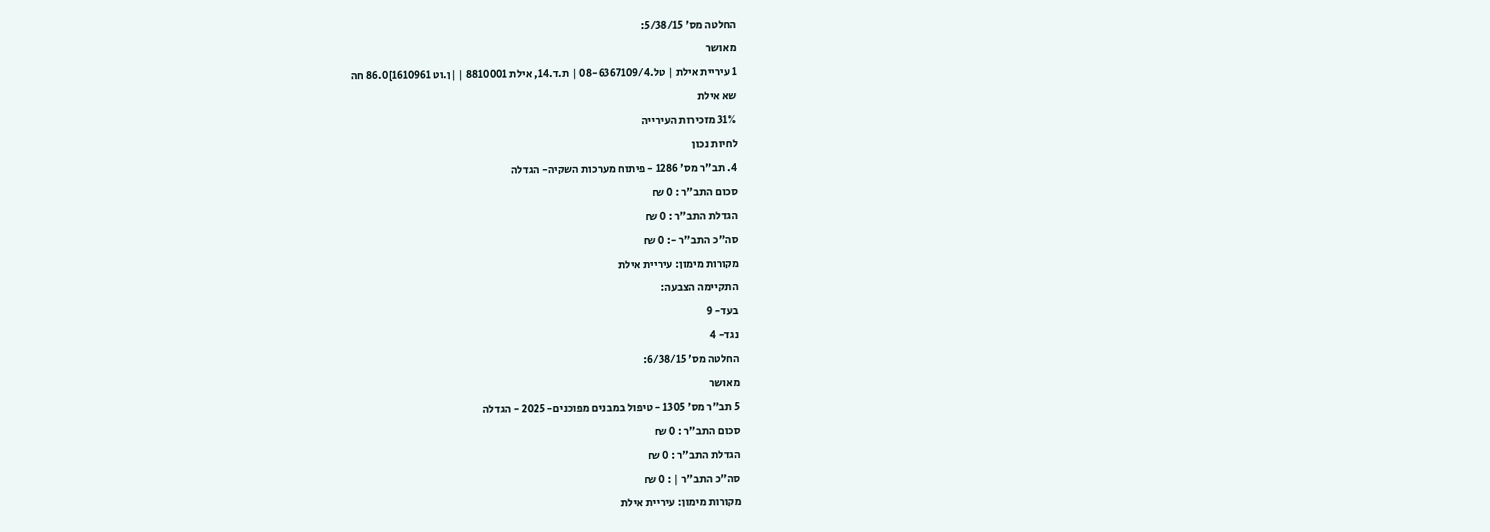החלטה מס' 5/38/15:
מאושר
1 עיריית אילת | טל.08-6367109/4 | ת.ד.14, אילת 8810001 | |ן.וט 1610961]86.0 חה
שא אילת
31% מזכירות העירייה
לחיות נכון
4. תב"ר מס' 1286 - פיתוח מערכות השקיה- הגדלה
סכום התב"ר : 0 ₪
הגדלת התב"ר : 0 ₪
סה"כ התב"ר -: 0 ₪
מקורות מימון: עיריית אילת
התקיימה הצבעה:
בעד- 9
נגד- 4
החלטה מס' 6/38/15:
מאושר
5 תב"ר מס' 1305 - טיפול במבנים מפוכנים- 2025 - הגדלה
סכום התב"ר : 0 ₪
הגדלת התב"ר : 0 ₪
סה"כ התב"ר | : 0 ₪
מקורות מימון: עיריית אילת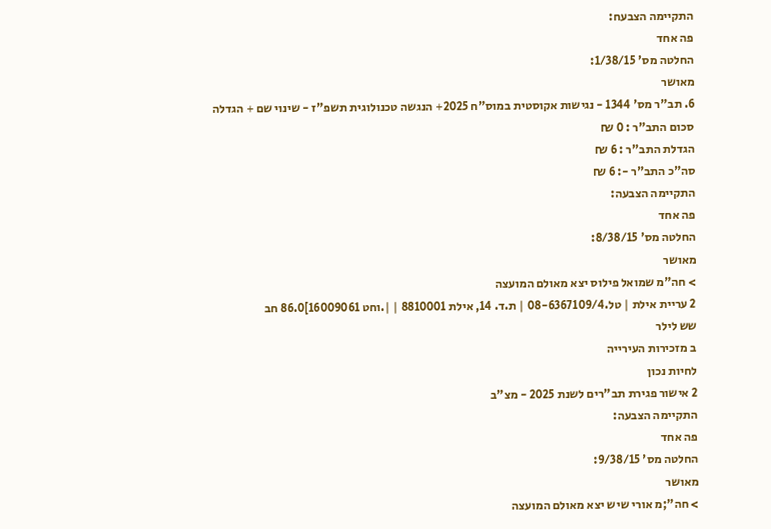התקיימה הצבעח:
פה אחד
החלטה מס' 1/38/15:
מאושר
6. תב"ר מס' 1344 - נגישות אקוסטית במוס"ח 2025+ הנגשה טכנולוגית תשפ"ז - שינוי שם + הגדלה
סכום התב"ר : 0 ₪
הגדלת התב"ר : 6 ₪
סה"כ התב"ר -: 6 ₪
התקיימה הצבעה:
פה אחד
החלטה מס' 8/38/15:
מאושר
> חה"מ שמואל פילוס יצא מאולם המועצה
2 עריית אילת | טל.08-6367109/4 | ת.ד. 14, אילת 8810001 | |.וחט 16009061]86.0 חב
שש לילר
ב מזכירות העירייה
לחיות נכון
2 אישור פגירת תב"רים לשנת 2025 - מצ"ב
התקיימה הצבעה:
פה אחד
החלטה מס' 9/38/15:
מאושר
> חה";מ אורי שיש יצא מאולם המועצה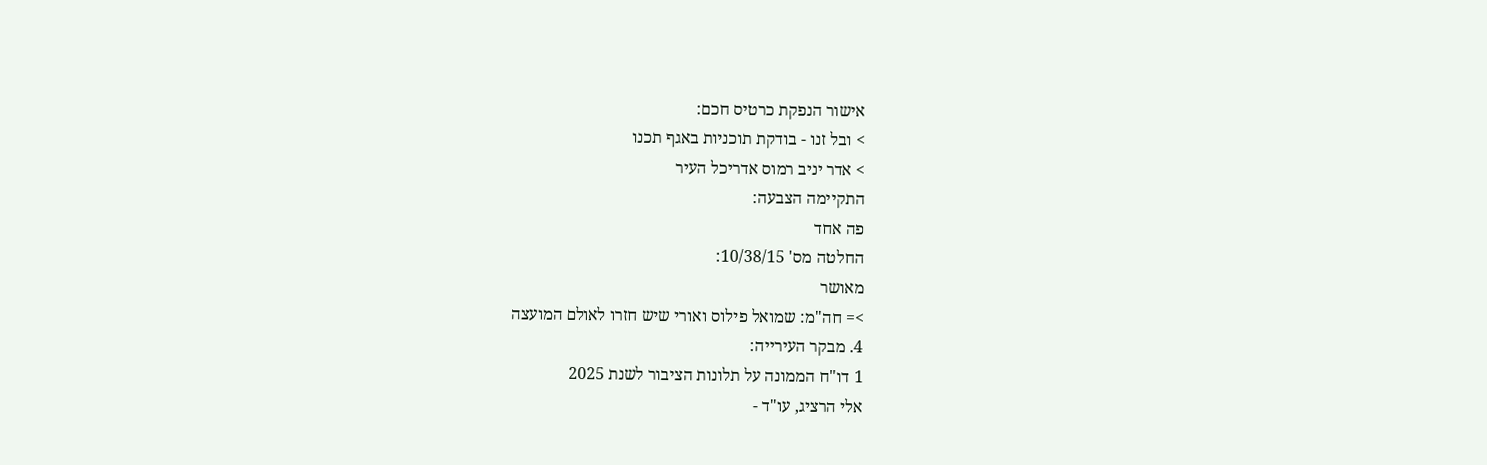אישור הנפקת כרטיס חכם:
> ובל זנו - בודקת תוכניות באגף תכנו
> אדר יניב רמוס אדריכל העיר
התקיימה הצבעה:
פה אחד
החלטה מס' 10/38/15:
מאושר
>= חה"מ: שמואל פילוס ואורי שיש חזרו לאולם המועצה
4. מבקר העירייה:
1 דו"ח הממונה על תלונות הציבור לשנת 2025
אלי הרציג, עו"ד -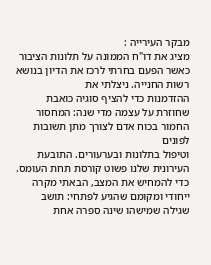מבקר העירייה :
מציג את דו"ח הממונה על תלונות הציבור כאשר הפעם בחרתי לרכז את הדיון בנושא רשות החנייה. ניצלתי את
ההזדמנות כדי להציף סוגיה כואבת שחוזרת על עצמה מדי שנה: המחסור החמור בכוח אדם לצורך מתן תשובות לפונים
וטיפול בתלונות ובערעורים. התובעת העירונית שלנו פשוט קורסת תחת העומס. כדי להמחיש את המצב, הבאתי מקרה
ייחודי ומקומם שהגיע לפתחי: תושב שגילה שמישהו שינה ספרה אחת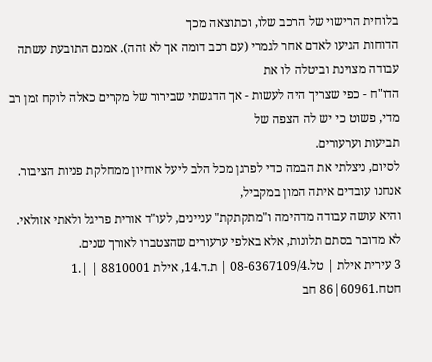בלוחית הרישוי של הרכב שלו, וכתוצאה מכך
הדוחות הגיעו לאדם אחר לגמרי (עם רכב דומה אך לא זהה). אמנם התובעת עשתה עבודה מצוינת וביטלה לו את
הדו"ח - כפי שצריך היה לעשות - אך הדגשתי שבירור של מקרים כאלה לוקח זמן רב מדי, פשוט כי יש לה הצפה של
תביעות וערעורים.
לסיום, ניצלתי את הבמה כדי לפרגן מכל הלב ליעל אוחיון ממחלקת פניות הציבור. אנחנו עובדים איתה המון במקביל,
והיא עושה עבודה מדהימה ו"מתקתקת" עניינים, לעו"ד אורית פריגל ולאתי אזולאי.
לא מדובר בסתם תלונות, אלא באלפי ערעורים שהצטברו לאורך שנים.
3 עירית אילת | טל.08-6367109/4 | ת.ד.14, אילת 8810001 | |.1 חטח.60961|86 חב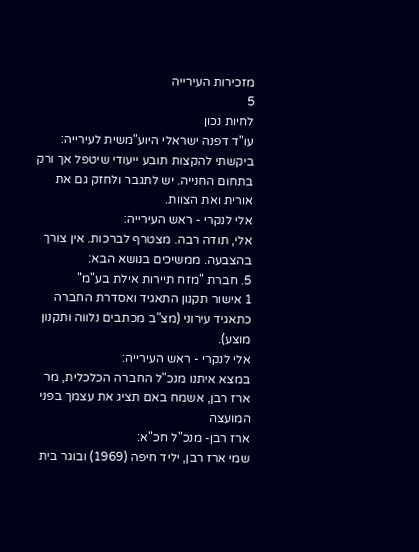מזכירות העירייה
5
לחיות נכון
עו"ד דפנה ישראלי היוע"משית לעירייה:
ביקשתי להקצות תובע ייעודי שיטפל אך ורק בתחום החנייה. יש לתגבר ולחזק גם את אורית ואת הצוות.
אלי לנקרי - ראש העירייה:
אלי, תודה רבה. מצטרף לברכות. אין צורך בהצבעה. ממשיכים בנושא הבא:
5. חברת "מזח תיירות אילת בע"מ"
1 אישור תקנון התאגיד ואסדרת החברה כתאגיד עירוני (מצ"ב מכתבים נלווה ותקנון מוצע).
אלי לנקרי - ראש העירייה:
במצא איתנו מנכ"ל החברה הכלכלית, מר ארז רבן, אשמח באם תציג את עצמך בפני המועצה
ארז רבן- מנכ"ל חכ"א:
שמי ארז רבן, יליד חיפה (1969) ובוגר בית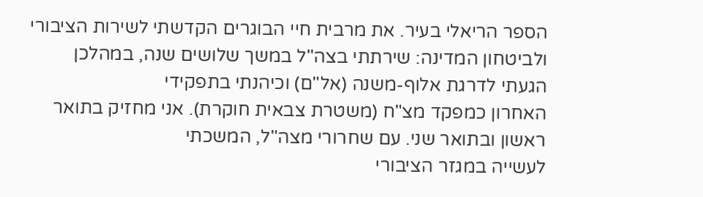הספר הריאלי בעיר. את מרבית חיי הבוגרים הקדשתי לשירות הציבורי
ולביטחון המדינה: שירתתי בצה"ל במשך שלושים שנה, במהלכן הגעתי לדרגת אלוף-משנה (אל"ם) וכיהנתי בתפקידי
האחרון כמפקד מצ"ח (משטרת צבאית חוקרת). אני מחזיק בתואר ראשון ובתואר שני. עם שחרורי מצה"ל, המשכתי
לעשייה במגזר הציבורי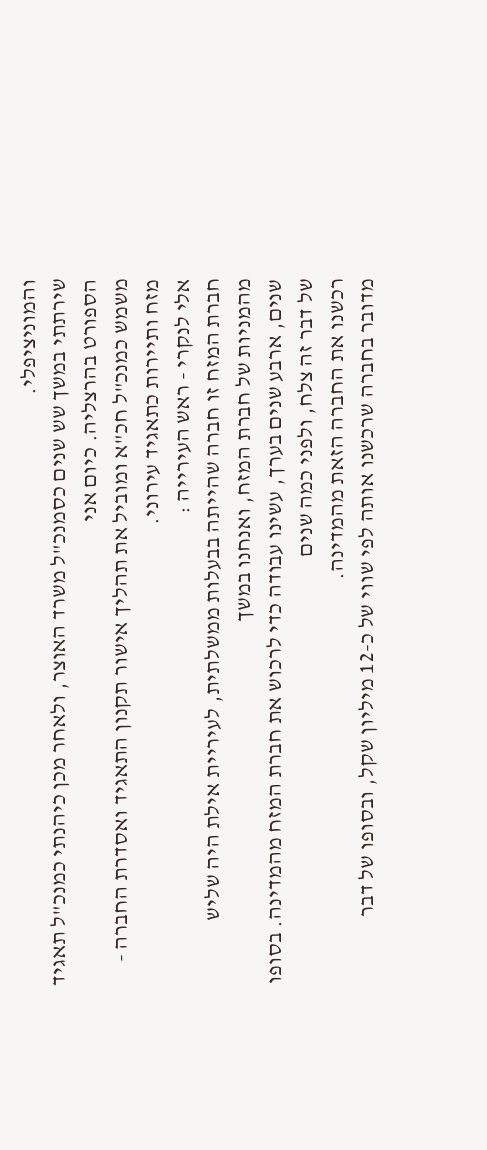והמוניציפלי.
שירתתי במשך שש שנים כסמנכ"ל משרד האוצר, ולאחר מכן כיהנתי כמנכ"ל תאגיד הספורט בהרצליה. כיום אני
משמש כמנכ"ל חכ"א ומוביל את תהליך אישור תקנון התאגיד ואסדרת החברה - מזח ותיירות כתאגיד עירוני.
אלי לנקרי - ראש העירייה :
חברת המזח זו חברה שהייתה בבעלות ממשלתית, לעיריית אילת היה שליש מהמניות של חברת המזח, ואנחנו במשך
שנים, ארבע שנים בערך, עשינו עבודה כדי לרכוש את חברת המזח מהמדינה. בסופו של דבר זה צלח, ולפני כמה שנים
רכשנו את החברה הזאת מהמדינה.
מדובר בחברה שרכשנו אותה לפי שווי של כ-12 מיליון שקל, ובסופו של דבר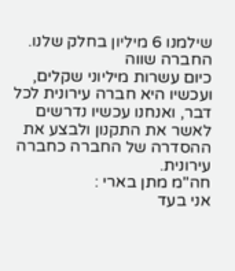שילמנו 6 מיליון בחלק שלנו. החברה שווה
כיום עשרות מיליוני שקלים, ועכשיו היא חברה עירונית לכל דבר, ואנחנו עכשיו נדרשים לאשר את התקנון ולבצע את
ההסדרה של החברה כחברה עירונית.
חה"מ מתן בארי :
אני בעד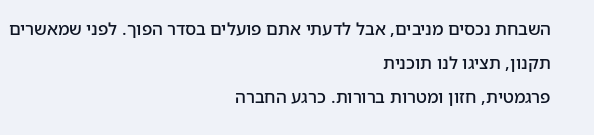השבחת נכסים מניבים, אבל לדעתי אתם פועלים בסדר הפוך. לפני שמאשרים תקנון, תציגו לנו תוכנית
פרגמטית, חזון ומטרות ברורות. כרגע החברה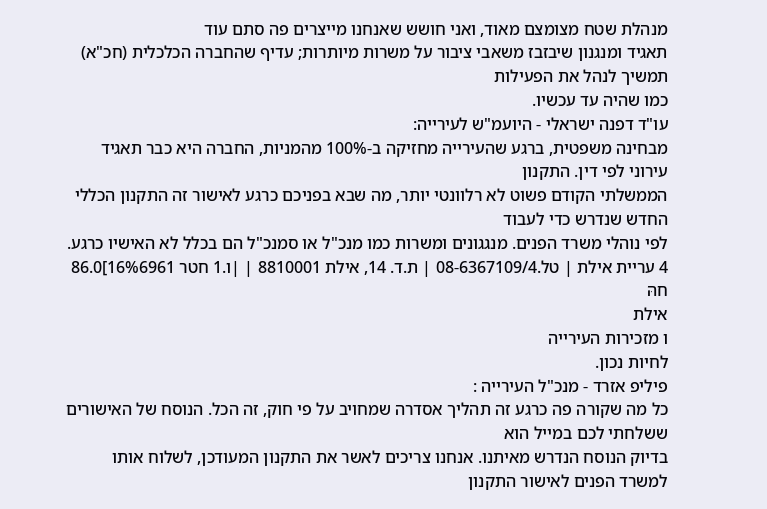מנהלת שטח מצומצם מאוד, ואני חושש שאנחנו מייצרים פה סתם עוד
תאגיד ומנגנון שיבזבז משאבי ציבור על משרות מיותרות; עדיף שהחברה הכלכלית (חכ"א) תמשיך לנהל את הפעילות
כמו שהיה עד עכשיו.
עו"ד דפנה ישראלי - היועמ"ש לעירייה:
מבחינה משפטית, ברגע שהעירייה מחזיקה ב-100% מהמניות, החברה היא כבר תאגיד עירוני לפי דין. התקנון
הממשלתי הקודם פשוט לא רלוונטי יותר, מה שבא בפניכם כרגע לאישור זה התקנון הכללי החדש שנדרש כדי לעבוד
לפי נוהלי משרד הפנים. מנגגונים ומשרות כמו מנכ"ל או סמנכ"ל הם בכלל לא האישיו כרגע.
4 עריית אילת | טל.08-6367109/4 | ת.ד. 14, אילת 8810001 | |ו.1 חטר 16%6961]86.0 חהּ
אילת
ו מזכירות העירייה
לחיות נכון.
פיליפ אזרד - מנכ"ל העירייה :
כל מה שקורה פה כרגע זה תהליך אסדרה שמחויב על פי חוק, זה הכל. הנוסח של האישורים ששלחתי לכם במייל הוא
בדיוק הנוסח הנדרש מאיתנו. אנחנו צריכים לאשר את התקנון המעודכן, לשלוח אותו למשרד הפנים לאישור התקנון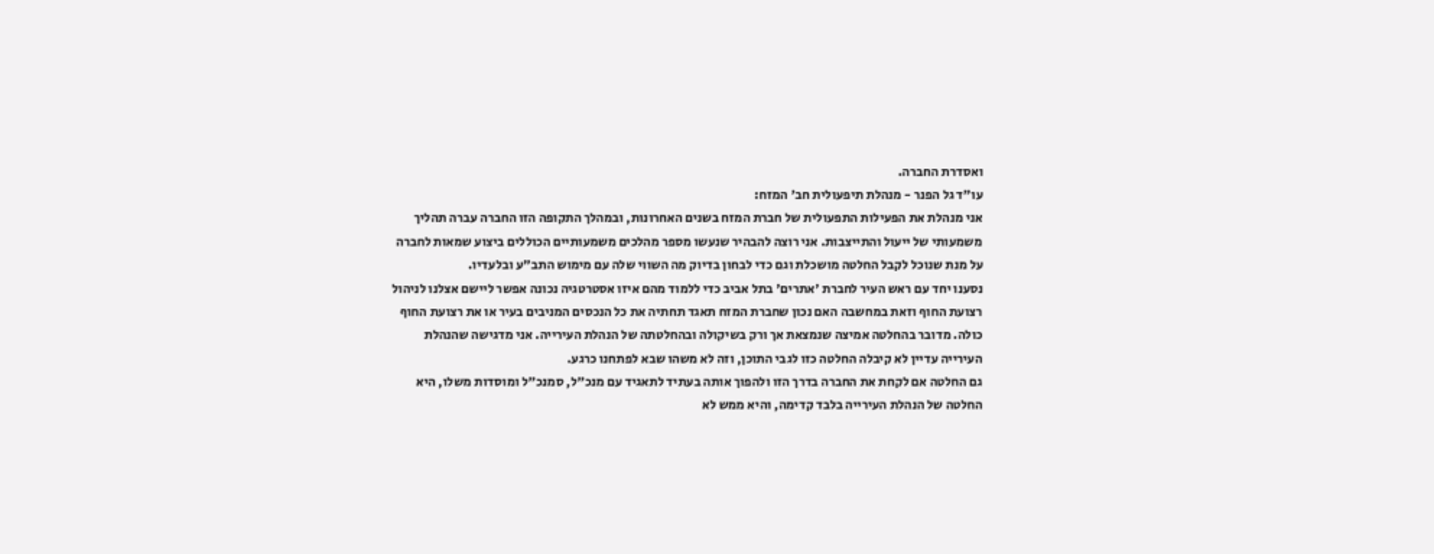ואסדרת החברה.
עו"ד גל הפנר - מנהלת תיפעולית חב' המזח:
אני מנהלת את הפעילות התפעולית של חברת המזח בשנים האחרונות, ובמהלך התקופה הזו החברה עברה תהליך
משמעותי של ייעול והתייצבות. אני רוצה להבהיר שנעשו מספר מהלכים משמעותיים הכוללים ביצוע שמאות לחברה
על מנת שנוכל לקבל החלטה מושכלת וגם כדי לבחון בדיוק מה השווי שלה עם מימוש התב"ע ובלעדיו.
נסענו יחד עם ראש העיר לחברת 'אתרים' בתל אביב כדי ללמוד מהם איזו אסטרטגיה נכונה אפשר ליישם אצלנו לניהול
רצועת החוף וזאת במחשבה האם נכון שחברת המזח תאגד תחתיה את כל הנכסים המניבים בעיר או את רצועת החוף
כולה. מדובר בהחלטה אמיצה שנמצאת אך ורק בשיקולה ובהחלטתה של הנהלת העירייה. אני מדגישה שהנהלת
העירייה עדיין לא קיבלה החלטה כזו לגבי התוכן, וזה לא משהו שבא לפתחנו כרגע.
גם החלטה אם לקחת את החברה בדרך הזו ולהפוך אותה בעתיד לתאגיד עם מנכ"ל, סמנכ"ל ומוסדות משלו, היא
החלטה של הנהלת העירייה בלבד קדימה, והיא ממש לא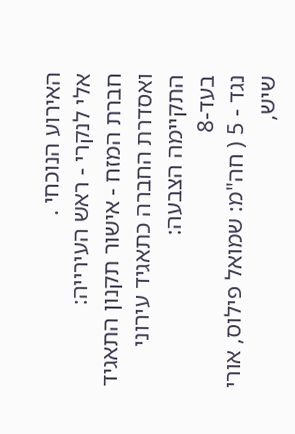האירוע הנוכחי .
אלי לנקרי - ראש העירייה:
חברת המזח - אישור תקנון התאגיד ואסדרת החברה כתאגיד עירוני
התקיימה הצבעה:
בעד-8
נגד - 5 ( חה"מ: שמואל פילוס, אורי שיש,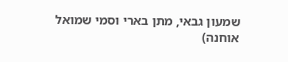שמעון גבאי, מתן בארי וסמי שמואל אוחנה)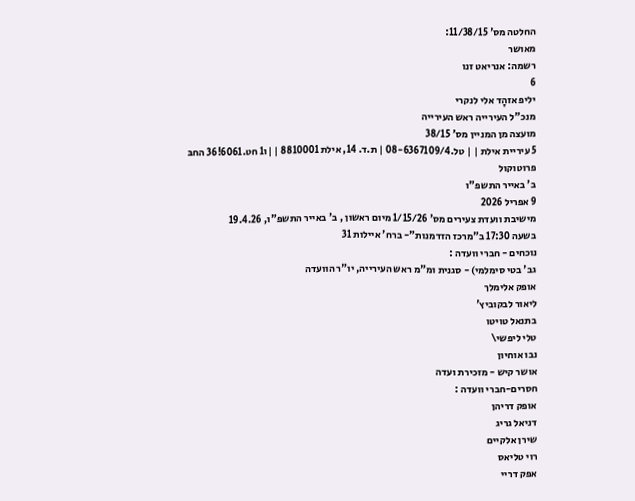החלטה מס' 11/38/15:
מאושר
רשמה: אנריאט זנו
6
יליפ אזהָד אלי לנקרי
מנכ"ל העירייה ראש העירייה
מועצה מן המניין מס' 38/15
5 עיריית אילת | | טל.08-6367109/4 | ת.ד. 14, אילת 8810001 | |ו1 חט.6061!36 החבּ
פרוטוקול
ב' באייר התשפ"ו
9 אפריל 2026
מישיבת וועדת צעירים מס' 1/15/26 מיום ראשון , ב' באייר התשפ"ו, 19.4.26
בשעה 17:30 ב"מרכז הזדמנות"- ברח' איילות 31
נוכחים - חברי וועדה :
גב' בטי סימלמי) - סגנית ומ"מ ראש העירייה, יו"ר הוועדה
אופק אלימלך
ליאור לבקוביץ'
בתנאל טויטו
טלי ליפשי\
נבו אוחיון
אושר קיש - מזכירת ועדה
חסרים-חברי וועדה :
אופק דריהן
דניאל גריג
שירן אלקיים
רוי טליאס
אפק דריי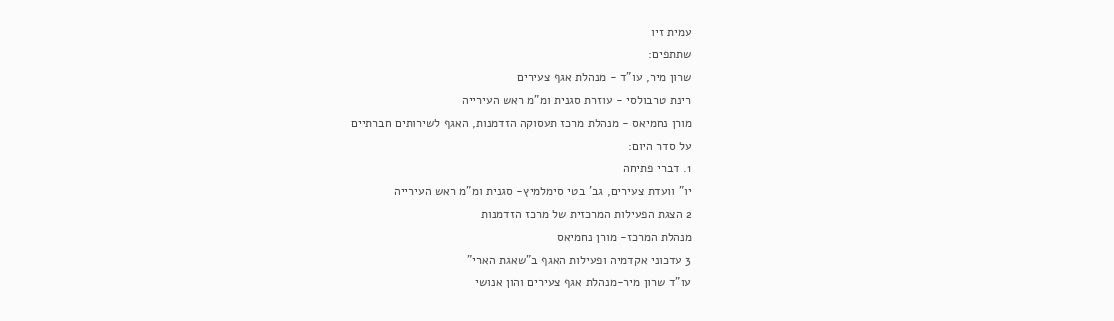עמית זיו
שתתפים:
שרון מיר, עו"ד - מנהלת אגף צעירים
רינת טרבולסי - עוזרת סגנית ומ"מ ראש העירייה
מורן נחמיאס - מנהלת מרכז תעסוקה הזדמנות, האגף לשירותים חברתיים
על סדר היום:
1. דברי פתיחה
יו" וועדת צעירים, גב' בטי סימלמיץ- סגנית ומ"מ ראש העירייה
2 הצגת הפעילות המרכזית של מרכז הזדמנות
מנהלת המרכז- מורן נחמיאס
3 עדכוני אקדמיה ופעילות האגף ב"שאגת הארי"
עו"ד שרון מיר-מנהלת אגף צעירים והון אנושי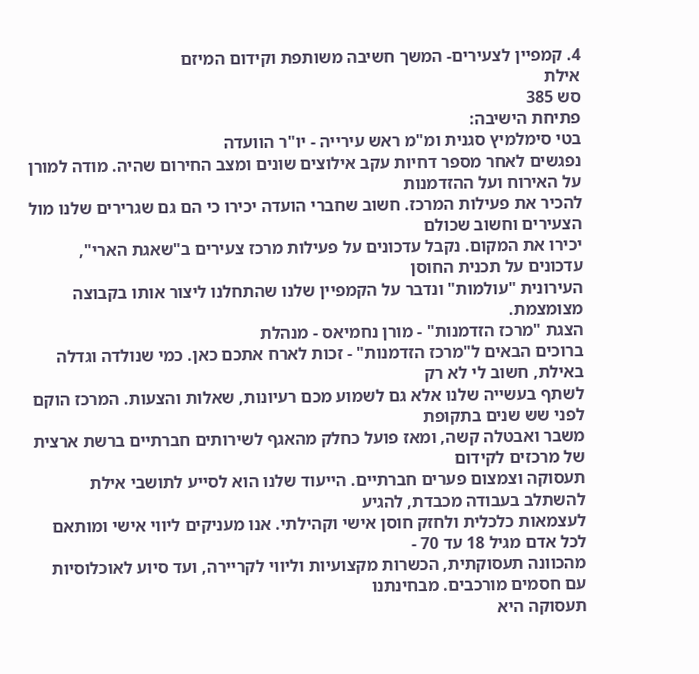4. קמפיין לצעירים- המשך חשיבה משותפת וקידום המיזם
אילת
סש 385
פתיחת הישיבה:
בטי סימלמיץ סגנית ומ"מ ראש עירייה - יו"ר הוועדה
נפגשים לאחר מספר דחיות עקב אילוצים שונים ומצב החירום שהיה. מודה למורן על האירוח ועל ההזדמנות
להכיר את פעילות המרכז. חשוב שחברי הועדה יכירו כי הם גם שגרירים שלנו מול הצעירים וחשוב שכולם
יכירו את המקום. נקבל עדכונים על פעילות מרכז צעירים ב"שאגת הארי", עדכונים על תכנית החוסן
העירונית "עולמות" ונדבר על הקמפיין שלנו שהתחלנו ליצור אותו בקבוצה מצומצמת.
הצגת "מרכז הזדמנות" - מורן נחמיאס - מנהלת
ברוכים הבאים ל"מרכז הזדמנות" - זכות לארח אתכם כאן. כמי שנולדה וגדלה באילת, חשוב לי לא רק
לשתף בעשייה שלנו אלא גם לשמוע מכם רעיונות, שאלות והצעות. המרכז הוקם לפני שש שנים בתקופת
משבר ואבטלה קשה, ומאז פועל כחלק מהאגף לשירותים חברתיים ברשת ארצית של מרכזים לקידום
תעסוקה וצמצום פערים חברתיים. הייעוד שלנו הוא לסייע לתושבי אילת להשתלב בעבודה מכבדת, להגיע
לעצמאות כלכלית ולחזק חוסן אישי וקהילתי. אנו מעניקים ליווי אישי ומותאם לכל אדם מגיל 18 עד 70 -
מהכוונה תעסוקתית, הכשרות מקצועיות וליווי לקריירה, ועד סיוע לאוכלוסיות עם חסמים מורכבים. מבחינתנו
תעסוקה היא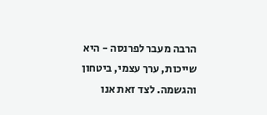הרבה מעבר לפרנסה - היא שייכות, ערך עצמי, ביטחון והגשמה. לצד זאת אנו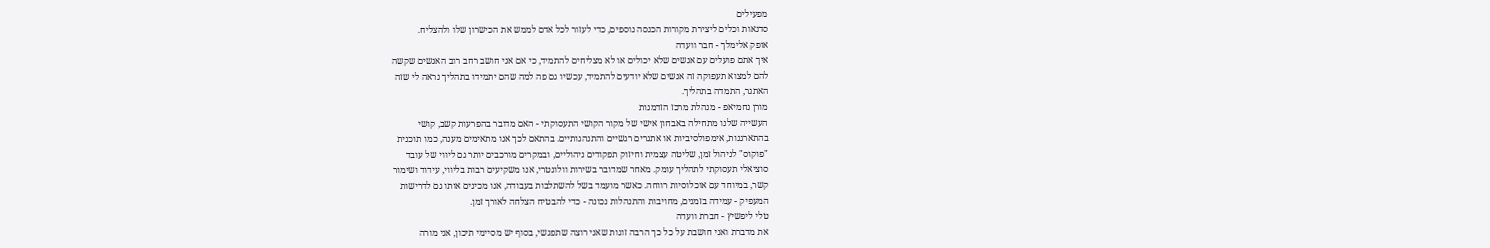מפעילים
סדנאות וכלים ליצירת מקורות הכנסה נוספים, כדי לעזור לכל אדם לממש את הכישרון שלו ולהצליח.
אופק אלימלך - חבר וועדה
איך אתם פועלים עם אנשים שלא יכולים או לא מצליחים להתמיד, כי אם אני חושב רחב רוב האנשים שקשה
להם למצוא תעפוקה זה אנשים שלא יודעים להתמיד, עכשיו גם פה למה שהם יתמידו בתהליך נראה לי שזה
האתגר, התמדה בתהליך.
מורן נחמיאפ - מנהלת מרכז הזדמנות
העשייה שלנו מתחילה באבחון אישי של מקור הקושי התעסוקתי - האם מדובר בהפרעות קשב, קושי
בהתארגנות, אימפולסיביות או אתגרים רגשיים והתנהגותיים. בהתאם לכך אנו מתאימים מענה, כמו תוכנית
"פוקוס" לניהול זמן, שליטה עצמית וחיזוק תפקודים ניהוליים, ובמקרים מורכבים יותר גם ליווי של עובד
סוציאלי תעסוקתי לתהליך עומק. מאחר שמדובר בשירות וולונטרי, אנו משקיעים רבות בליווי, עידוד ושימור
קשר, במיוחד עם אוכלוסיות רווחה. כאשר מועמד בשל להשתלבות בעבודה, אנו מכינים אותו גם לדרישות
המעפיק - עמידה בזמנים, מחויבות והתנהלות נכונה - כדי להבטיח הצלחה לאורך זמן.
טלי ליפשיץ - חברת וועדה
את מדברת ואני חושבת על כל כך הרבה זוגות שאני רוצה שתפגשי, בסוף יש מסיימי תיכון, אני מורה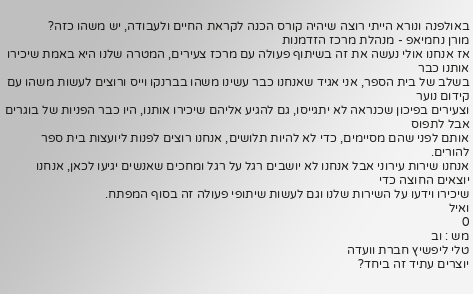באולפנה ונורא הייתי רוצה שיהיה קורס הכנה לקראת החיים ולעבודה, יש משהו כזה?
מורן נחמיאפ - מנהלת מרכז הזדמנות
אז אנחנו אולי נעשה את זה בשיתוף פעולה עם מרכז צעירים, המטרה שלנו היא באמת שיכירו אותנו כבר
בשלב של בית הספר, אני אגיד שאנחנו כבר עשינו משהו בברנקו וייס ורוצים לעשות משהו עם קידום נוער
וצעירים בפיכון שכנראה לא יתגייסו, גם להגיע אליהם שיכירו אותנו, היו כבר הפניות של בוגרים אבל לתפוס
אותם לפני שהם מסיימים, כדי לא להיות תלושים, אנחנו רוצים לפנות ליועצות בית ספר להורים.
אנחנו שירות עירוני אבל אנחנו לא יושבים רגל על רגל ומחכים שאנשים יגיעו לכאן, אנחנו יוצאים החוצה כדי
שיכירו וידעו על השירות שלנו וגם לעשות שיתופי פעולה זה בסוף המפתח.
ואיל
0
מש : וב
טלי ליפשיץ חברת וועדה
יוצרים עתיד זה ביחד?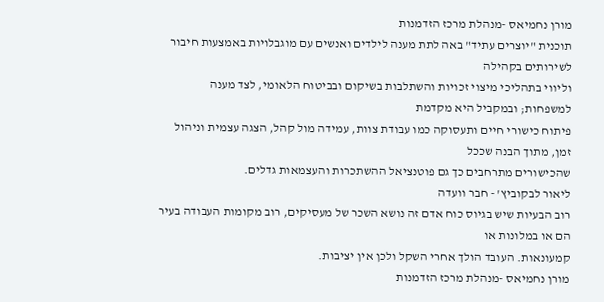מורן נחמיאס -מנהלת מרכז הזדמנות
תוכנית "יוצרים עתיד" באה לתת מענה לילדים ואנשים עם מוגבלויות באמצעות חיבור לשירותים בקהילה
וליווי בתהליכי מיצוי זכויות והשתלבות בשיקום ובביטוח הלאומי, לצד מענה למשפחות; ובמקביל היא מקדמת
פיתוח כישורי חיים ותעסוקה כמו עבודת צוות, עמידה מול קהל, הצגה עצמית וניהול זמן, מתוך הבנה שככל
שהכישורים מתרחבים כך גם פוטנציאל ההשתכרות והעצמאות גדלים.
ליאור לבקוביץ' - חבר וועדה
רוב הבעיות שיש בגיוס כוח אדם זה נושא השכר של מעסיקים, רוב מקומות העבודה בעיר הם או במלונות או
קמעונאות. העובד הולך אחרי השקל ולכן אין יציבות.
מורן נחמיאס -מנהלת מרכז הזדמנות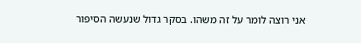אני רוצה לומר על זה משהו. בסקר גדול שנעשה הסיפור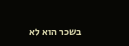בשכר הוא לא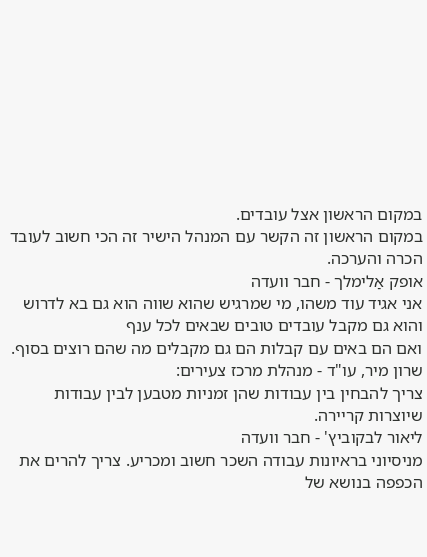במקום הראשון אצל עובדים.
במקום הראשון זה הקשר עם המנהל הישיר זה הכי חשוב לעובד הכרה והערכה.
אופק אַלימלך - חבר וועדה
אני אגיד עוד משהו, מי שמרגיש שהוא שווה הוא גם בא לדרוש והוא גם מקבל עובדים טובים שבאים לכל ענף
ואם הם באים עם קבלות הם גם מקבלים מה שהם רוצים בסוף.
שרון מיר, עו"ד - מנהלת מרכז צעירים:
צריך להבחין בין עבודות שהן זמניות מטבען לבין עבודות שיוצרות קריירה.
ליאור לבקוביץ' - חבר וועדה
מניסיוני בראיונות עבודה השכר חשוב ומכריע. צריך להרים את הכפפה בנושא של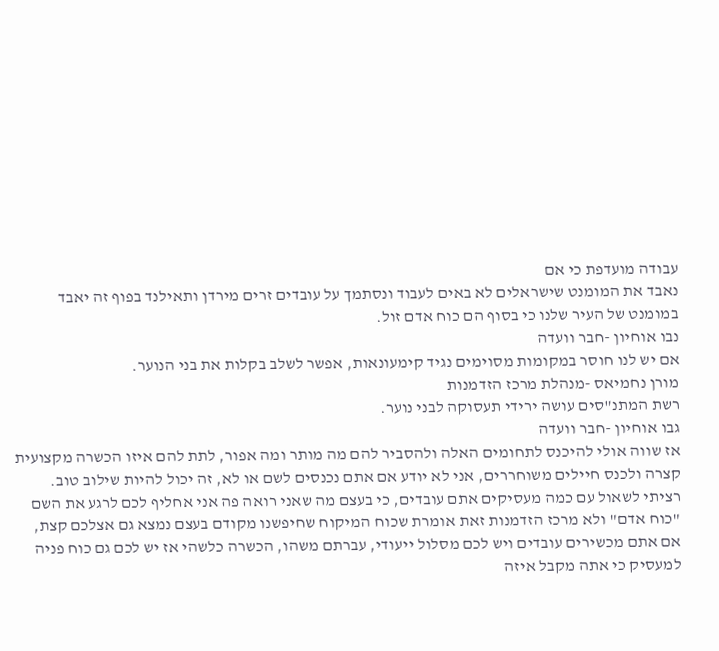עבודה מועדפת כי אם
נאבד את המומנט שישראלים לא באים לעבוד ונסתמך על עובדים זרים מירדן ותאילנד בפוף זה יאבד
במומנט של העיר שלנו כי בסוף הם כוח אדם זול.
נבו אוחיון -חבר וועדה
אם יש לנו חוסר במקומות מסוימים נגיד קימעונאות, אפשר לשלב בקלות את בני הנוער.
מורן נחמיאס -מנהלת מרכז הזדמנות
רשת המתנ"סים עושה ירידי תעסוקה לבני נוער.
גבו אוחיון -חבר וועדה
אז שווה אולי להיכנס לתחומים האלה ולהסביר להם מה מותר ומה אפור, לתת להם איזו הכשרה מקצועית
קצרה ולכנס חיילים משוחררים, אני לא יודע אם אתם נכנסים לשם או לא, זה יכול להיות שילוב טוב.
רציתי לשאול עם כמה מעסיקים אתם עובדים, כי בעצם מה שאני רואה פה אני אחליף לכם לרגע את השם
"כוח אדם" ולא מרכז הזדמנות זאת אומרת שכוח המיקוח שחיפשנו מקודם בעצם נמצא גם אצלכם קצת,
אם אתם מכשירים עובדים ויש לכם מסלול ייעודי, עברתם משהו, הכשרה כלשהי אז יש לכם גם כוח פניה
למעסיק כי אתה מקבל איזה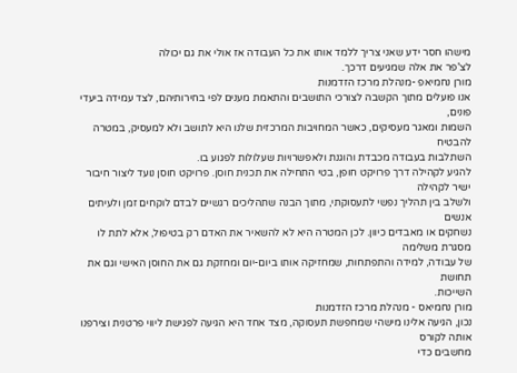מישהו חסר ידע שאני צריך ללמד אותו את כל העבודה אז אולי את גם יכולה
לצ'פר את אלה שמגיעים דרכך.
מורן נחמיאפ -מנהלת מרכז הזדמנות
אנו פועלים מתוך הקשבה לצורכי התושבים והתאמת מענים לפי בחירותיהם, לצד עמידה ביעדי פונים,
השמות ומאגר מעסיקים, כאשר המחויבות המרכזית שלנו היא לתושב ולא למעסיק, במטרה להבטיח
השתלבות בעבודה מכבדת והוגנת ולאפשרויות שעלולות לפגוע בו.
להגיע לקהילה דרך פרויקט חופן, בטי התחילה את תכנית חוסן. פרויקט חוסן נועד ליצור חיבור ישיר לקהילה
ולשלב בין תהליך נפשי לתעסוקתי, מתוך הבנה שתהליכים רגשיים לבדם לוקחים זמן ולעיתים אנשים
נשחקים או מאבדים כיוון. לכן המטרה היא לא להשאיר את האדם רק בטיפול, אלא לתת לו מסגרת משלימה
של עבודה, למידה והתפתחות, שמחזיקה אותו ביום-יום ומחזקת גם את החוסן האישי וגם את תחושת
השייכות.
מורן נחמיאס - מנהלת מרכז הזדמנות
נכון, הגיעה אלינו מישהי שמחפשת תעסוקה, מצד אחד היא הגיעה לפגישת ליווי פרטנית וצירפנו אותה לקורס
מחשבים כדי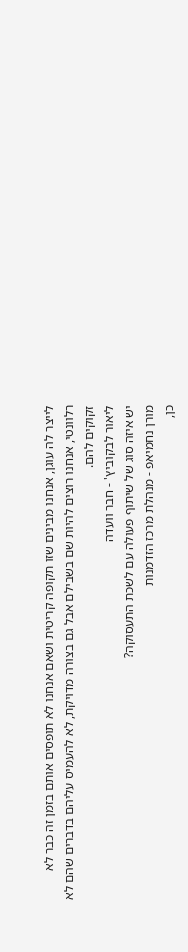לייצר לה עוגן, אנחנו מבינים שזו תקופה קריטית ושאם אנחנו לא תופסים אותם בזמן זה כבר לא
רלוונטי, אנחנו רוצים להיות שם בשבילם אבל גם בצורה מדויקת, לא להעמיס עליהם בדברים שהם לא
זקוקים להם.
ליאור לבקוביץ' - חבר וועדה
יש איזה סוג של שיתוף פעולה עם לשכת התעסוקה?
מורן נחמיאפ - מנהלת מרכז הזדמנות
כן,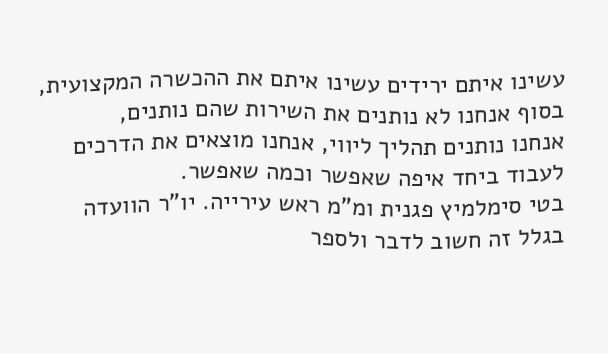עשינו איתם ירידים עשינו איתם את ההכשרה המקצועית, בסוף אנחנו לא נותנים את השירות שהם נותנים,
אנחנו נותנים תהליך ליווי, אנחנו מוצאים את הדרכים לעבוד ביחד איפה שאפשר וכמה שאפשר.
בטי סימלמיץ פגנית ומ"מ ראש עירייה. יו"ר הוועדה
בגלל זה חשוב לדבר ולספר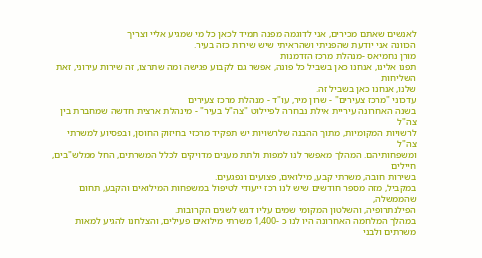לאנשים שאתם מכירים, אני לדוגמה מפנה תמיד לכאן כל מי שמגיע אליי וצריך
הכוונה אני יודעת שהפניתי ושהראיתי שיש שירות כזה בעיר.
מורן נחמיאס -מנהלת מרכז הזדמנות
תפנו אלינו, אנחנו כאן בשביל כל פונה, אפשר גם לקבוע פגישה ומה שתרצו, זה שירות עירוני, זאת השליחות
שלנו, אנחנו כאן בשביל זה.
עדכוני "מרכז צעירים" - שרון מיר, עו"ד - מנהלת מרכז צעירים
בשנה האחרונה עיריית אילת נבחרה לפיילוט "צה"ל בעיר" - מינהלת ארצית חדשה שמחברת בין צה"ל
לרשויות המקומיות, מתוך ההבנה שלרשויות יש תפקיד מרכזי בחיזוק החוסן, ובפסיוע למשרתי צה"ל
ומשפחותיהם. המהלך מאפשר לנו למפות ולתת מענים מדויקים לכלל המשרתים, החל ממלש"בים, חיילים
בשירות חובה, משרתי קבע, מילואים, פצועים ונפגעים.
במקביל, מזה מספר חודשים שיש לנו רכז ייעודי לטיפול במשפחות המילואים והקבע, תחום שהממשלה,
הפילנתרופיה, והשלטון המקומי שמים עליו דגש לשגים הקרובות.
במהלך המלחמה האחרונה היו לנו כ -1,400 משרתי מילואים פעילים, והצלחנו להגיע למאות משרתים ולבני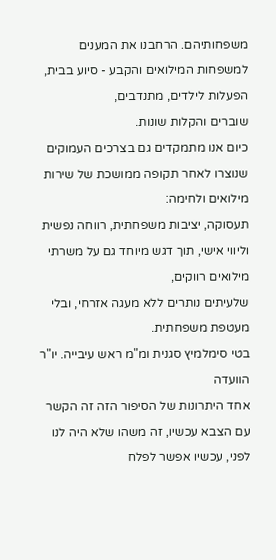משפחותיהם. הרחבנו את המענים למשפחות המילואים והקבע - סיוע בבית, הפעלות לילדים, מתנדבים,
שוברים והקלות שונות.
כיום אנו מתמקדים גם בצרכים העמוקים שנוצרו לאחר תקופה ממושכת של שירות מילואים ולחימה:
תעסוקה, יציבות משפחתית, רווחה נפשית וליווי אישי, תוך דגש מיוחד גם על משרתי מילואים רווקים,
שלעיתים נותרים ללא מעגה אזרחי, ובלי מעטפת משפחתית.
בטי סימלמיץ סגנית ומ"מ ראש עיבייה. יו"ר הוועדה
אחד היתרונות של הסיפור הזה זה הקשר עם הצבא עכשיו, זה משהו שלא היה לנו לפני, עכשיו אפשר לפלח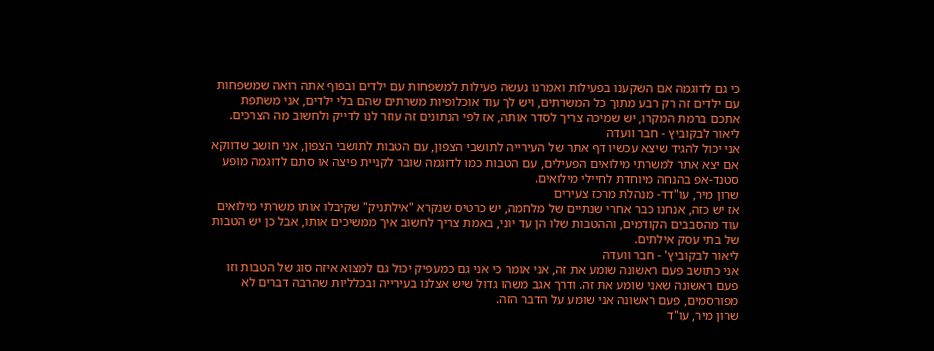כי גם לדוגמה אם השקענו בפעילות ואמרנו נעשה פעילות למשפחות עם ילדים ובפוף אתה רואה שמשפחות
עם ילדים זה רק רבע מתוך כל המשרתים, ויש לך עוד אוכלופיות משרתים שהם בלי ילדים, אני משתפת
אתכם ברמת המקרו, יש שמיכה צריך לסדר אותה, אז לפי הנתונים זה עוזר לנו לדייק ולחשוב מה הצרכים.
ליאור לבקוביץ - חבר וועדה
אני יכול להגיד שיצא עכשיו דף אתר של העירייה לתושבי הצפון, עם הטבות לתושבי הצפון, אני חושב שדווקא
אם יצא אתר למשרתי מילואים הפעילים, עם הטבות כמו לדוגמה שובר לקניית פיצה או סתם לדוגמה מופע
סטנד-אפ בהנחה מיוחדת לחיילי מילואים.
שרון מיר, עו"דד- מנהלת מרכז צעירים
אז יש כזה, אנחנו כבר אחרי שנתיים של מלחמה, יש כרטיס שנקרא "אילתניק" שקיבלו אותו משרתי מילואים
עוד מהסבבים הקודמים, וההטבות שלו הן עד יוני, באמת צריך לחשוב איך ממשיכים אותו, אבל כן יש הטבות
של בתי עסק אילתים.
ליאור לבקוביץ' - חבר וועדה
אני כתושב פעם ראשונה שומע את זה, אני אומר כי אני גם כמעפיק יכול גם למצוא איזה סוג של הטבות וזו
פעם ראשונה שאני שומע את זה. ודרך אגב משהו גדול שיש אצלנו בעירייה ובכלליות שהרבה דברים לא
מפורסמים, פעם ראשונה אני שומע על הדבר הזה.
שרון מיר, עו"ד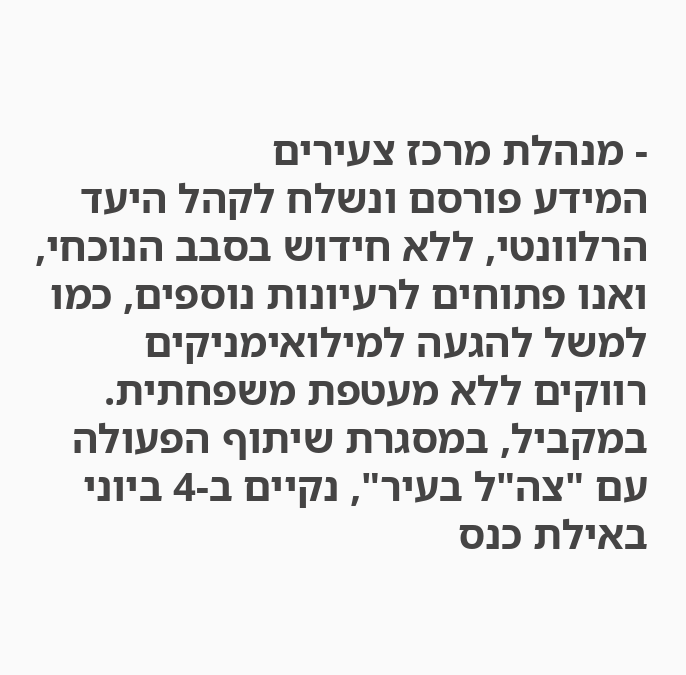- מנהלת מרכז צעירים
המידע פורסם ונשלח לקהל היעד הרלוונטי, ללא חידוש בסבב הנוכחי, ואנו פתוחים לרעיונות נוספים, כמו
למשל להגעה למילואימניקים רווקים ללא מעטפת משפחתית.
במקביל, במסגרת שיתוף הפעולה עם "צה"ל בעיר", נקיים ב-4 ביוני באילת כנס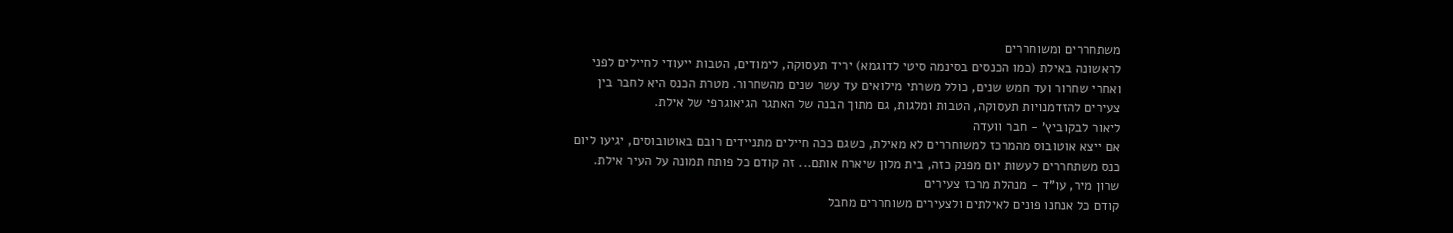משתחררים ומשוחררים
לראשונה באילת (כמו הכנסים בסינמה סיטי לדוגמא) יריד תעסוקה, לימודים, הטבות ייעודי לחיילים לפני
ואחרי שחרור ועד חמש שנים, כולל משרתי מילואים עד עשר שנים מהשחרור. מטרת הכנס היא לחבר בין
צעירים להזדמנויות תעסוקה, הטבות ומלגות, גם מתוך הבנה של האתגר הגיאוגרפי של אילת.
ליאור לבקוביץ' - חבר וועדה
אם ייצא אוטובוס מהמרכז למשוחררים לא מאילת, כשגם ככה חיילים מתניידים רובם באוטובוסים, יגיעו ליום
כנס משתחררים לעשות יום מפנק כזה, בית מלון שיארח אותם... זה קודם כל פותח תמונה על העיר אילת.
שרון מיר, עו"ד - מנהלת מרכז צעירים
קודם כל אנחנו פונים לאילתים ולצעירים משוחררים מחבל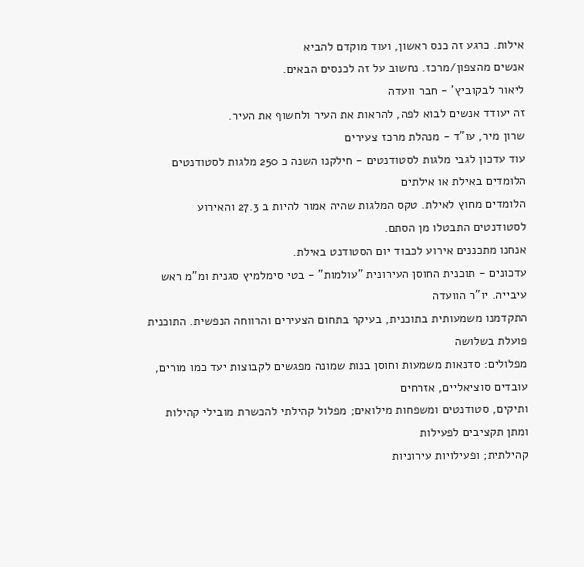אילות. כרגע זה כנס ראשון, ועוד מוקדם להביא
אנשים מהצפון/מרכז. נחשוב על זה לכנסים הבאים.
ליאור לבקוביץ' - חבר וועדה
זה יעודד אנשים לבוא לפה, להראות את העיר ולחשוף את העיר.
שרון מיר, עו"ד - מנהלת מרכז צעירים
עוד עדכון לגבי מלגות לסטודנטים - חילקנו השנה כ 250 מלגות לסטודנטים הלומדים באילת או אילתים
הלומדים מחוץ לאילת. טקס המלגות שהיה אמור להיות ב 27.3 והאירוע לסטודנטים התבטלו מן הסתם.
אנחנו מתכננים אירוע לכבוד יום הסטודנט באילת.
עדכונים - תוכנית החוסן העירונית "עולמות" - בטי סימלמיץ סגנית ומ"מ ראש עיבייה. יו"ר הוועדה
התקדמנו משמעותית בתוכנית, בעיקר בתחום הצעירים והרווחה הנפשית. התוכנית פועלת בשלושה
מפלולים: סדנאות משמעות וחוסן בנות שמונה מפגשים לקבוצות יעד כמו מורים, עובדים סוציאליים, אזרחים
ותיקים, סטודנטים ומשפחות מילואים; מפלול קהילתי להכשרת מובילי קהילות ומתן תקציבים לפעילות
קהילתית; ופעילויות עירוניות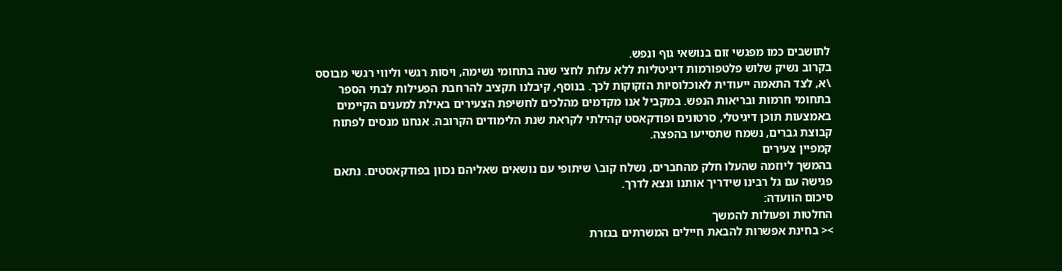לתושבים כמו מפגשי זום בנושאי גוף ונפש.
בקרוב נשיק שלוש פלטפורמות דיגיטליות ללא עלות לחצי שנה בתחומי נשימה, ויסות רגשי וליווי רגשי מבוסס
\א, לצד התאמה ייעודית לאוכלוסיות הזקוקות לכך. בנוסף, קיבלנו תקציב להרחבת הפעילות לבתי הספר
בתחומי חרמות ובריאות הנפש. במקביל אנו מקדמים מהלכים לחשיפת הצעירים באילת למענים הקיימים
באמצעות תוכן דיגיטלי, סרטונים ופודקאסט קהילתי לקראת שנת הלימודים הקרובה. אנחנו מנסים לפתוח
קבוצת גברים, נשמח שתסייעו בהפצה.
קמפיין צעירים
בהמשך ליוזמה שהעלו חלק מהחברים, נשלח קוב\ שיתופי עם נושאים שאליהם נכוון בפודקאסטים. נתאם
פגישה עם גל רבינו שידריך אותנו ונצא לדרך.
סיכום הוועדה:
החלטות ופעולות להמשך
>< בחינת אפשרות להבאת חיילים המשרתים בגזרת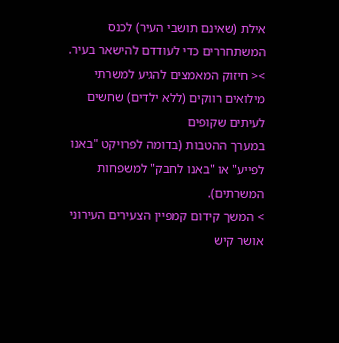אילת (שאינם תושבי העיר) לכנס
המשתחררים כדי לעודדם להישאר בעיר.
>< חיזוק המאמצים להגיע למשרתי מילואים רווקים (ללא ילדים) שחשים לעיתים שקופים
במערך ההטבות (בדומה לפרויקט "באנו לפייע" או "באנו לחבק" למשפחות המשרתים).
> המשך קידום קמפיין הצעירים העירוני
אושר קיש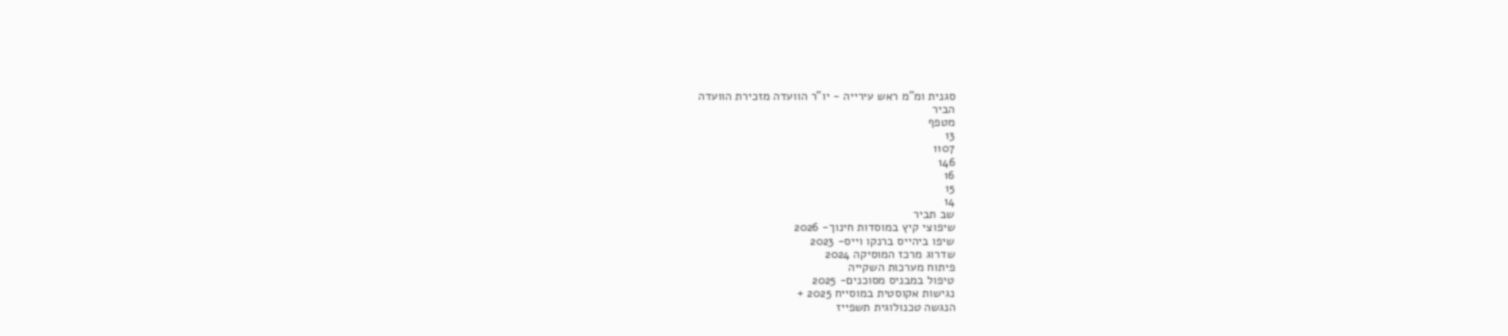סגנית ומ"מ ראש עירייה - יו"ר הוועדה מזכירת הוועדה
הביר
מטפף
13
1107
146
16
15
14
שב תביר
שיפוצי קיץ במוסדות חינוך- 2026
שיפו ביהייס ברנקו וייס- 2023
שדרוג מרכז המוסיקה 2024
פיתוח מערכות השקייה
טיפול במבניס מסוכנים- 2025
נגישות אקוסטית במוסייח 2025 +
הנגשה טכנולוגית תשפייז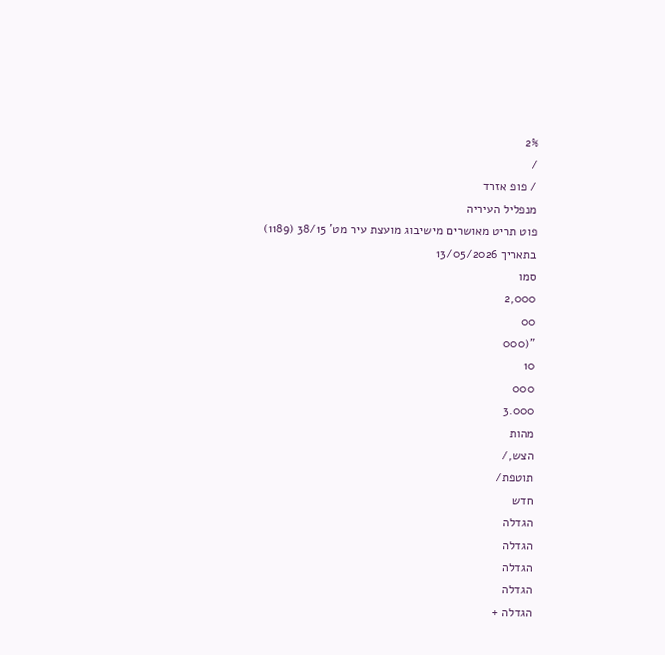2%
/
/ פופ אזרד
מנפליל העיריה
פוט תריט מאושרים מישיבוג מועצת עיר מט' 38/15 (1189) בתאריך 13/05/2026
סמו
2,000
00
"(000
10
000
3.000
מהות
הצש,/
תוטפת/
חדש
הגדלה
הגדלה
הגדלה
הגדלה
הגדלה +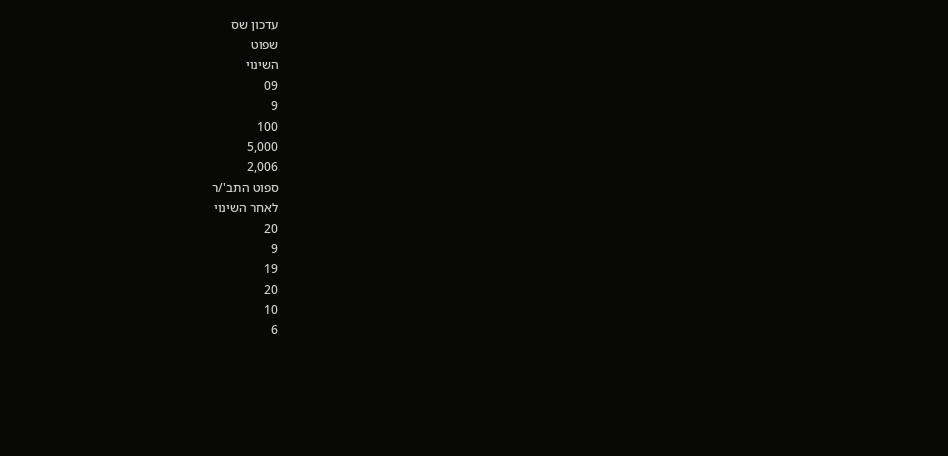עדכון שס
שפוט
השינוי
09
9
100
5,000
2,006
ספוט התב'/ר
לאחר השינוי
20
9
19
20
10
6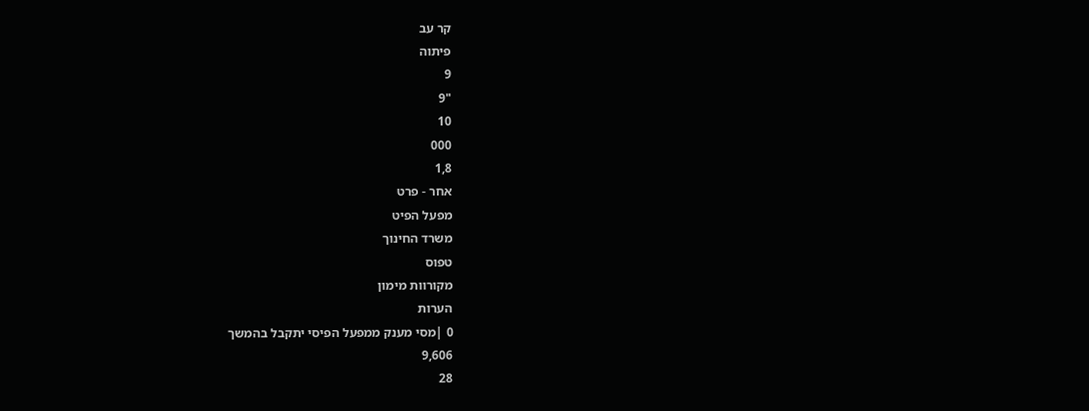קר עב
פיתוה
9
"9
10
000
1,8
אחר - פרט
מפעל הפיט
משרד החינוך
טפוס
מקורוות מימון
הערות
0 |מסי מענק ממפעל הפיסי יתקבל בהמשך
9,606
28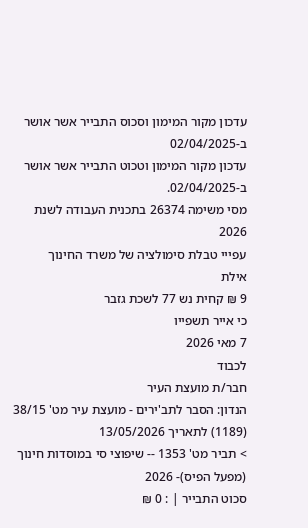עדכון מקור המימון וסכוס התבייר אשר אושר ב-02/04/2025
עדכון מקור המימון וטכוט התבייר אשר אושר ב-02/04/2025.
מסי משימה 26374 בתכנית העבודה לשנת 2026
עפייי טבלת סימולציה של משרד החינוך
אילת
9 ₪ קחית נש 77 לשכת גזבר
כי אייר תשפייו
7 מאי 2026
לכבוד
חבר/ת מועצת העיר
הנדון: הסבר לתב'ירים - מועצת עיר מט' 38/15 (1189) לתאריך 13/05/2026
> תביר מט' 1353 -- שיפוצי סי במוסדות חינוך (מפעל הפיס)- 2026
סכוט התבייר | : 0 ₪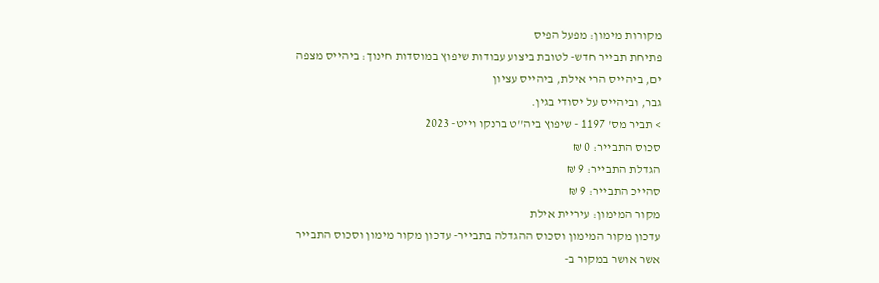מקורות מימון: מפעל הפיס
פתיחת תבייר חדש- לטובת ביצוע עבודות שיפוץ במוסדות חינוך: ביהייס מצפה ים, ביהייס הרי אילת, ביהייס עציון
גבר, וביהייס על יסודי בגין.
> תביר מס' 1197 - שיפוץ ביה''ט ברנקו וייט- 2023
סכוס התבייר: 0 ₪
הגדלת התבייר: 9 ₪
סהייכ התבייר: 9 ₪
מקור המימון: עיריית אילת
עדכון מקור המימון וסכוס ההגדלה בתבייר- עדכון מקור מימון וסכוס התבייר אשר אושר במקור ב-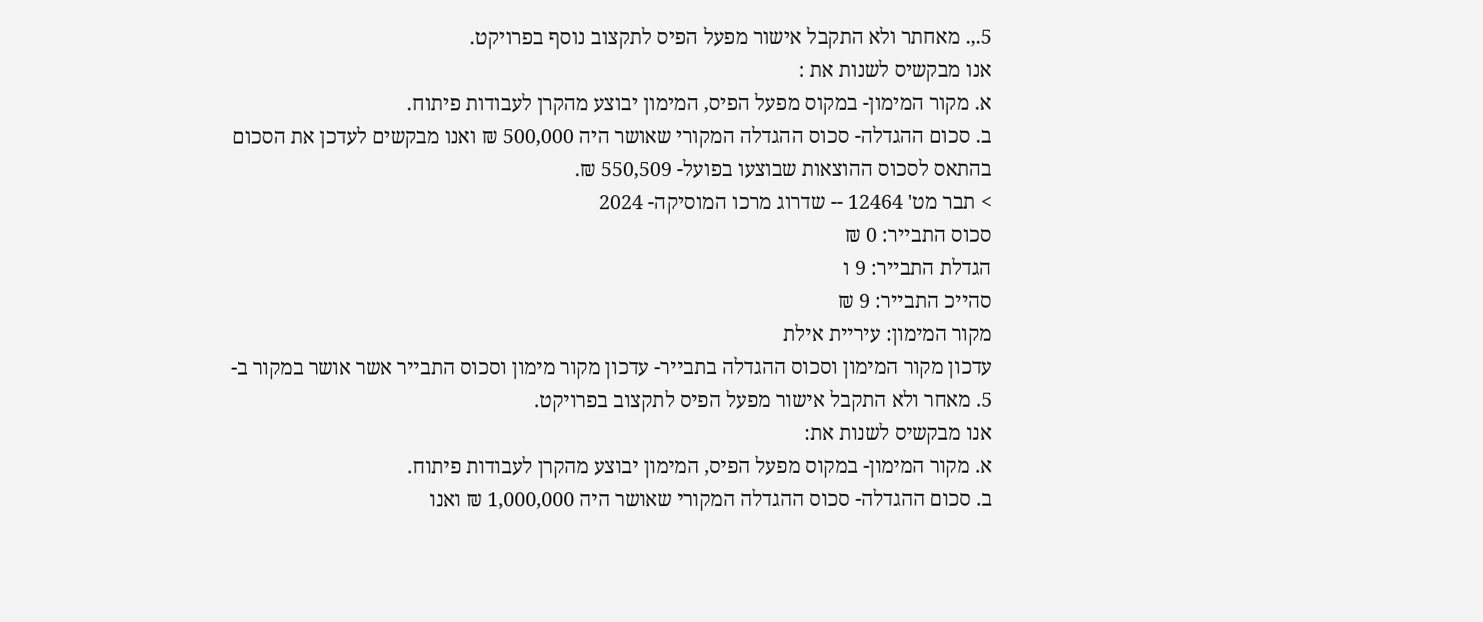5.,. מאחתר ולא התקבל אישור מפעל הפיס לתקצוב נוסף בפרויקט.
אנו מבקשיס לשנות את :
א. מקור המימון- במקוס מפעל הפיס, המימון יבוצע מהקרן לעבודות פיתוח.
ב. סכום ההגדלה- סכוס ההגדלה המקורי שאושר היה 500,000 ₪ ואנו מבקשים לעדכן את הסכום
בהתאס לסכוס ההוצאות שבוצעו בפועל- 550,509 ₪.
> תבר מט' 12464 -- שדרוג מרכו המוסיקה- 2024
סכוס התבייר: 0 ₪
הגדלת התבייר: 9 ו
סהייכ התבייר: 9 ₪
מקור המימון: עיריית אילת
עדכון מקור המימון וסכוס ההגדלה בתבייר- עדכון מקור מימון וסכוס התבייר אשר אושר במקור ב-
5. מאחר ולא התקבל אישור מפעל הפיס לתקצוב בפרויקט.
אנו מבקשיס לשנות את:
א. מקור המימון- במקוס מפעל הפיס, המימון יבוצע מהקרן לעבודות פיתוח.
ב. סכום ההגדלה- סכוס ההגדלה המקורי שאושר היה 1,000,000 ₪ ואנו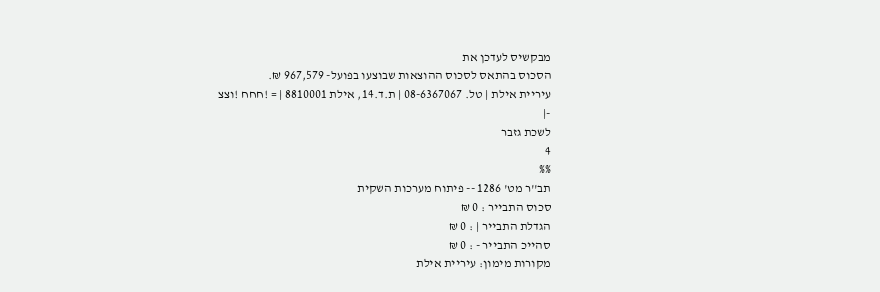מבקשיס לעדכן את
הסכוס בהתאס לסכוס ההוצאות שבוצעו בפועל- 967,579 ₪.
עיריית אילת | טל. 08-6367067 | ת.ד.14, אילת 8810001 | = !חחח !וצצ
-|
לשכת גזבר
4
%%
תב''ר מט' 1286 -- פיתוח מערכות השקית
סכוס התבייר : 0 ₪
הגדלת התבייר | : 0 ₪
סהייכ התבייר - : 0 ₪
מקורות מימון: עיריית אילת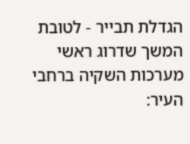הגדלת תבייר - לטובת המשך שדרוג ראשי מערכות השקיה ברחבי העיר: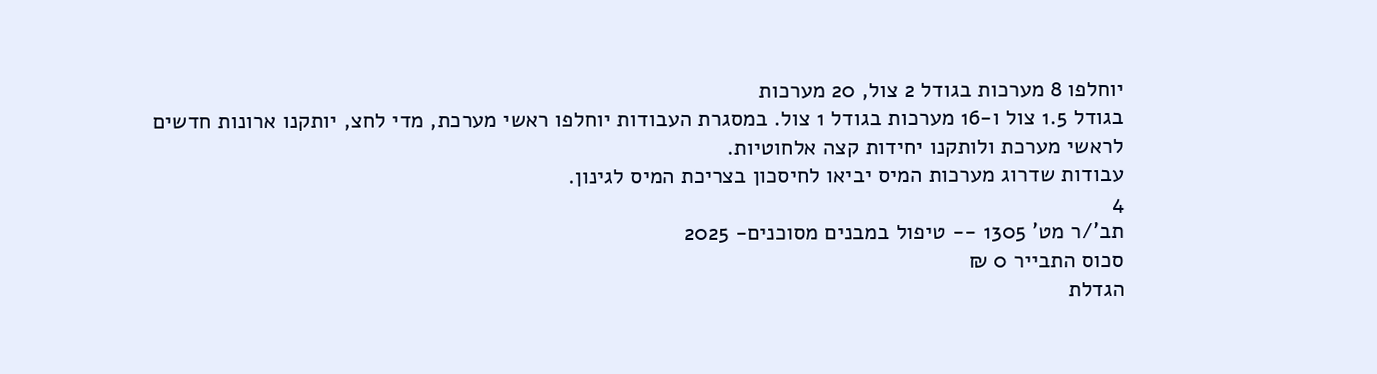יוחלפו 8 מערכות בגודל 2 צול, 20 מערכות
בגודל 1.5 צול ו-16 מערכות בגודל 1 צול. במסגרת העבודות יוחלפו ראשי מערכת, מדי לחצ, יותקנו ארונות חדשים
לראשי מערכת ולותקנו יחידות קצה אלחוטיות.
עבודות שדרוג מערכות המיס יביאו לחיסכון בצריכת המיס לגינון.
4
תב'/ר מט' 1305 -- טיפול במבנים מסוכנים- 2025
סכוס התבייר 0 ₪
הגדלת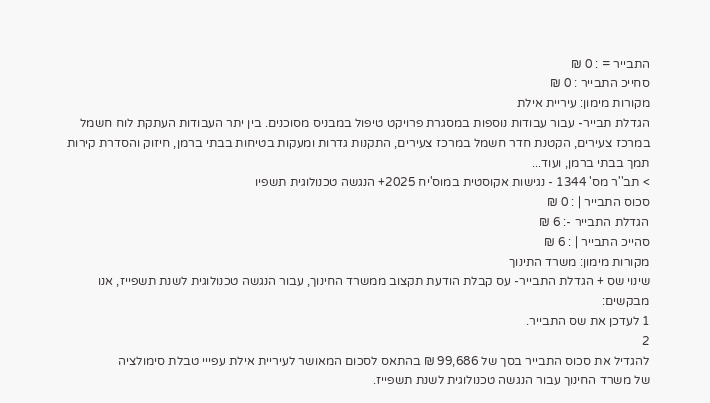התבייר = : 0 ₪
סחייכ התבייר : 0 ₪
מקורות מימון: עיריית אילת
הגדלת תבייר- עבור עבודות נוספות במסגרת פרויקט טיפול במבניס מסוכנים. בין יתר העבודות העתקת לוח חשמל
במרכז צעירים, הקטנת חדר חשמל במרכז צעירים, התקנות גדרות ומעקות בטיחות בבתי ברמן, חיזוק והסדרת קירות
תמך בבתי ברמן, ועוד...
> תב''ר מס' 1344 - נגישות אקוסטית במוס'יח 2025+ הנגשה טכנולוגית תשפיו
סכוס התבייר | : 0 ₪
הגדלת התבייר -: 6 ₪
סהייכ התבייר | : 6 ₪
מקורות מימון: משרד התינוך
שינוי שס + הגדלת התבייר- עס קבלת הודעת תקצוב ממשרד החינוך, עבור הנגשה טכנולוגית לשנת תשפייז, אנו
מבקשים:
1 לעדכן את שס התבייר.
2
להגדיל את סכוס התבייר בסך של 99,686 ₪ בהתאס לסכום המאושר לעיריית אילת עפייי טבלת סימולציה
של משרד החינוך עבור הנגשה טכנולוגית לשנת תשפייז.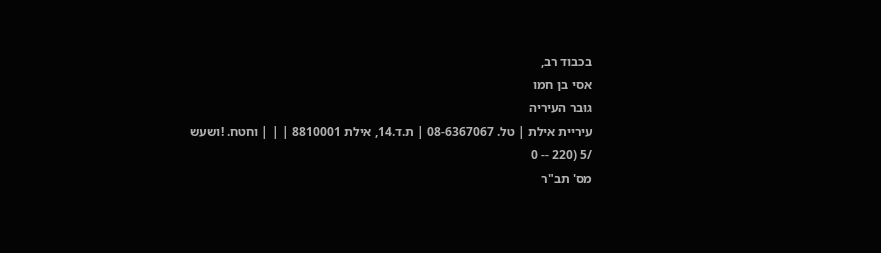בכבוד רב,
אסי בן חמו
גוּבר העיריה
עיריית אילת | טל. 08-6367067 | ת.ד.14, אילת 8810001 | | | וחטח. !ושעש
/5 (220 -- 0
מס' תב"ר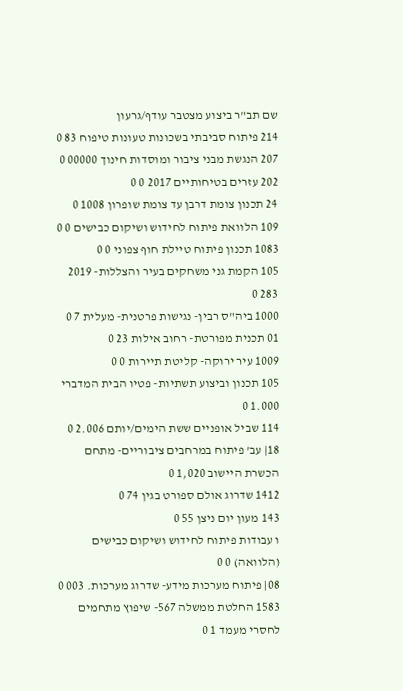שם תב"ר ביצוע מצטבר עודף/גרעון
214 פיתוח סביבתי בשכונות טעונות טיפוח 83 0
207 הנגשת מבני ציבור ומוסדות חינוך 00000 0
202 עזרים בטיחותיים 2017 0 0
24 תכנון צומת דרבן עד צומת שופרון 1008 0
109 הלוואת פיתוח לחידוש ושיקום כבישים 0 0
1083 תכנון פיתוח טיילת חוף צפוני 0 0
105 הקמת גני משחקים בעיר והצללות- 2019 283 0
1000 ביה"ס רבין- נגישות פרטנית- מעלית 7 0
01 תכנית מפורטת- רחוב אילות 23 0
1009 עיר ירוקה- קליטת תיירות 0 0
105 תכנון וביצוע תשתיות- פטיו הבית המדברי 1.000 0
114 שביל אופניים ששת הימים/יותם 2.006 0
18| עב' פיתוח במרחבים ציבוריים- מתחם הכשרת היישוב 1,020 0
1412 שדרוג אולם ספורט בגין 74 0
143 מעון יום ניצן 55 0
ו עבודות פיתוח לחידוש ושיקום כבישים (הלוואה) 0 0
08| פיתוח מערכות מידע- שדרוג מערכות. 003 0
1583 החלטת ממשלה 567- שיפוץ מתחמים לחסרי מעמד 1 0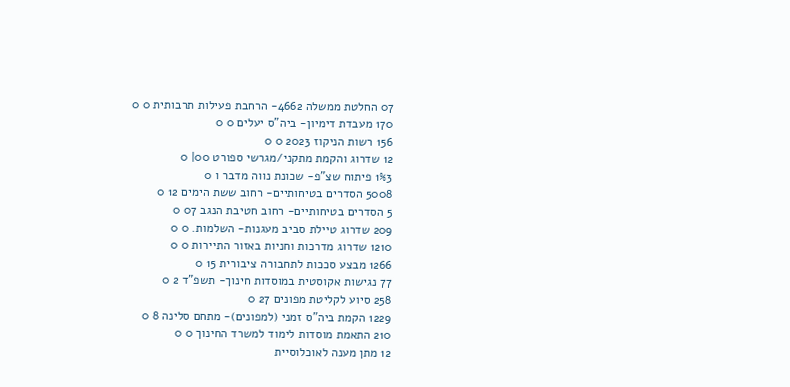07 החלטת ממשלה 4662- הרחבת פעילות תרבותית 0 0
170 מעבדת דימיון- ביה"ס יעלים 0 0
156 רשות הניקוז 2023 0 0
12 שדרוג והקמת מתקני/מגרשי ספורט 00| 0
1%3 פיתוח שצ"פ- שכונת נווה מדבר ו 0
5008 הסדרים בטיחותיים- רחוב ששת הימים 12 0
5 הסדרים בטיחותיים- רחוב חטיבת הנגב 07 0
209 שדרוג טיילת סביב מעגנות- השלמות. 0 0
1210 שדרוג מדרכות וחניות באזור התיירות 0 0
1266 מבצע סככות לתחבורה ציבורית 15 0
77 נגישות אקוסטית במוסדות חינוך- תשפ"ד 2 0
258 סיוע לקליטת מפונים 27 0
1229 הקמת ביה"ס זמני (למפונים)- מתחם סלינה 8 0
210 התאמת מוסדות לימוד למשרד החינוך 0 0
12 מתן מענה לאוכלוסיית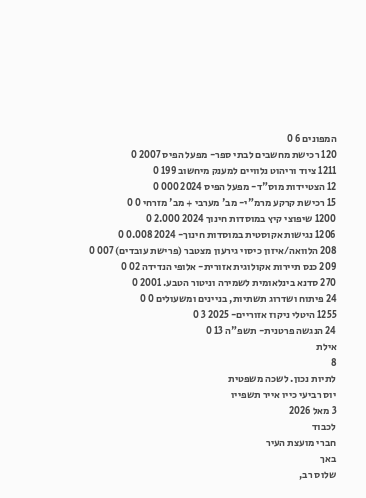המפונים 6 0
120 רכישת מחשבים לבתי ספר- מפעל הפיס 2007 0
1211 ציוד וריהוט נלוויים למענק מיחשוב 199 0
12 הצטיידות מוס"ד- מפעל הפיס 2024 000 0
15 רכישת קרקע מרמ"י- מב' מערבי + מב' מזרחי 0 0
1200 שיפוצי קיץ במוסדות חינוך 2024 2.000 0
1206 נגישות אקוסטית במוסדות חינוך- 2024 0.008 0
208 הלוואה/איזון כיסוי גירעון מצטבר (פרישת עובדים) 007 0
209 כנס תיירות אקולוגית אזורית- אלופי הנדידה 02 0
270 סדנא בינלאומית לשמירה וניטור הטבע. 2001 0
24 פיתוח ושדרוג תשתיות, בניינים ומשעולים 0 0
1255 היטלי ניקוז אזוריים- 2025 3 0
24 הנגשה פרטנית- תשפ"ה 13 0
אילת
8
לתיות נכון. לשכה משפטית
יוס רביעי כייו אייר תשפייו
3 מאל 2026
לכבוד
חברי מועצת העיר
באך
שלוס רב,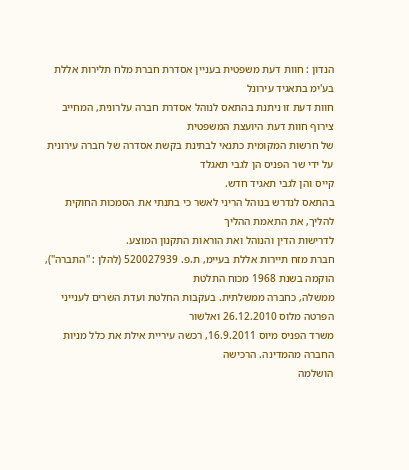הנדון : חוות דעת משפטית בעניין אסדרת חברת מלח תלירות אללת בע'ימ בתאגיד עירונל
חוות דעת זו ניתנת בהתאס לנוהל אסדרת חברה עלרונית, המחייב צירוף חוות דעת היועצת המשפטית
של חרשות המקומית כתנאי לבתינת בקשת אסדרה של חברה עירונית על ידי שר הפניס הן לגבי תאגלד
קייס והן לגבי תאגיד חדש.
בהתאס לנדרש בנוהל הריני לאשר כי בתנתי את הסמכות החוקית להליך, את התאמת ההליך
לדרישות הדין והנוהל ואת הוראות התקנון המוצע.
חברת מזח תיירות אללת בעיימ, ת.פ. 520027939 (להלן : ''התברה"), הוקמה בשנת 1968 מכוח התלטת
ממשלה, כחברה ממשלתית. בעקבות החלטת ועדת השרים לענייני הפרטה מלוס 26.12.2010 ואלשור
משרד הפניס מיוס 16.9.2011, רכשה עיריית אילת את כלל מניות החברה מהמדינה. הרכישה
הושלמה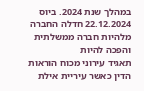במהלך שנת 2024. ביוס 22.12.2024 חדלה החברה מלהיות חברה ממשלתית והפכה להיות
תאגיד עירוני מכוח הוראות הדין כאשר עיריית אילת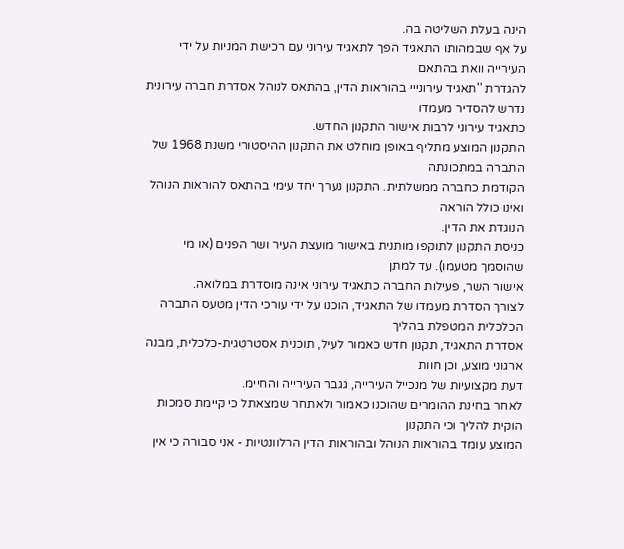הינה בעלת השליטה בה.
על אף שבמהותו התאגיד הפך לתאגיד עירוני עם רכישת המניות על ידי העירייה וואת בהתאם
להגדרת ''תאגיד עירונייי בהוראות הדין, בהתאס לנוהל אסדרת חברה עירונית נדרש להסדיר מעמדו
כתאגיד עירוני לרבות אישור התקנון החדש.
התקנון המוצע מתליף באופן מוחלט את התקנון ההיסטורי משנת 1968 של התברה במתכונתה
הקודמת כחברה ממשלתית. התקנון נערך יחד עימי בהתאס להוראות הנוהל ואינו כולל הוראה
הנוגדת את הדין.
כניסת התקנון לתוקפו מותנית באישור מועצת העיר ושר הפנים (או מי שהוסמך מטעמו). עד למתן
אישור השר, פעילות החברה כתאגיד עירוני אינה מוסדרת במלואה.
לצורך הסדרת מעמדו של התאגיד, הוכנו על ידי עורכי הדין מטעס התברה הכלכלית המטפלת בהליך
אסדרת התאגיד, תקנון חדש כאמור לעיל, תוכנית אסטרטגית-כלכלית, מבנה ארגוני מוצע, וכן חוות
דעת מקצועיות של מנכייל העירייה, גגבר העירייה והחיימ.
לאחר בחינת ההומרים שהוכנו כאמור ולאתחר שמצאתל כי קיימת סמכות הוקית להליך וכי התקנון
המוצע עומד בהוראות הנוהל ובהוראות הדין הרלוונטיות - אני סבורה כי אין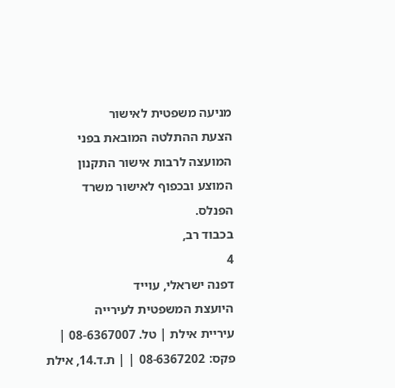מניעה משפטית לאישור
הצעת ההתלטה המובאת בפני המועצה לרבות אישור התקנון המוצע ובכפוף לאישור משרד הפנלס.
בכבוד רב,
4
דפנה ישראלי, עוייד
היועצת המשפטית לעירייה
עיריית אילת | טל. 08-6367007 | פקס: 08-6367202 | | ת.ד.14, אילת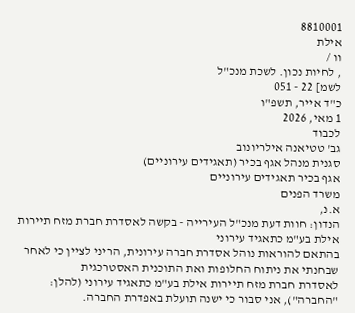8810001
אילת
וו /
, לחיות נכון. לשכת מנכ"ל
לשמ] 22 - 051
כ"ד אייר, תשפ"ו
1 מאי, 2026
לכבוד
גב' טטיאנה אילריונוב
סגנית מנהל אגף בכיר (תאגידים עירוניים)
אגף בכיר תאגידים עירוניים
משרד הפנים
א.נ,
הנדון: חוות דעת מנכ"ל העירייה - בקשה לאסדרת חברת מזח תיירות אילת בע"מ כתאגיד עירוני
בהתאם להוראות נוהל אסדרת חברה עירונית, הריני לציין כי לאחר שבחנתי את ניתוח החלופות ואת התוכנית האסטרכגית
לאסדרת חברת מזח תיירות אילת בע"מ כתאגיד עירוני (להלן: "החברה"), אני סבור כי ישנה תועלת באפדרת החברה.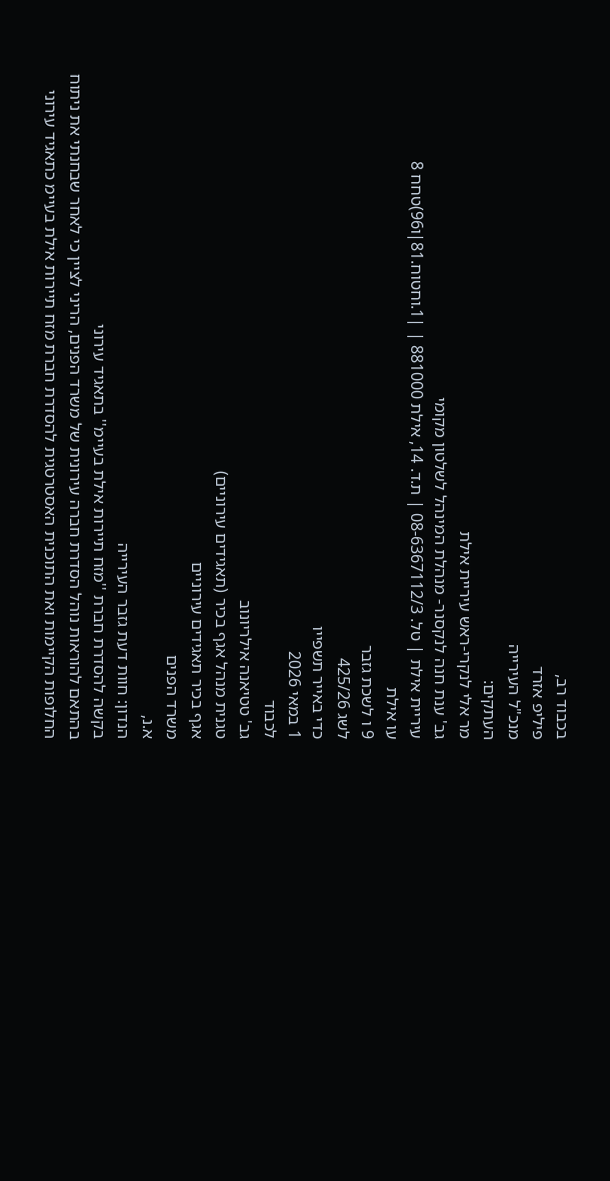בכבוד רב,
פיליפ אזרד
מנכ"ל העירייה
העתקים:
מר אלי לנקרי-ראש עיריית אילת
גב' ענת חנה לנקסנר- מנהלת המינהל לשלטון מקומי
עיריית אילת | טל. 08-6367112/3 | ת.ד. 14, אילת 881000 | |1.וחטוח.81|ו96)טחח 8
עו אילת
9 ו לשכת גזבר
לשג 425/26
כדי באייר תשפייו
1 במאי 2026
לכבוד
גב' טטיאנה אילריונוב
טגנית מנהל אגף בכיר (תאגידים עירוניים)
אגף בכיר תאגידים עירוניים
משרד הפנים
א.נ,
הנדון: חוות דעת גזבר העירייה
בקשה להסדרת חברת ''מזח תיירות אילת בעיימ'' בתאגיד עירוני
בהתאם להוראות נוהל הסדרת חברה עירונית של משרד הפנים, הריני לציין כי לאחר שבחנתי את ניתוח
החלופות הקיימות ואת התוכנית האסטרטגית להסדרת חברת מזח תיירות אילת בעיימ כתאגיד עירוני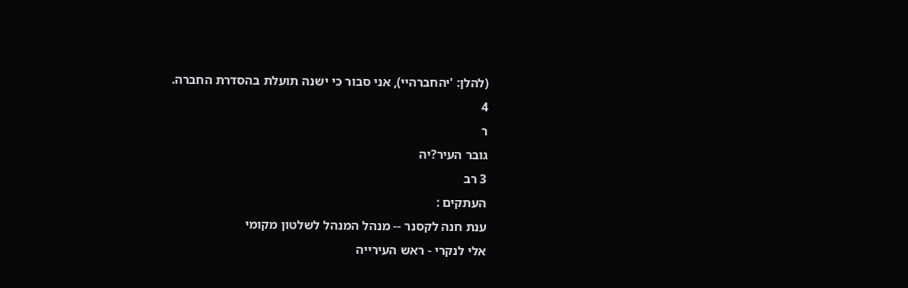(להלן: 'יהחברהיי), אני סבור כי ישנה תועלת בהסדרת החברה.
4
ר
גובר העיר?יה
3 רב
העתקים :
ענת חנה לקסנר -- מנהל המנהל לשלטון מקומי
אלי לנקרי - ראש העירייה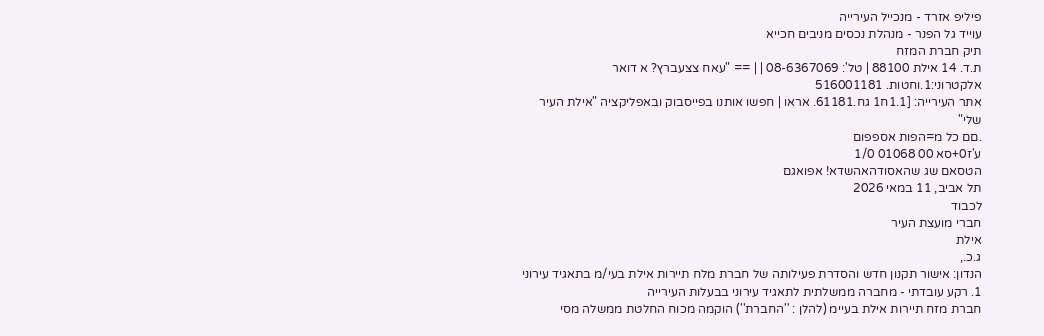פיליפ אזרד - מנכייל העירייה
עוייד גל הפנר - מנהלת נכסים מניבים חכייא
תיק חברת המזח
ת.ד. 14 אילת 88100 | טל': 08-6367069 | | == "עאח צצעברץ? א דואר אלקטרוני:1.וחטות. 516001181
אתר העירייה: [1.1ח1 גח.61181. אראו | חפשו אותנו בפייסבוק ובאפליקציה "אילת העיר שלי"
.םם כל מ=הפות אספפום
ע'ז0+סא 00 01068 1/0
הטסאם שג שהאסודהאהשדא! אפואגם
תל אביב, 11 במאי 2026
לכבוד
חברי מועצת העיר
אילת
ג.כ.,
הנדון: אישור תקנון חדש והסדרת פעילותה של חברת מלח תיירות אילת בעי/מ בתאגיד עירוני
1. רקע עובדתי - מחברה ממשלתית לתאגיד עירוני בבעלות העירייה
חברת מזח תיירות אילת בעיימ (להלן : ''החברת'') הוקמה מכוח החלטת ממשלה מסי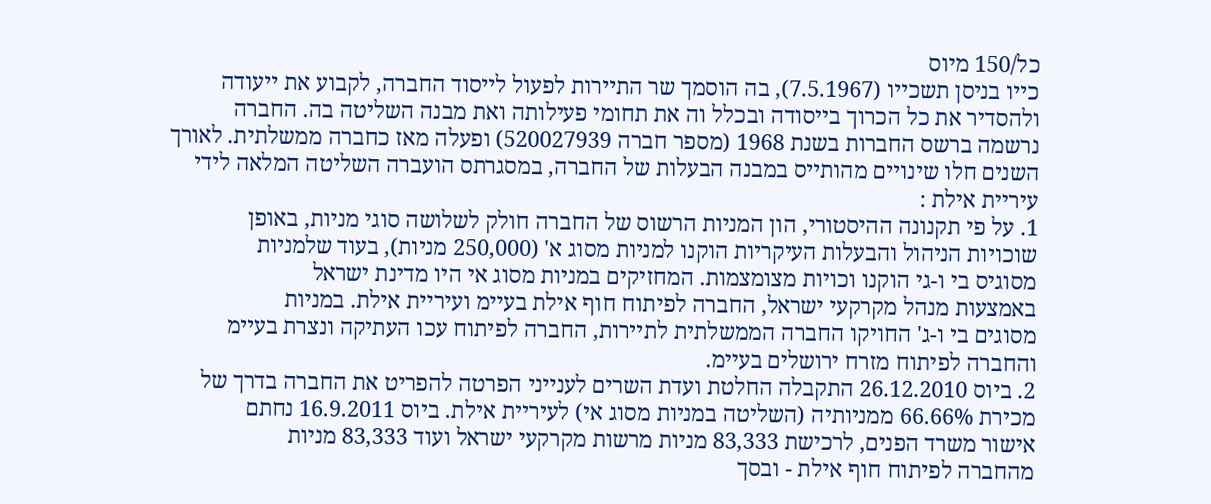כל/150 מיוס
כייו בניסן תשכייו (7.5.1967), בה הוסמך שר התיירות לפעול לייסוד החברה, לקבוע את ייעודה
ולהסדיר את כל הכרוך בייסודה ובכלל וה את תחומי פעילותה ואת מבנה השליטה בה. החברה
נרשמה ברשס החברות בשנת 1968 (מספר חברה 520027939) ופעלה מאז כחברה ממשלתית. לאורך
השנים חלו שינויים מהותייס במבנה הבעלות של החברה, במסגרתס הועברה השליטה המלאה לידי
עיריית אילת :
1. על פי תקנונה ההיסטורי, הון המניות הרשוס של החברה חולק לשלושה סוגי מניות, באופן
שוכויות הניהול והבעלות העיקריות הוקנו למניות מסוג א' (250,000 מניות), בעוד שלמניות
מסוגיס בי ו-גי הוקנו וכויות מצומצמות. המחזיקים במניות מסוג אי היו מדינת ישראל
באמצעות מנהל מקרקעי ישראל, החברה לפיתוח חוף אילת בעיימ ועיריית אילת. במניות
מסוגים בי ו-ג' החויקו החברה הממשלתית לתיירות, החברה לפיתוח עכו העתיקה ונצרת בעיימ
והחברה לפיתוח מזרח ירושלים בעיימ.
2. ביוס 26.12.2010 התקבלה החלטת ועדת השרים לענייני הפרטה להפריט את החברה בדרך של
מכירת 66.66% ממניותיה (השליטה במניות מסוג אי) לעיריית אילת. ביוס 16.9.2011 נחתם
אישור משרד הפנים, לרכישת 83,333 מניות מרשות מקרקעי ישראל ועוד 83,333 מניות
מהחברה לפיתוח חוף אילת - ובסך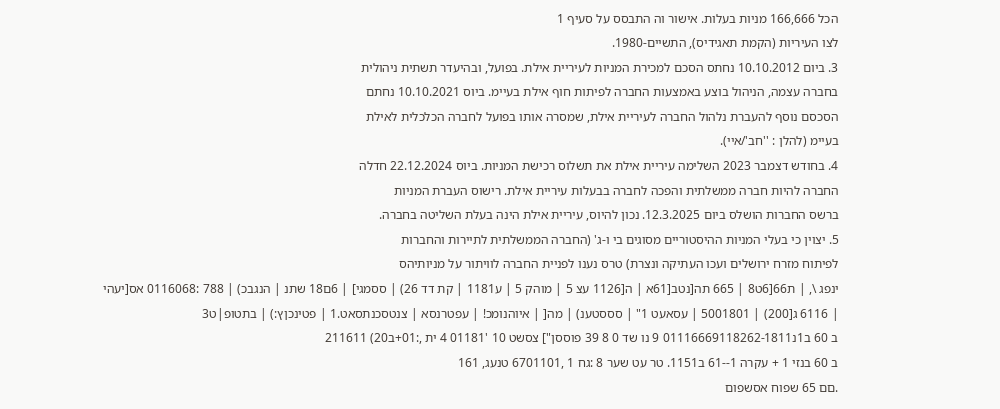הכל 166,666 מניות בעלות. אישור וה התבסס על סעיף 1
לצו העיריות (הקמת תאגידיס), התשיים-1980.
3. ביום 10.10.2012 נחתס הסכם למכירת המניות לעיריית אילת. בפועל, ובהיעדר תשתית ניהולית
בחברה עצמה, הניהול בוצע באמצעות החברה לפיתות חוף אילת בעיימ. ביוס 10.10.2021 נחתם
הסכסם נוסף להעברת נלהול החברה לעיריית אילת, שמסרה אותו בפועל לחברה הכלכלית לאילת
בעיימ (להלן : ''חב'/איי).
4. בחודש דצמבר 2023 השלימה עיריית אילת את תשלוס רכישת המניות. ביוס 22.12.2024 חדלה
החברה להיות חברה ממשלתית והפכה לחברה בבעלות עיריית אילת. רישוס העברת המניות
ברשס החברות הושלס ביום 12.3.2025. נכון להיוס, עיריית אילת הינה בעלת השליטה בחברה.
5. יצוין כי בעלי המניות ההיסטוריים מסוגים בי ו-ג' (החברה הממשלתית לתיירות והחברות
לפיתוח מזרח ירושלים ועכו העתיקה ונצרת) טרס נענו לפניית החברה לוויתור על מניותיהס
ינפג \, | ת66[6ט8 | 665 תה[נטב[61א | ה[1126 עצ 5 | מוהק 5 | ע1181 | קת דד 26) | ססמגי] | 6ם18 שתנ | הנגבכ) | 788 :0116068 אס[יעהי
| 6116 ג[200) | 5001801 | עסאעט 1" | סססטענ) | מה[ | איוהנומכ! | עפטרנסא | צנטסכנתסאט.1 | פטינכןץ:) | בתטופ|ט3
ב 60 ב1נ01116669118262-1811 9 נו שד 0 8 39 פוססן"] צסשט 10 '01181 4 ית ,:01+ב20) 211611
ב 60 בנזי 1 + עקרה 1--61 ב1151. טר עט שער 8 :גח 1 ,6701101 טנעג, 161
.םם 65 שפוח אסשפום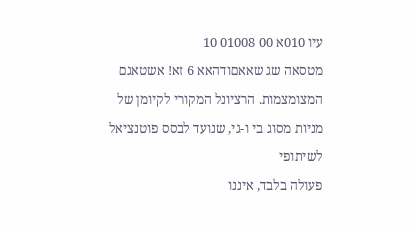עיו 010א 00 01008 10
מטסאה שג שאאםודהאא 6 זא! אשטאגם
המצומצמות. הרציונל המקורי לקיומן של מניות מסוג בי ו-גי, שנועד לבסס פוטנציאל לשיתופי
פעולה בלבד, איננו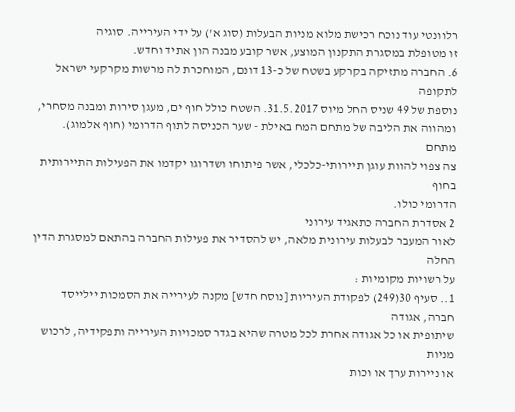רלוונטי עוד נוכח רכישת מלוא מניות הבעלות (סוג א') על ידי העירייה. סוגיה
זו מטופלת במסגרת התקנון המוצע, אשר קובע מבנה הון אתיד וחדש.
6. החברה מתזיקה בקרקע בשטח של כ-13 דונם, המוחכרת לה מרשות מקרקעי ישראל לתקופה
נוספת של 49 שניס החל מיוס 31.5.2017. השטח כולל חוף ים, מעגן סירות ומבנה מסחרי,
ומהווה את הליבה של מתחם המח באילת - שער הכניסה לתוף הדרומי (חוף אלמוג). מתחם
צה צפוי להוות עוגן תיירותי-כלכלי, אשר פיתוחו ושדרוגו יקדמו את הפעילות התיירותית בחוף
הדרומי כולו.
2 אסדרת החברה כתאגיד עירוני
לאור המעבר לבעלות עירונית מלאה, יש להסדיר את פעילות החברה בהתאם למסגרת הדין החלה
על רשויות מקומיות :
1.. סעיף 30(249) לפקודת העיריות [נוסח חדש] מקנה לעירייה את הסמכות יילייסד חברה, אגודה
שיתופית או כל אגודה אחרת לכל מטרה שהיא בגדר סמכויות העירייה ותפקידיה, לרכוש מניות
או ניירות ערך או וכות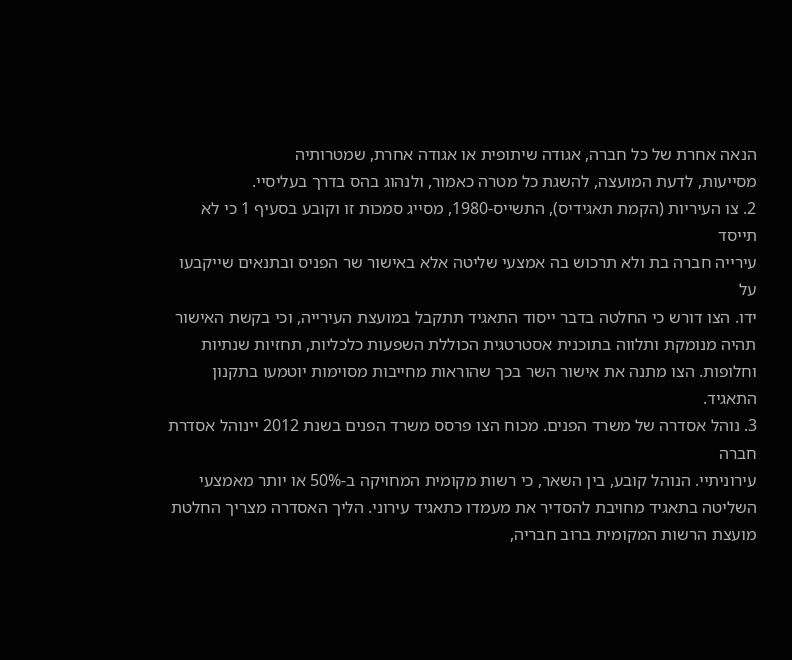הנאה אחרת של כל חברה, אגודה שיתופית או אגודה אחרת, שמטרותיה
מסייעות, לדעת המועצה, להשגת כל מטרה כאמור, ולנהוג בהס בדרך בעליסיי.
2. צו העיריות (הקמת תאגידיס), התשייס-1980, מסייג סמכות זו וקובע בסעיף 1 כי לא תייסד
עירייה חברה בת ולא תרכוש בה אמצעי שליטה אלא באישור שר הפניס ובתנאים שייקבעו על
ידו. הצו דורש כי החלטה בדבר ייסוד התאגיד תתקבל במועצת העירייה, וכי בקשת האישור
תהיה מנומקת ותלווה בתוכנית אסטרטגית הכוללת השפעות כלכליות, תחזיות שנתיות
וחלופות. הצו מתנה את אישור השר בכך שהוראות מחייבות מסוימות יוטמעו בתקנון התאגיד.
3. נוהל אסדרה של משרד הפנים. מכוח הצו פרסס משרד הפנים בשנת 2012 יינוהל אסדרת חברה
עירוניתיי. הנוהל קובע, בין השאר, כי רשות מקומית המחויקה ב-50% או יותר מאמצעי
השליטה בתאגיד מחויבת להסדיר את מעמדו כתאגיד עירוני. הליך האסדרה מצריך החלטת
מועצת הרשות המקומית ברוב חבריה,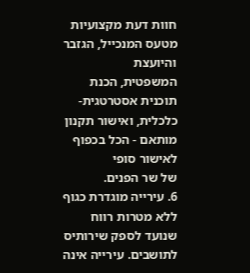חוות דעת מקצועיות מטעס המנכייל, הגזבר והיועצת
המשפטית, הכנת תוכנית אסטרטגית-כלכלית, ואישור תקנון מותאם - הכל בכפוף לאישור סופי
של שר הפנים.
6. עירייה מוגדרת כגוף ללא מטרות רווח שנועד לספק שירותיס לתושבים. עירייה אינה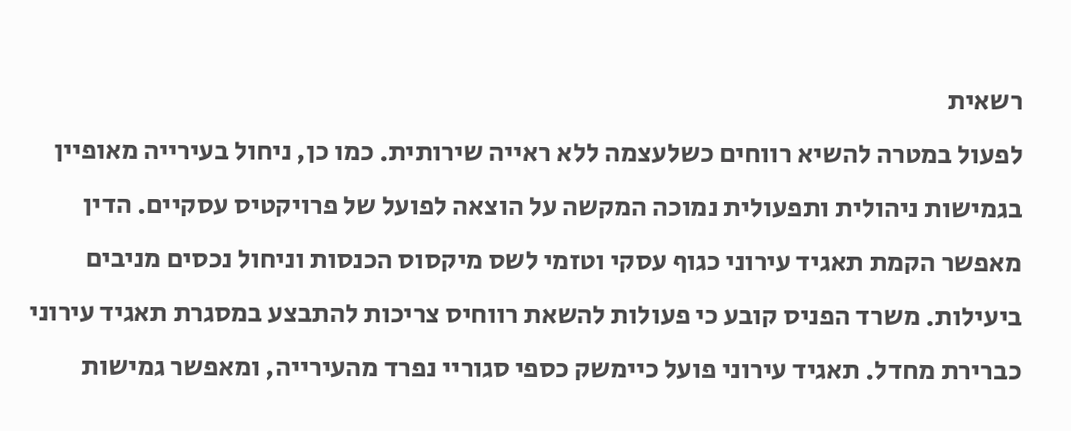רשאית
לפעול במטרה להשיא רווחים כשלעצמה ללא ראייה שירותית. כמו כן, ניחול בעירייה מאופיין
בגמישות ניהולית ותפעולית נמוכה המקשה על הוצאה לפועל של פרויקטיס עסקיים. הדין
מאפשר הקמת תאגיד עירוני כגוף עסקי וטזמי לשס מיקסוס הכנסות וניחול נכסים מניבים
ביעילות. משרד הפניס קובע כי פעולות להשאת רווחיס צריכות להתבצע במסגרת תאגיד עירוני
כברירת מחדל. תאגיד עירוני פועל כיימשק כספי סגוריי נפרד מהעירייה, ומאפשר גמישות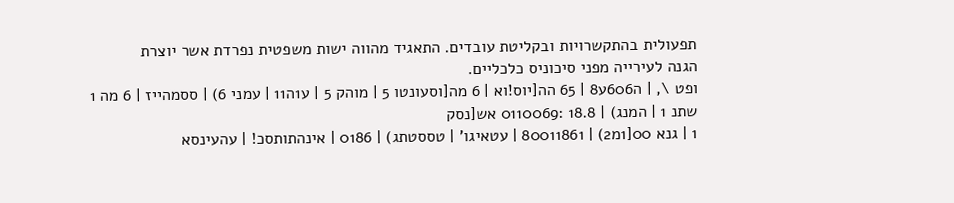תפעולית בהתקשרויות ובקליטת עובדים. התאגיד מהווה ישות משפטית נפרדת אשר יוצרת
הגנה לעירייה מפני סיכוניס כלכליים.
ופט \, | ה606ע8 | 65 הה[יוס!וא | 6 מה[וסעונטו 5 | מוהק 5 | ע1ה11 | עמני 6) | ססמהייז | 6 מה 1 שתנ 1 | המנג) | 18.8 :0110069 אש[נסק
1 | גנא 00[1מ2) | 80011861 | עטאיגו' | טססטתג) | 0186 | אינהתותסכ! | עהעינסא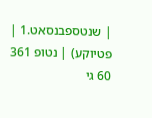| שנטספבנסאט.1 | פטיוקע) | נטופ 361
60 גי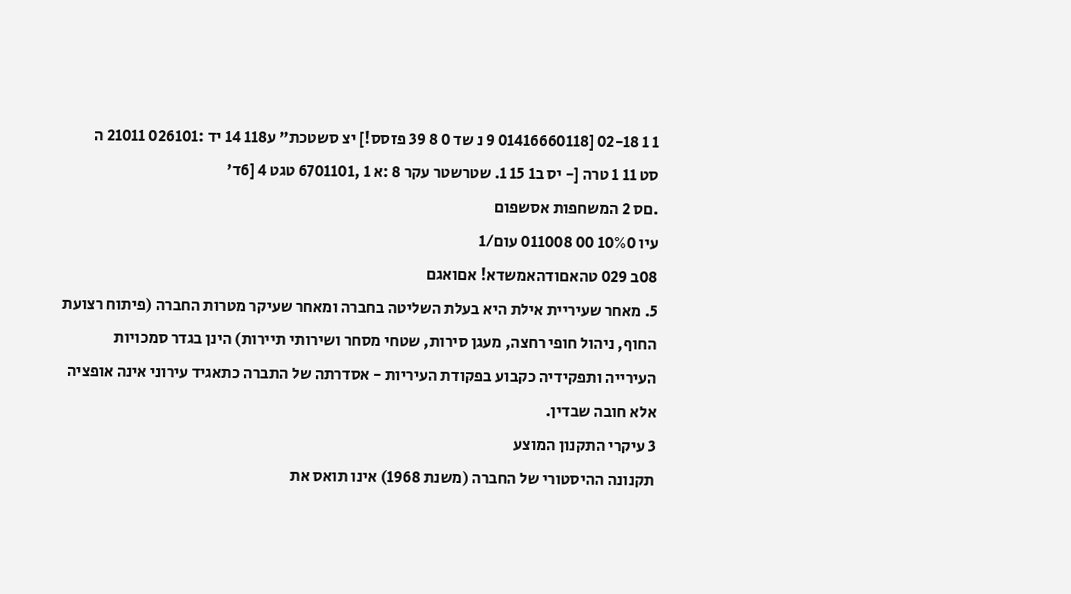1 1 02-18 [01416660118 9 נ שד 0 8 39 פזסס!] יצ סשטכת" ע118 14 יד :026101 21011 ה
סט 11 1 טרה [- יס ב1 15 1. שטרשטר עקר 8 :א 1 ,6701101 טגט 4 [6ד'
.םס 2 המשחפות אסשפום
עיו 10%0 00 011008 עום/1
08ב 029 טהאםודהאמשדא! אםואגם
5. מאחר שעיריית אילת היא בעלת השליטה בחברה ומאחר שעיקר מטרות החברה (פיתוח רצועת
החוף, ניהול חופי רחצה, מעגן סירות, שטחי מסחר ושירותי תיירות) הינן בגדר סמכויות
העירייה ותפקידיה כקבוע בפקודת העיריות - אסדרתה של התברה כתאגיד עירוני אינה אופציה
אלא חובה שבדין.
3 עיקרי התקנון המוצע
תקנונה ההיסטורי של החברה (משנת 1968) אינו תואס את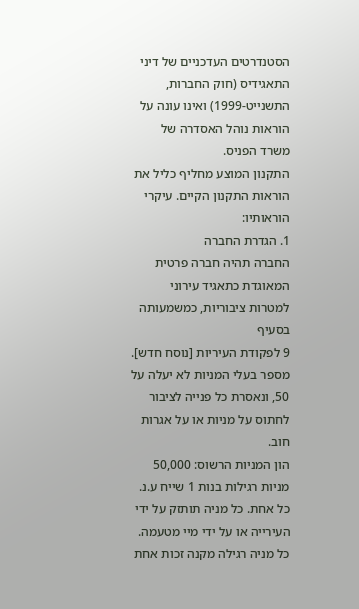הסטנדרטים העדכניים של דיני
התאגידיס (חוק החברות, התשנייט-1999) ואינו עונה על הוראות נוהל האסדרה של משרד הפניס.
התקנון המוצע מחליף כליל את הוראות התקנון הקיים. עיקרי הוראותיו:
1. הגדרת החברה
החברה תהיה חברה פרטית המאוגדת כתאגיד עירוני למטרות ציבוריות, כמשמעותה בסעיף
9 לפקודת העיריות [נוסח חדש].
מספר בעלי המניות לא יעלה על 50, ונאסרת כל פנייה לציבור לחתוס על מניות או על אגרות
חוב.
הון המניות הרשוס: 50,000 מניות רגילות בנות 1 שייח ע.נ. כל אחת. כל מניה תותזק על ידי
העירייה או על ידי מיי מטעמה. כל מניה רגילה מקנה זכות אחת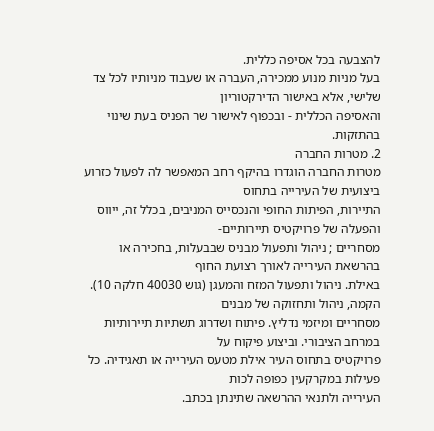להצבעה בכל אסיפה כללית.
בעל מניות מנוע ממכירה, העברה או שעבוד מניותיו לכל צד שלישי, אלא באישור הדירקטוריון
והאסיפה הכללית - ובכפוף לאישור שר הפניס בעת שינוי בהתזקות.
2. מטרות החברה
מטרות החברה הוגדרו בהיקף רחב המאפשר לה לפעול כזרוע ביצועית של העירייה בתחוס
התיירות, הפיתות החופי והנכסייס המניבים, בכלל זה, ייווס והפעלה של פרויקטיס תיירותיים-
מסחריים ; ניהול ותפעול מבניס שבבעלות, בחכירה או בהרשאת העירייה לאורך רצועת החוף
באילת. ניהול ותפעול המזח והמעגן (גוש 40030 חלקה 10). הקמה, ניהול ותחזוקה של מבנים
מסחריים ומיזמי נדליץ. פיתוח ושדרוג תשתיות תיירותיות במרחב הציבורי. וביצוע פיקוח על
פרויקטיס בתחוס העיר אילת מטעס העירייה או תאגידיה. כל פעילות במקרקעין כפופה לכות
העירייה ולתנאי ההרשאה שתינתן בכתב.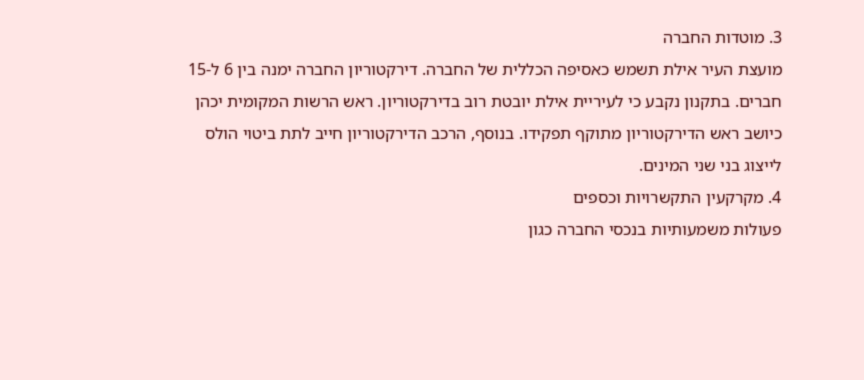3. מוטדות החברה
מועצת העיר אילת תשמש כאסיפה הכללית של החברה. דירקטוריון החברה ימנה בין 6 ל-15
חברים. בתקנון נקבע כי לעיריית אילת יובטת רוב בדירקטוריון. ראש הרשות המקומית יכהן
כיושב ראש הדירקטוריון מתוקף תפקידו. בנוסף, הרכב הדירקטוריון חייב לתת ביטוי הולס
לייצוג בני שני המינים.
4. מקרקעין התקשרויות וכספים
פעולות משמעותיות בנכסי החברה כגון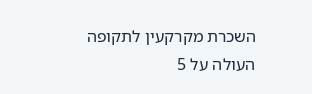השכרת מקרקעין לתקופה העולה על 5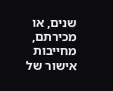שנים, או
מכירתם, מחייבות אישור של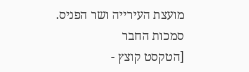מועצת העירייה ושר הפניס. סמכות החבר
[הטקסט קוצץ -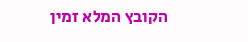הקובץ המלא זמין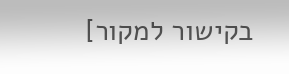בקישור למקור]